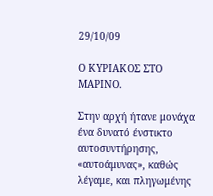29/10/09

Ο ΚΥΡΙΑΚΟΣ ΣΤΟ ΜΑΡΙΝΟ.

Στην αρχή ήτανε μονάχα ένα δυνατό ένστικτο αυτοσυντήρησης, «αυτοάμυνας», καθώς λέγαμε, και πληγωμένης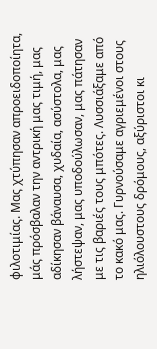φιλοτιμίας. Μας χτύπησαν απροειδοποίητα, μάς πρόσβαλαν την αντρική μας τιμή, μας αδίκησαν βάναυσα, χυδαία, ασύστολα, μας λήστεψαν, μας υποδούλωσαν, μας πάτησαν με τις βαριές τους μπότες. Λυσσιάξαμε από το κακό μας. Γυρνούσαμε αγριεμένοι στους ηλιόλουστους δρόμους, αξύριστοι κι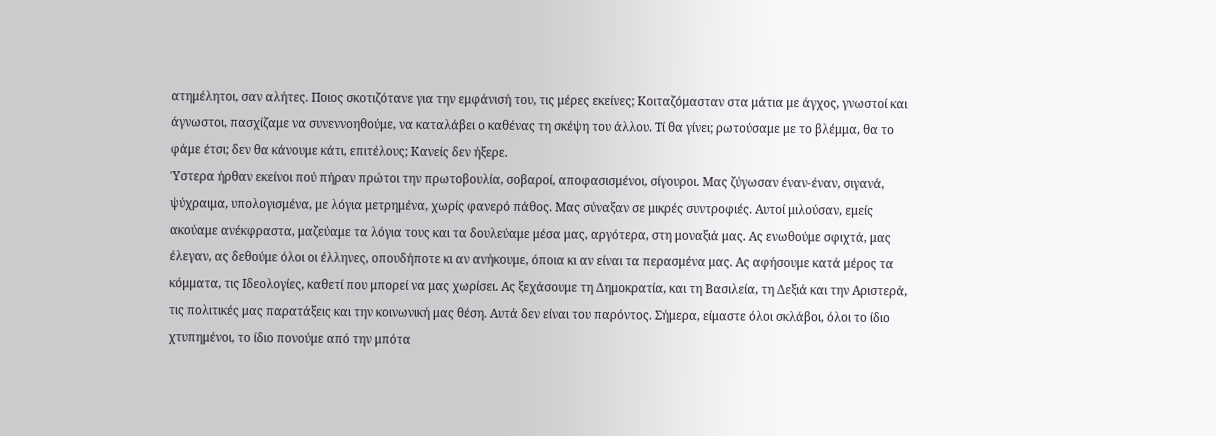ατημέλητοι, σαν αλήτες. Ποιος σκοτιζότανε για την εμφάνισή του, τις μέρες εκείνες; Κοιταζόμασταν στα μάτια με άγχος, γνωστοί και άγνωστοι, πασχίζαμε να συνεννοηθούμε, να καταλάβει ο καθένας τη σκέψη του άλλου. Τί θα γίνει; ρωτούσαμε με το βλέμμα, θα το φάμε έτσι; δεν θα κάνουμε κάτι, επιτέλους; Κανείς δεν ήξερε.
Ύστερα ήρθαν εκείνοι πού πήραν πρώτοι την πρωτοβουλία, σοβαροί, αποφασισμένοι, σίγουροι. Μας ζύγωσαν έναν-έναν, σιγανά, ψύχραιμα, υπολογισμένα, με λόγια μετρημένα, χωρίς φανερό πάθος. Μας σύναξαν σε μικρές συντροφιές. Αυτοί μιλούσαν, εμείς ακούαμε ανέκφραστα, μαζεύαμε τα λόγια τους και τα δουλεύαμε μέσα μας, αργότερα, στη μοναξιά μας. Ας ενωθούμε σφιχτά, μας έλεγαν, ας δεθούμε όλοι οι έλληνες, οπουδήποτε κι αν ανήκουμε, όποια κι αν είναι τα περασμένα μας. Ας αφήσουμε κατά μέρος τα κόμματα, τις Ιδεολογίες, καθετί που μπορεί να μας χωρίσει. Ας ξεχάσουμε τη Δημοκρατία, και τη Βασιλεία, τη Δεξιά και την Αριστερά, τις πολιτικές μας παρατάξεις και την κοινωνική μας θέση. Αυτά δεν είναι του παρόντος. Σήμερα, είμαστε όλοι σκλάβοι, όλοι το ίδιο χτυπημένοι, το ίδιο πονούμε από την μπότα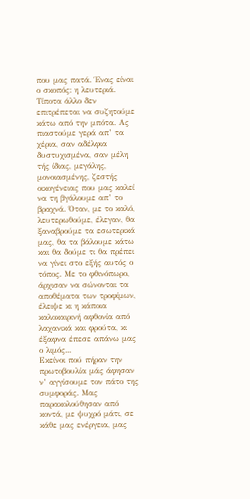που μας πατά. Ένας είναι ο σκοπός: η λευτεριά. Τίποτα άλλο δεν επιτρέπεται να συζητούμε κάτω από την μπότα. Ας πιαστούμε γερά απ’ τα χέρια, σαν αδέλφια δυστυχισμένα, σαν μέλη τής ίδιας, μεγάλης, μονοιασμένης, ζεστής οικογένειας που μας καλεί να τη βγάλουμε απ’ το βραχνά. Όταν, με το καλό, λευτερωθούμε, έλεγαν, θα ξαναβρούμε τα εσωτερικά μας, θα τα βάλουμε κάτω και θα δούμε τι θα πρέπει να γίνει στο εξής αυτός ο τόπος. Με το φθινόπωρο, άρχισαν να σώνονται τα αποθέματα των τροφίμων, έλειψε κι η κάποια καλοκαιρινή αφθονία από λαχανικά και φρούτα, κι έξαφνα έπεσε απάνω μας ο λιμός...
Εκείνοι πού πήραν την πρωτοβουλία μάς άφησαν ν’ αγγίσουμε τον πάτο της συμφοράς. Μας παρακολούθησαν από κοντά, με ψυχρό μάτι, σε κάθε μας ενέργεια, μας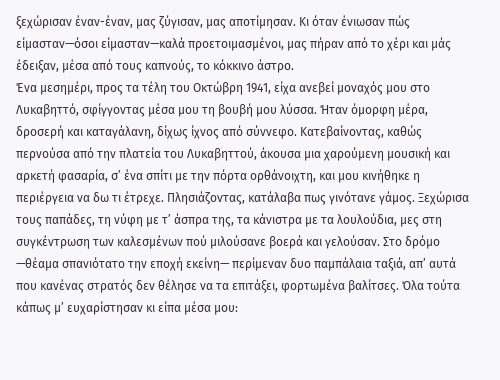ξεχώρισαν έναν-έναν, μας ζύγισαν, μας αποτίμησαν. Κι όταν ένιωσαν πώς είμασταν—όσοι είμασταν—καλά προετοιμασμένοι, μας πήραν από το χέρι και μάς έδειξαν, μέσα από τους καπνούς, το κόκκινο άστρο.
Ένα μεσημέρι, προς τα τέλη του Οκτώβρη 1941, είχα ανεβεί μοναχός μου στο Λυκαβηττό, σφίγγοντας μέσα μου τη βουβή μου λύσσα. Ήταν όμορφη μέρα, δροσερή και καταγάλανη, δίχως ίχνος από σύννεφο. Κατεβαίνοντας, καθώς περνούσα από την πλατεία του Λυκαβηττού, άκουσα μια χαρούμενη μουσική και αρκετή φασαρία, σ’ ένα σπίτι με την πόρτα ορθάνοιχτη, και μου κινήθηκε η περιέργεια να δω τι έτρεχε. Πλησιάζοντας, κατάλαβα πως γινότανε γάμος. Ξεχώρισα τους παπάδες, τη νύφη με τ’ άσπρα της, τα κάνιστρα με τα λουλούδια, μες στη συγκέντρωση των καλεσμένων πού μιλούσανε βοερά και γελούσαν. Στο δρόμο —θέαμα σπανιότατο την εποχή εκείνη— περίμεναν δυο παμπάλαια ταξιά, απ’ αυτά που κανένας στρατός δεν θέλησε να τα επιτάξει, φορτωμένα βαλίτσες. Όλα τούτα κάπως μ’ ευχαρίστησαν κι είπα μέσα μου: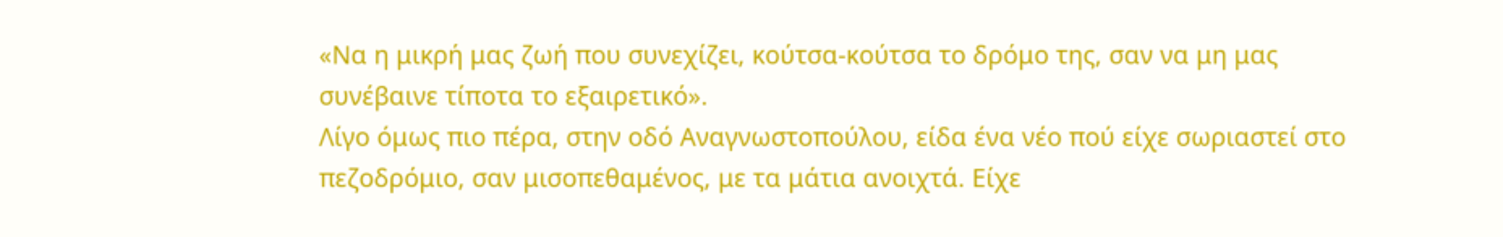«Να η μικρή μας ζωή που συνεχίζει, κούτσα-κούτσα το δρόμο της, σαν να μη μας συνέβαινε τίποτα το εξαιρετικό».
Λίγο όμως πιο πέρα, στην οδό Αναγνωστοπούλου, είδα ένα νέο πού είχε σωριαστεί στο πεζοδρόμιο, σαν μισοπεθαμένος, με τα μάτια ανοιχτά. Είχε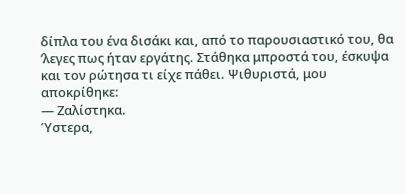δίπλα του ένα δισάκι και, από το παρουσιαστικό του, θα ’λεγες πως ήταν εργάτης. Στάθηκα μπροστά του, έσκυψα και τον ρώτησα τι είχε πάθει. Ψιθυριστά, μου αποκρίθηκε:
— Ζαλίστηκα.
Ύστερα,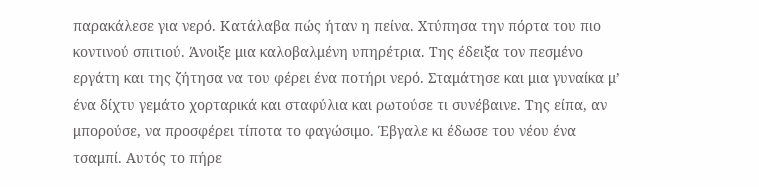παρακάλεσε για νερό. Κατάλαβα πώς ήταν η πείνα. Χτύπησα την πόρτα του πιο κοντινού σπιτιού. Άνοιξε μια καλοβαλμένη υπηρέτρια. Της έδειξα τον πεσμένο εργάτη και της ζήτησα να του φέρει ένα ποτήρι νερό. Σταμάτησε και μια γυναίκα μ’ ένα δίχτυ γεμάτο χορταρικά και σταφύλια και ρωτούσε τι συνέβαινε. Της είπα, αν μπορούσε, να προσφέρει τίποτα το φαγώσιμο. Έβγαλε κι έδωσε του νέου ένα τσαμπί. Αυτός το πήρε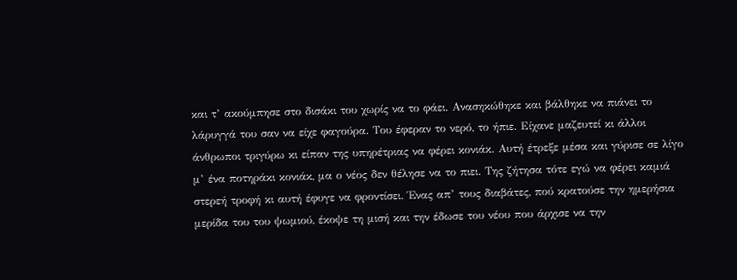και τ’ ακούμπησε στο δισάκι του χωρίς να το φάει. Ανασηκώθηκε και βάλθηκε να πιάνει το λάρυγγά του σαν να είχε φαγούρα. Του έφεραν το νερό, το ήπιε. Είχανε μαζευτεί κι άλλοι άνθρωποι τριγύρω κι είπαν της υπηρέτριας να φέρει κονιάκ. Αυτή έτρεξε μέσα και γύρισε σε λίγο μ’ ένα ποτηράκι κονιάκ, μα ο νέος δεν θέλησε να το πιει. Της ζήτησα τότε εγώ να φέρει καμιά στερεή τροφή κι αυτή έφυγε να φροντίσει. Ένας απ’ τους διαβάτες, πού κρατούσε την ημερήσια μερίδα του του ψωμιού, έκοψε τη μισή και την έδωσε του νέου που άρχισε να την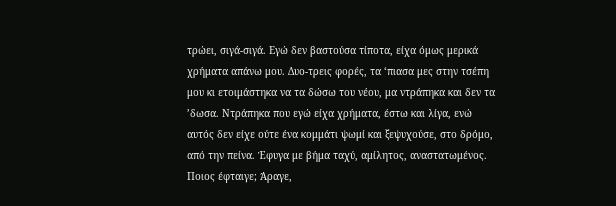τρώει, σιγά-σιγά. Εγώ δεν βαστούσα τίποτα, είχα όμως μερικά χρήματα απάνω μου. Δυο-τρεις φορές, τα ‘πιασα μες στην τσέπη μου κι ετοιμάστηκα να τα δώσω του νέου, μα ντράπηκα και δεν τα ’δωσα. Ντράπηκα που εγώ είχα χρήματα, έστω και λίγα, ενώ αυτός δεν είχε ούτε ένα κομμάτι ψωμί και ξεψυχούσε, στο δρόμο, από την πείνα. Έφυγα με βήμα ταχύ, αμίλητος, αναστατωμένος.
Ποιος έφταιγε; Άραγε,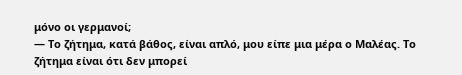μόνο οι γερμανοί;
— Το ζήτημα, κατά βάθος, είναι απλό, μου είπε μια μέρα ο Μαλέας. Το ζήτημα είναι ότι δεν μπορεί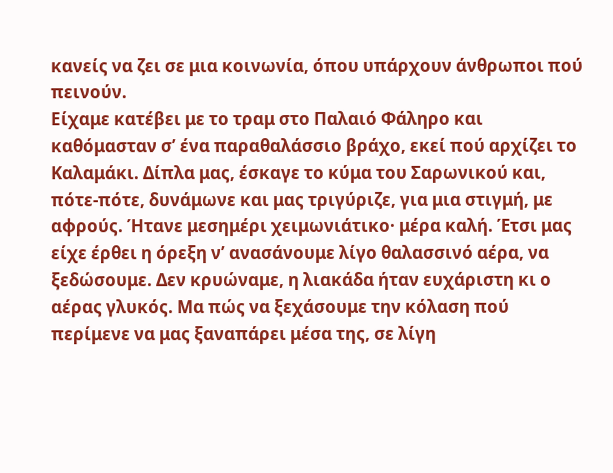κανείς να ζει σε μια κοινωνία, όπου υπάρχουν άνθρωποι πού πεινούν.
Είχαμε κατέβει με το τραμ στο Παλαιό Φάληρο και καθόμασταν σ’ ένα παραθαλάσσιο βράχο, εκεί πού αρχίζει το Καλαμάκι. Δίπλα μας, έσκαγε το κύμα του Σαρωνικού και, πότε-πότε, δυνάμωνε και μας τριγύριζε, για μια στιγμή, με αφρούς. Ήτανε μεσημέρι χειμωνιάτικο· μέρα καλή. Έτσι μας είχε έρθει η όρεξη ν’ ανασάνουμε λίγο θαλασσινό αέρα, να ξεδώσουμε. Δεν κρυώναμε, η λιακάδα ήταν ευχάριστη κι ο αέρας γλυκός. Μα πώς να ξεχάσουμε την κόλαση πού περίμενε να μας ξαναπάρει μέσα της, σε λίγη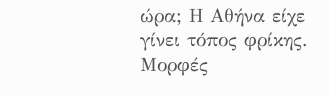ώρα; Η Αθήνα είχε γίνει τόπος φρίκης. Μορφές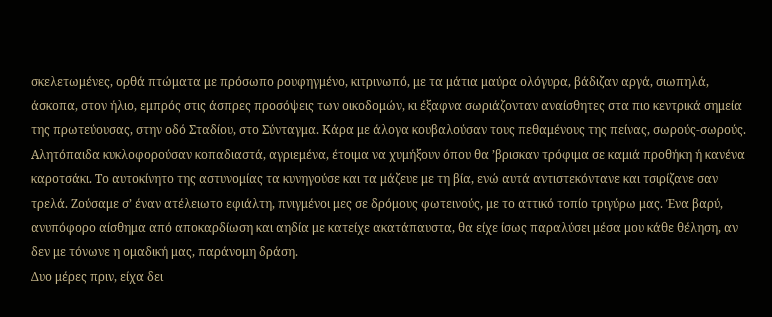σκελετωμένες, ορθά πτώματα με πρόσωπο ρουφηγμένο, κιτρινωπό, με τα μάτια μαύρα ολόγυρα, βάδιζαν αργά, σιωπηλά, άσκοπα, στον ήλιο, εμπρός στις άσπρες προσόψεις των οικοδομών, κι έξαφνα σωριάζονταν αναίσθητες στα πιο κεντρικά σημεία της πρωτεύουσας, στην οδό Σταδίου, στο Σύνταγμα. Κάρα με άλογα κουβαλούσαν τους πεθαμένους της πείνας, σωρούς-σωρούς. Αλητόπαιδα κυκλοφορούσαν κοπαδιαστά, αγριεμένα, έτοιμα να χυμήξουν όπου θα ’βρισκαν τρόφιμα σε καμιά προθήκη ή κανένα καροτσάκι. Το αυτοκίνητο της αστυνομίας τα κυνηγούσε και τα μάζευε με τη βία, ενώ αυτά αντιστεκόντανε και τσιρίζανε σαν τρελά. Ζούσαμε σ’ έναν ατέλειωτο εφιάλτη, πνιγμένοι μες σε δρόμους φωτεινούς, με το αττικό τοπίο τριγύρω μας. Ένα βαρύ, ανυπόφορο αίσθημα από αποκαρδίωση και αηδία με κατείχε ακατάπαυστα, θα είχε ίσως παραλύσει μέσα μου κάθε θέληση, αν δεν με τόνωνε η ομαδική μας, παράνομη δράση.
Δυο μέρες πριν, είχα δει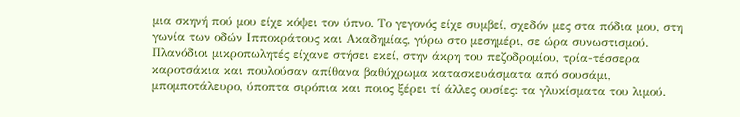μια σκηνή πού μου είχε κόψει τον ύπνο. Το γεγονός είχε συμβεί, σχεδόν μες στα πόδια μου, στη γωνία των οδών Ιπποκράτους και Ακαδημίας, γύρω στο μεσημέρι, σε ώρα συνωστισμού. Πλανόδιοι μικροπωλητές είχανε στήσει εκεί, στην άκρη του πεζοδρομίου, τρία-τέσσερα καροτσάκια και πουλούσαν απίθανα βαθύχρωμα κατασκευάσματα από σουσάμι, μπομποτάλευρο, ύποπτα σιρόπια και ποιος ξέρει τί άλλες ουσίες: τα γλυκίσματα του λιμού.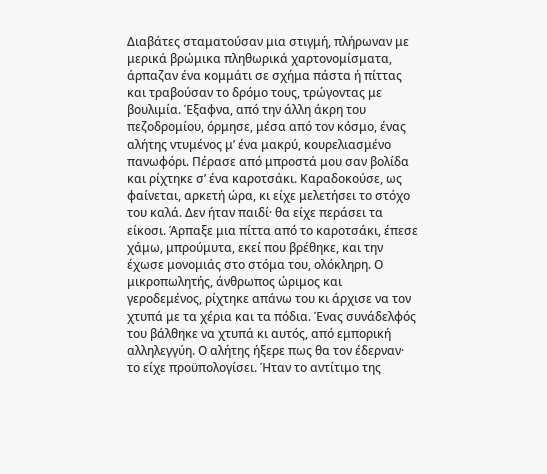Διαβάτες σταματούσαν μια στιγμή, πλήρωναν με μερικά βρώμικα πληθωρικά χαρτονομίσματα, άρπαζαν ένα κομμάτι σε σχήμα πάστα ή πίττας και τραβούσαν το δρόμο τους, τρώγοντας με βουλιμία. Έξαφνα, από την άλλη άκρη του πεζοδρομίου, όρμησε, μέσα από τον κόσμο, ένας αλήτης ντυμένος μ’ ένα μακρύ, κουρελιασμένο πανωφόρι. Πέρασε από μπροστά μου σαν βολίδα και ρίχτηκε σ’ ένα καροτσάκι. Καραδοκούσε, ως φαίνεται, αρκετή ώρα, κι είχε μελετήσει το στόχο του καλά. Δεν ήταν παιδί· θα είχε περάσει τα είκοσι. Άρπαξε μια πίττα από το καροτσάκι, έπεσε χάμω, μπρούμυτα, εκεί που βρέθηκε, και την έχωσε μονομιάς στο στόμα του, ολόκληρη. Ο μικροπωλητής, άνθρωπος ώριμος και γεροδεμένος, ρίχτηκε απάνω του κι άρχισε να τον χτυπά με τα χέρια και τα πόδια. Ένας συνάδελφός του βάλθηκε να χτυπά κι αυτός, από εμπορική αλληλεγγύη. Ο αλήτης ήξερε πως θα τον έδερναν· το είχε προϋπολογίσει. Ήταν το αντίτιμο της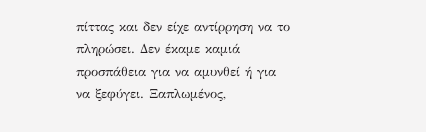πίττας και δεν είχε αντίρρηση να το πληρώσει. Δεν έκαμε καμιά προσπάθεια για να αμυνθεί ή για να ξεφύγει. Ξαπλωμένος,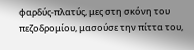φαρδύς-πλατύς, μες στη σκόνη του πεζοδρομίου, μασούσε την πίττα του,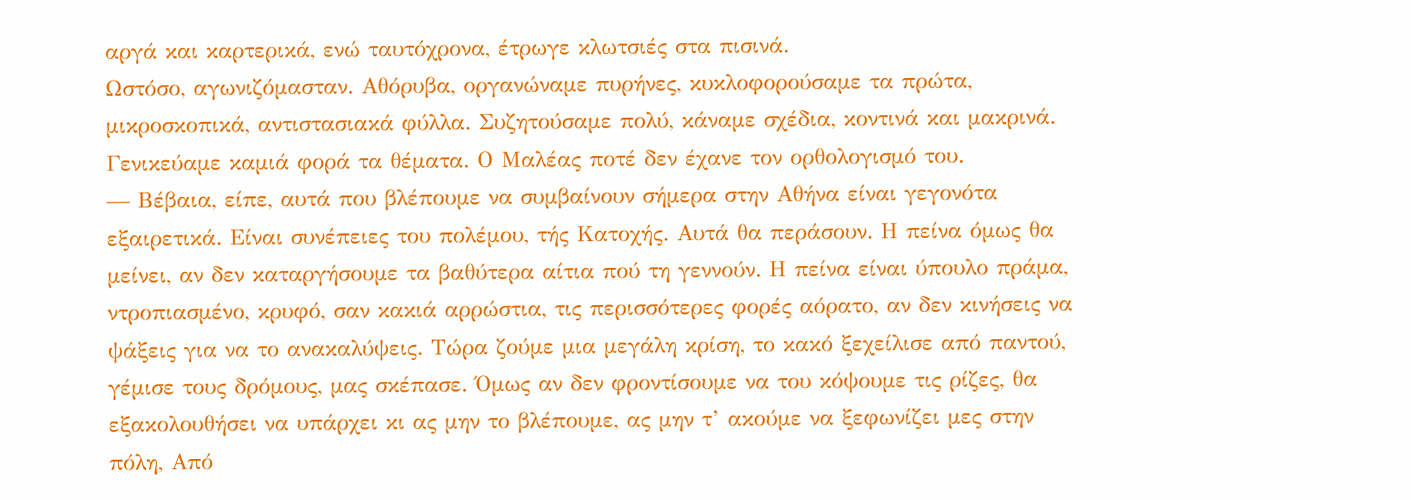αργά και καρτερικά, ενώ ταυτόχρονα, έτρωγε κλωτσιές στα πισινά.
Ωστόσο, αγωνιζόμασταν. Αθόρυβα, οργανώναμε πυρήνες, κυκλοφορούσαμε τα πρώτα, μικροσκοπικά, αντιστασιακά φύλλα. Συζητούσαμε πολύ, κάναμε σχέδια, κοντινά και μακρινά. Γενικεύαμε καμιά φορά τα θέματα. Ο Μαλέας ποτέ δεν έχανε τον ορθολογισμό του.
— Βέβαια, είπε, αυτά που βλέπουμε να συμβαίνουν σήμερα στην Αθήνα είναι γεγονότα εξαιρετικά. Είναι συνέπειες του πολέμου, τής Κατοχής. Αυτά θα περάσουν. Η πείνα όμως θα μείνει, αν δεν καταργήσουμε τα βαθύτερα αίτια πού τη γεννούν. Η πείνα είναι ύπουλο πράμα, ντροπιασμένο, κρυφό, σαν κακιά αρρώστια, τις περισσότερες φορές αόρατο, αν δεν κινήσεις να ψάξεις για να το ανακαλύψεις. Τώρα ζούμε μια μεγάλη κρίση, το κακό ξεχείλισε από παντού, γέμισε τους δρόμους, μας σκέπασε. Όμως αν δεν φροντίσουμε να του κόψουμε τις ρίζες, θα εξακολουθήσει να υπάρχει κι ας μην το βλέπουμε, ας μην τ’ ακούμε να ξεφωνίζει μες στην πόλη, Από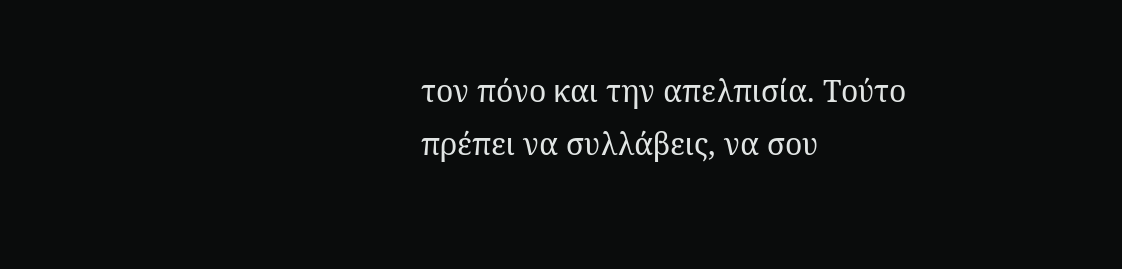τον πόνο και την απελπισία. Τούτο πρέπει να συλλάβεις, να σου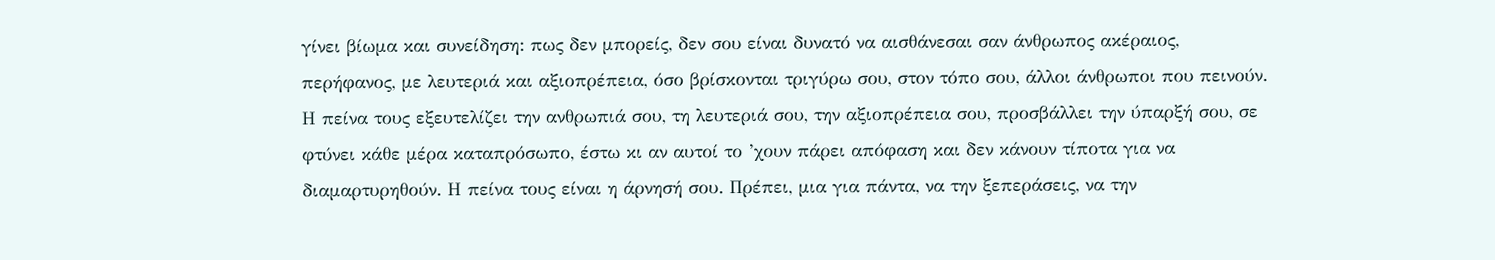γίνει βίωμα και συνείδηση: πως δεν μπορείς, δεν σου είναι δυνατό να αισθάνεσαι σαν άνθρωπος ακέραιος, περήφανος, με λευτεριά και αξιοπρέπεια, όσο βρίσκονται τριγύρω σου, στον τόπο σου, άλλοι άνθρωποι που πεινούν. Η πείνα τους εξευτελίζει την ανθρωπιά σου, τη λευτεριά σου, την αξιοπρέπεια σου, προσβάλλει την ύπαρξή σου, σε φτύνει κάθε μέρα καταπρόσωπο, έστω κι αν αυτοί το ’χουν πάρει απόφαση και δεν κάνουν τίποτα για να διαμαρτυρηθούν. Η πείνα τους είναι η άρνησή σου. Πρέπει, μια για πάντα, να την ξεπεράσεις, να την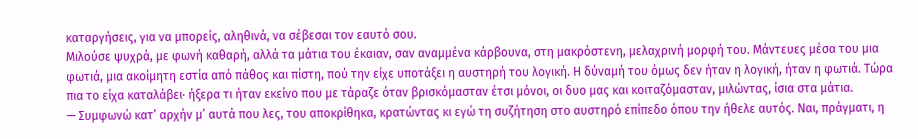καταργήσεις, για να μπορείς, αληθινά, να σέβεσαι τον εαυτό σου.
Μιλούσε ψυχρά, με φωνή καθαρή, αλλά τα μάτια του έκαιαν, σαν αναμμένα κάρβουνα, στη μακρόστενη, μελαχρινή μορφή του. Μάντευες μέσα του μια φωτιά, μια ακοίμητη εστία από πάθος και πίστη, πού την είχε υποτάξει η αυστηρή του λογική. Η δύναμή του όμως δεν ήταν η λογική, ήταν η φωτιά. Τώρα πια το είχα καταλάβει· ήξερα τι ήταν εκείνο που με τάραζε όταν βρισκόμασταν έτσι μόνοι, οι δυο μας και κοιταζόμασταν, μιλώντας, ίσια στα μάτια.
— Συμφωνώ κατ’ αρχήν μ’ αυτά που λες, του αποκρίθηκα, κρατώντας κι εγώ τη συζήτηση στο αυστηρό επίπεδο όπου την ήθελε αυτός. Ναι, πράγματι, η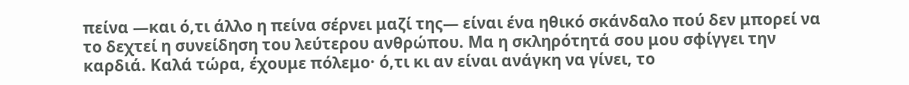πείνα —και ό,τι άλλο η πείνα σέρνει μαζί της— είναι ένα ηθικό σκάνδαλο πού δεν μπορεί να το δεχτεί η συνείδηση του λεύτερου ανθρώπου. Μα η σκληρότητά σου μου σφίγγει την καρδιά. Καλά τώρα, έχουμε πόλεμο· ό,τι κι αν είναι ανάγκη να γίνει, το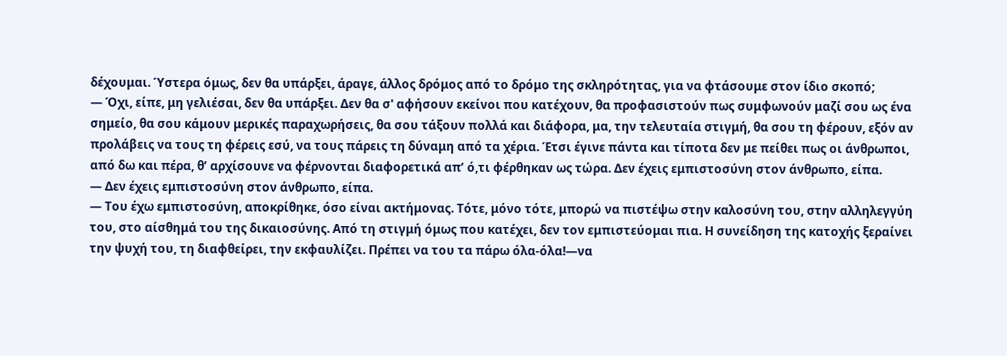δέχουμαι. Ύστερα όμως, δεν θα υπάρξει, άραγε, άλλος δρόμος από το δρόμο της σκληρότητας, για να φτάσουμε στον ίδιο σκοπό;
— Όχι, είπε, μη γελιέσαι, δεν θα υπάρξει. Δεν θα σ' αφήσουν εκείνοι που κατέχουν, θα προφασιστούν πως συμφωνούν μαζί σου ως ένα σημείο, θα σου κάμουν μερικές παραχωρήσεις, θα σου τάξουν πολλά και διάφορα, μα, την τελευταία στιγμή, θα σου τη φέρουν, εξόν αν προλάβεις να τους τη φέρεις εσύ, να τους πάρεις τη δύναμη από τα χέρια. Έτσι έγινε πάντα και τίποτα δεν με πείθει πως οι άνθρωποι, από δω και πέρα, θ’ αρχίσουνε να φέρνονται διαφορετικά απ’ ό,τι φέρθηκαν ως τώρα. Δεν έχεις εμπιστοσύνη στον άνθρωπο, είπα.
— Δεν έχεις εμπιστοσύνη στον άνθρωπο, είπα.
— Του έχω εμπιστοσύνη, αποκρίθηκε, όσο είναι ακτήμονας. Τότε, μόνο τότε, μπορώ να πιστέψω στην καλοσύνη του, στην αλληλεγγύη του, στο αίσθημά του της δικαιοσύνης. Από τη στιγμή όμως που κατέχει, δεν τον εμπιστεύομαι πια. Η συνείδηση της κατοχής ξεραίνει την ψυχή του, τη διαφθείρει, την εκφαυλίζει. Πρέπει να του τα πάρω όλα-όλα!—να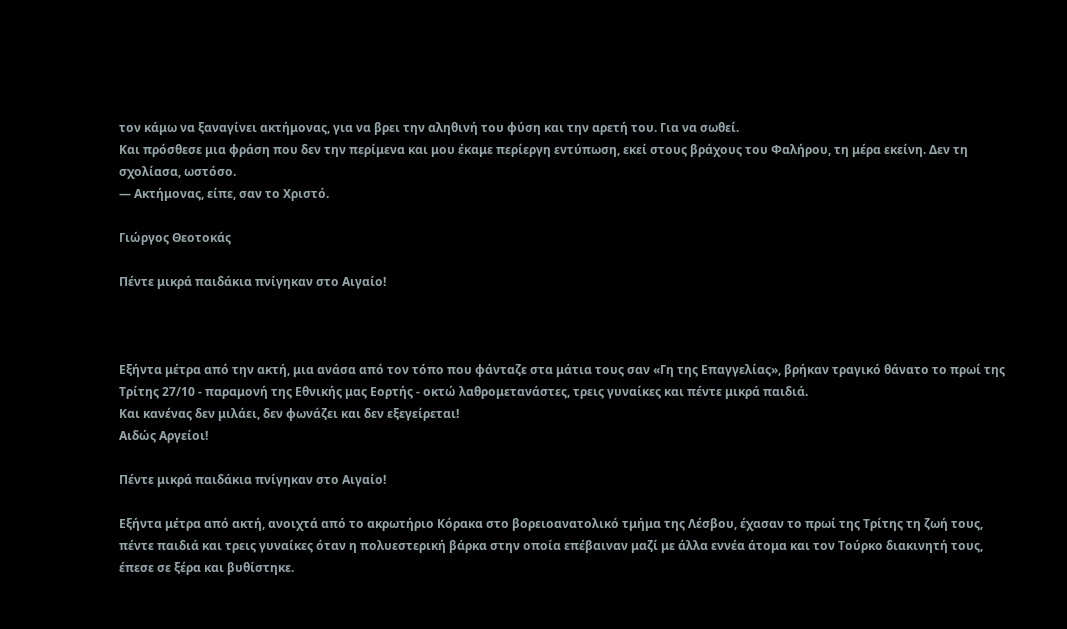τον κάμω να ξαναγίνει ακτήμονας, για να βρει την αληθινή του φύση και την αρετή του. Για να σωθεί.
Και πρόσθεσε μια φράση που δεν την περίμενα και μου έκαμε περίεργη εντύπωση, εκεί στους βράχους του Φαλήρου, τη μέρα εκείνη. Δεν τη σχολίασα, ωστόσο.
— Ακτήμονας, είπε, σαν το Χριστό.

Γιώργος Θεοτοκάς

Πέντε μικρά παιδάκια πνίγηκαν στο Αιγαίο!



Εξήντα μέτρα από την ακτή, μια ανάσα από τον τόπο που φάνταζε στα μάτια τους σαν «Γη της Επαγγελίας», βρήκαν τραγικό θάνατο το πρωί της Τρίτης 27/10 - παραμονή της Εθνικής μας Εορτής - οκτώ λαθρομετανάστες, τρεις γυναίκες και πέντε μικρά παιδιά.
Και κανένας δεν μιλάει, δεν φωνάζει και δεν εξεγείρεται!
Αιδώς Αργείοι!

Πέντε μικρά παιδάκια πνίγηκαν στο Αιγαίο!

Εξήντα μέτρα από ακτή, ανοιχτά από το ακρωτήριο Κόρακα στο βορειοανατολικό τμήμα της Λέσβου, έχασαν το πρωί της Τρίτης τη ζωή τους, πέντε παιδιά και τρεις γυναίκες όταν η πολυεστερική βάρκα στην οποία επέβαιναν μαζί με άλλα εννέα άτομα και τον Τούρκο διακινητή τους, έπεσε σε ξέρα και βυθίστηκε.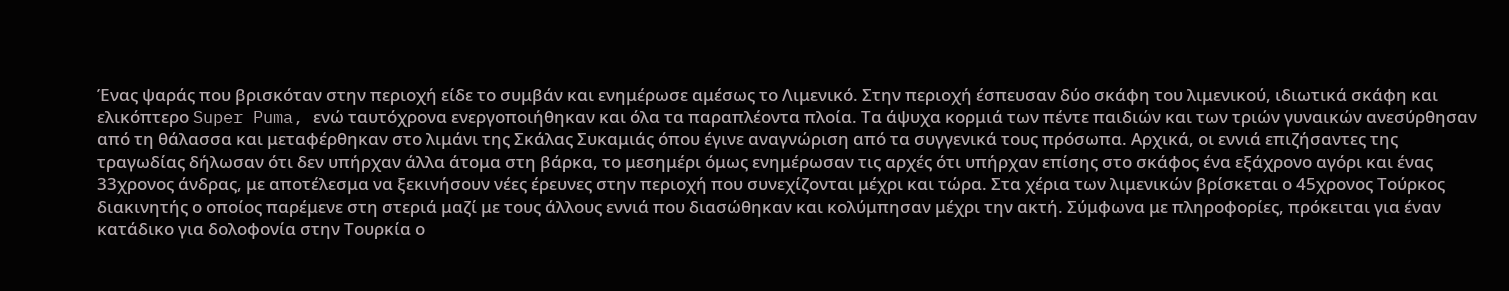Ένας ψαράς που βρισκόταν στην περιοχή είδε το συμβάν και ενημέρωσε αμέσως το Λιμενικό. Στην περιοχή έσπευσαν δύο σκάφη του λιμενικού, ιδιωτικά σκάφη και ελικόπτερο Super Puma, ενώ ταυτόχρονα ενεργοποιήθηκαν και όλα τα παραπλέοντα πλοία. Τα άψυχα κορμιά των πέντε παιδιών και των τριών γυναικών ανεσύρθησαν από τη θάλασσα και μεταφέρθηκαν στο λιμάνι της Σκάλας Συκαμιάς όπου έγινε αναγνώριση από τα συγγενικά τους πρόσωπα. Αρχικά, οι εννιά επιζήσαντες της τραγωδίας δήλωσαν ότι δεν υπήρχαν άλλα άτομα στη βάρκα, το μεσημέρι όμως ενημέρωσαν τις αρχές ότι υπήρχαν επίσης στο σκάφος ένα εξάχρονο αγόρι και ένας 33χρονος άνδρας, με αποτέλεσμα να ξεκινήσουν νέες έρευνες στην περιοχή που συνεχίζονται μέχρι και τώρα. Στα χέρια των λιμενικών βρίσκεται ο 45χρονος Τούρκος διακινητής ο οποίος παρέμενε στη στεριά μαζί με τους άλλους εννιά που διασώθηκαν και κολύμπησαν μέχρι την ακτή. Σύμφωνα με πληροφορίες, πρόκειται για έναν κατάδικο για δολοφονία στην Τουρκία ο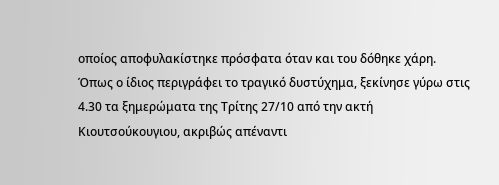οποίος αποφυλακίστηκε πρόσφατα όταν και του δόθηκε χάρη. Όπως ο ίδιος περιγράφει το τραγικό δυστύχημα, ξεκίνησε γύρω στις 4.30 τα ξημερώματα της Τρίτης 27/10 από την ακτή Κιουτσούκουγιου, ακριβώς απέναντι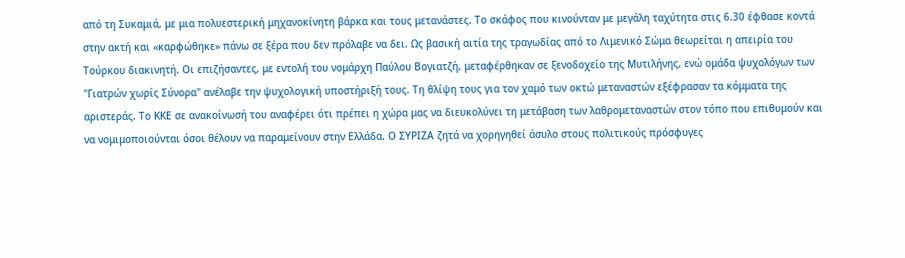από τη Συκαμιά, με μια πολυεστερική μηχανοκίνητη βάρκα και τους μετανάστες. Το σκάφος που κινούνταν με μεγάλη ταχύτητα στις 6.30 έφθασε κοντά στην ακτή και «καρφώθηκε» πάνω σε ξέρα που δεν πρόλαβε να δει. Ως βασική αιτία της τραγωδίας από το Λιμενικό Σώμα θεωρείται η απειρία του Τούρκου διακινητή. Οι επιζήσαντες, με εντολή του νομάρχη Παύλου Βογιατζή, μεταφέρθηκαν σε ξενοδοχείο της Μυτιλήνης, ενώ ομάδα ψυχολόγων των "Γιατρών χωρίς Σύνορα" ανέλαβε την ψυχολογική υποστήριξή τους. Τη θλίψη τους για τον χαμό των οκτώ μεταναστών εξέφρασαν τα κόμματα της αριστεράς. Το ΚΚΕ σε ανακοίνωσή του αναφέρει ότι πρέπει η χώρα μας να διευκολύνει τη μετάβαση των λαθρομεταναστών στον τόπο που επιθυμούν και να νομιμοποιούνται όσοι θέλουν να παραμείνουν στην Ελλάδα. Ο ΣΥΡΙΖΑ ζητά να χορηγηθεί άσυλο στους πολιτικούς πρόσφυγες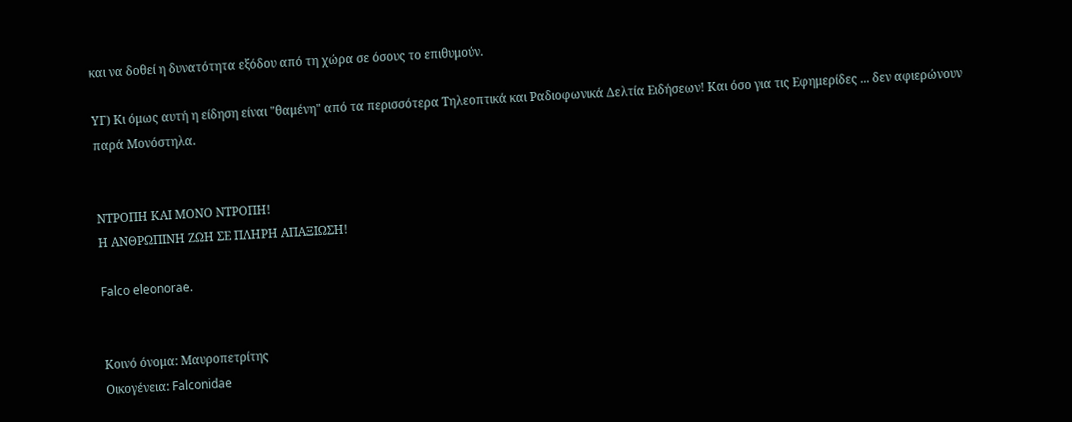και να δοθεί η δυνατότητα εξόδου από τη χώρα σε όσους το επιθυμούν.

ΥΓ) Κι όμως αυτή η είδηση είναι "θαμένη" από τα περισσότερα Τηλεοπτικά και Ραδιοφωνικά Δελτία Ειδήσεων! Και όσο για τις Εφημερίδες ... δεν αφιερώνουν παρά Μονόστηλα.


ΝΤΡΟΠΗ ΚΑΙ ΜΟΝΟ ΝΤΡΟΠΗ!
Η ΑΝΘΡΩΠΙΝΗ ΖΩΗ ΣΕ ΠΛΗΡΗ ΑΠΑΞΙΩΣΗ!

Falco eleonorae.


Κοινό όνομα: Μαυροπετρίτης
Οικογένεια: Falconidae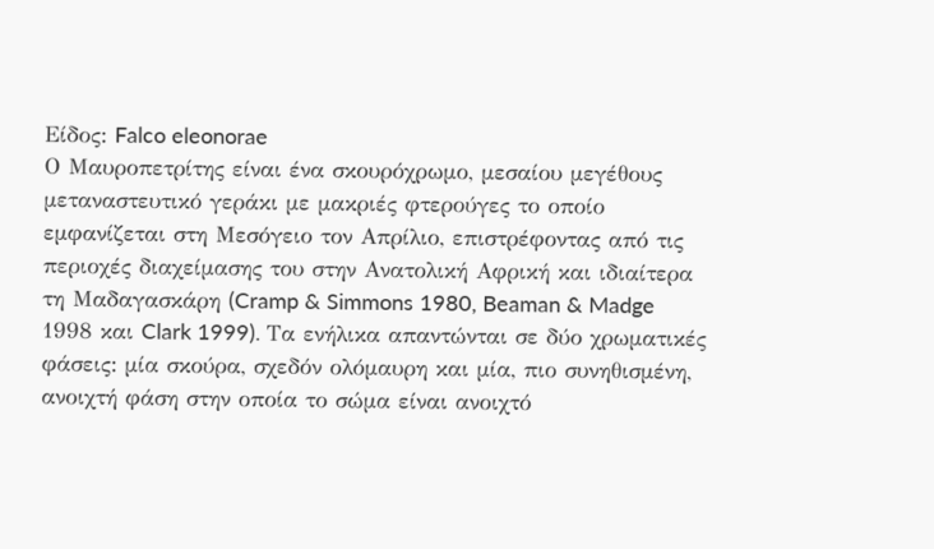Είδος: Falco eleonorae
Ο Μαυροπετρίτης είναι ένα σκουρόχρωμο, μεσαίου μεγέθους μεταναστευτικό γεράκι με μακριές φτερούγες το οποίο εμφανίζεται στη Μεσόγειο τον Απρίλιο, επιστρέφοντας από τις περιοχές διαχείμασης του στην Ανατολική Αφρική και ιδιαίτερα τη Μαδαγασκάρη (Cramp & Simmons 1980, Beaman & Madge 1998 και Clark 1999). Τα ενήλικα απαντώνται σε δύο χρωματικές φάσεις: μία σκούρα, σχεδόν ολόμαυρη και μία, πιο συνηθισμένη, ανοιχτή φάση στην οποία το σώμα είναι ανοιχτό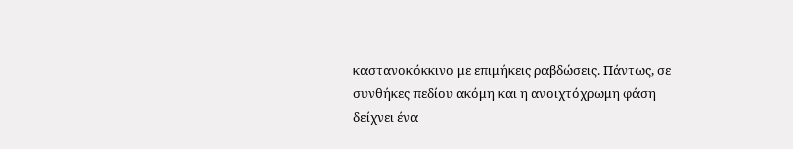καστανοκόκκινο με επιμήκεις ραβδώσεις. Πάντως, σε συνθήκες πεδίου ακόμη και η ανοιχτόχρωμη φάση δείχνει ένα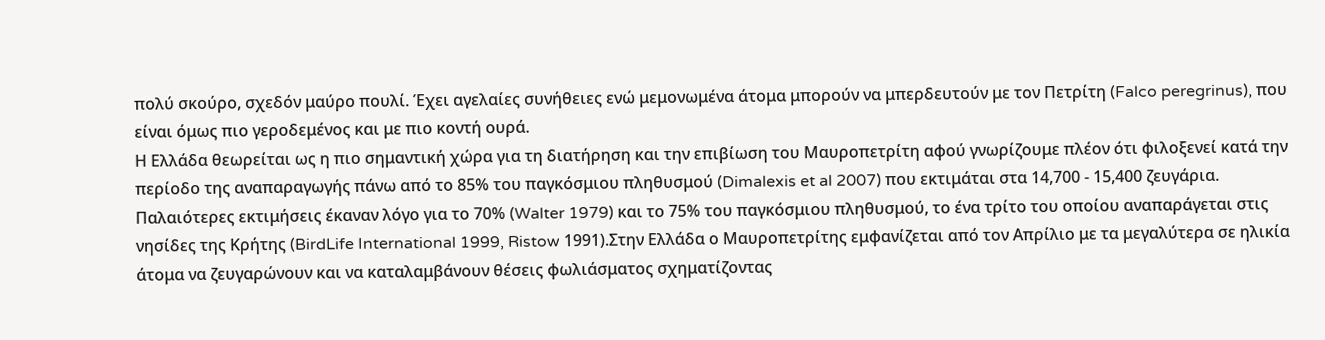πολύ σκούρο, σχεδόν μαύρο πουλί. Έχει αγελαίες συνήθειες ενώ μεμονωμένα άτομα μπορούν να μπερδευτούν με τον Πετρίτη (Falco peregrinus), που είναι όμως πιο γεροδεμένος και με πιο κοντή ουρά.
Η Ελλάδα θεωρείται ως η πιο σημαντική χώρα για τη διατήρηση και την επιβίωση του Μαυροπετρίτη αφού γνωρίζουμε πλέον ότι φιλοξενεί κατά την περίοδο της αναπαραγωγής πάνω από το 85% του παγκόσμιου πληθυσμού (Dimalexis et al 2007) που εκτιμάται στα 14,700 - 15,400 ζευγάρια. Παλαιότερες εκτιμήσεις έκαναν λόγο για το 70% (Walter 1979) και το 75% του παγκόσμιου πληθυσμού, το ένα τρίτο του οποίου αναπαράγεται στις νησίδες της Κρήτης (BirdLife International 1999, Ristow 1991).Στην Ελλάδα ο Μαυροπετρίτης εμφανίζεται από τον Απρίλιο με τα μεγαλύτερα σε ηλικία άτομα να ζευγαρώνουν και να καταλαμβάνουν θέσεις φωλιάσματος σχηματίζοντας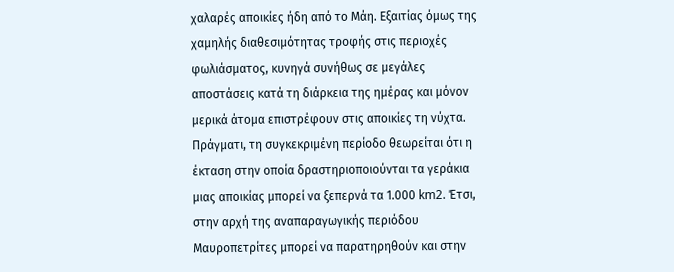χαλαρές αποικίες ήδη από το Μάη. Εξαιτίας όμως της χαμηλής διαθεσιμότητας τροφής στις περιοχές φωλιάσματος, κυνηγά συνήθως σε μεγάλες αποστάσεις κατά τη διάρκεια της ημέρας και μόνον μερικά άτομα επιστρέφουν στις αποικίες τη νύχτα. Πράγματι, τη συγκεκριμένη περίοδο θεωρείται ότι η έκταση στην οποία δραστηριοποιούνται τα γεράκια μιας αποικίας μπορεί να ξεπερνά τα 1.000 km2. Έτσι, στην αρχή της αναπαραγωγικής περιόδου Μαυροπετρίτες μπορεί να παρατηρηθούν και στην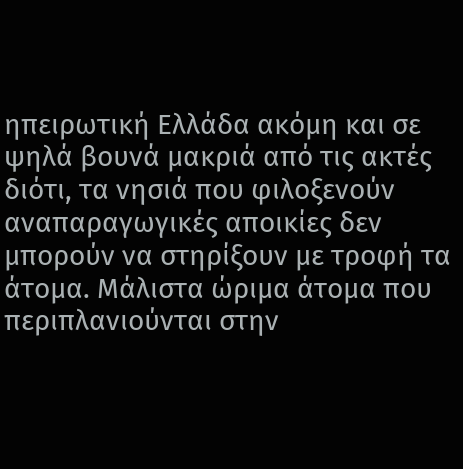ηπειρωτική Ελλάδα ακόμη και σε ψηλά βουνά μακριά από τις ακτές διότι, τα νησιά που φιλοξενούν αναπαραγωγικές αποικίες δεν μπορούν να στηρίξουν με τροφή τα άτομα. Μάλιστα ώριμα άτομα που περιπλανιούνται στην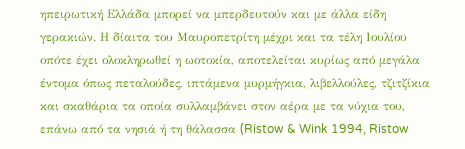ηπειρωτική Ελλάδα μπορεί να μπερδευτούν και με άλλα είδη γερακιών. Η δίαιτα του Μαυροπετρίτη μέχρι και τα τέλη Ιουλίου οπότε έχει ολοκληρωθεί η ωοτοκία, αποτελείται κυρίως από μεγάλα έντομα όπως πεταλούδες, ιπτάμενα μυρμήγκια, λιβελλούλες, τζιτζίκια και σκαθάρια τα οποία συλλαμβάνει στον αέρα με τα νύχια του, επάνω από τα νησιά ή τη θάλασσα (Ristow & Wink 1994, Ristow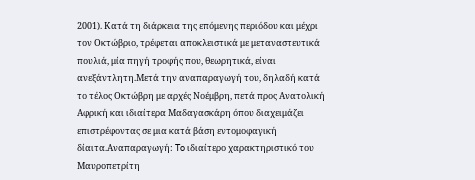2001). Κατά τη διάρκεια της επόμενης περιόδου και μέχρι τον Οκτώβριο, τρέφεται αποκλειστικά με μεταναστευτικά πουλιά, μία πηγή τροφής που, θεωρητικά, είναι ανεξάντλητη.Μετά την αναπαραγωγή του, δηλαδή κατά το τέλος Οκτώβρη με αρχές Νοέμβρη, πετά προς Ανατολική Αφρική και ιδιαίτερα Μαδαγασκάρη όπου διαχειμάζει επιστρέφοντας σε μια κατά βάση εντομοφαγική δίαιτα.Αναπαραγωγή: To ιδιαίτερο χαρακτηριστικό του Μαυροπετρίτη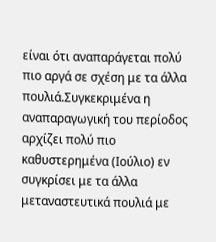είναι ότι αναπαράγεται πολύ πιο αργά σε σχέση με τα άλλα πουλιά.Συγκεκριμένα η αναπαραγωγική του περίοδος αρχίζει πολύ πιο καθυστερημένα (Ιούλιο) εν συγκρίσει με τα άλλα μεταναστευτικά πουλιά με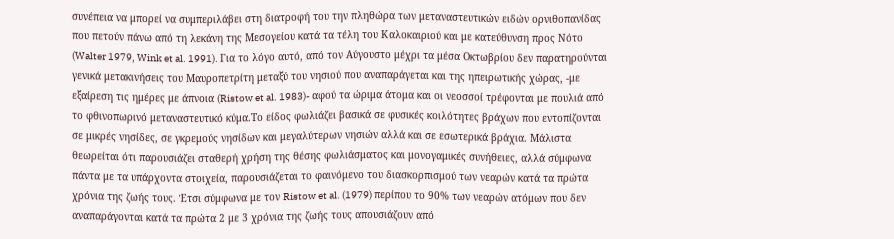συνέπεια να μπορεί να συμπεριλάβει στη διατροφή του την πληθώρα των μεταναστευτικών ειδών ορνιθοπανίδας που πετούν πάνω από τη λεκάνη της Μεσογείου κατά τα τέλη του Καλοκαιριού και με κατεύθυνση προς Νότο (Walter 1979, Wink et al. 1991). Για το λόγο αυτό, από τον Αύγουστο μέχρι τα μέσα Οκτωβρίου δεν παρατηρούνται γενικά μετακινήσεις του Μαυροπετρίτη μεταξύ του νησιού που αναπαράγεται και της ηπειρωτικής χώρας, -με εξαίρεση τις ημέρες με άπνοια (Ristow et al. 1983)- αφού τα ώριμα άτομα και οι νεοσσοί τρέφονται με πουλιά από το φθινοπωρινό μεταναστευτικό κύμα.Το είδος φωλιάζει βασικά σε φυσικές κοιλότητες βράχων που εντοπίζονται σε μικρές νησίδες, σε γκρεμούς νησίδων και μεγαλύτερων νησιών αλλά και σε εσωτερικά βράχια. Μάλιστα θεωρείται ότι παρουσιάζει σταθερή χρήση της θέσης φωλιάσματος και μονογαμικές συνήθειες, αλλά σύμφωνα πάντα με τα υπάρχοντα στοιχεία, παρουσιάζεται το φαινόμενο του διασκορπισμού των νεαρών κατά τα πρώτα χρόνια της ζωής τους. Έτσι σύμφωνα με τον Ristow et al. (1979) περίπου το 90% των νεαρών ατόμων που δεν αναπαράγονται κατά τα πρώτα 2 με 3 χρόνια της ζωής τους απουσιάζουν από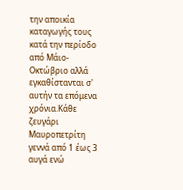την αποικία καταγωγής τους κατά την περίοδο από Μάιο-Οκτώβριο αλλά εγκαθίστανται σ' αυτήν τα επόμενα χρόνια.Κάθε ζευγάρι Μαυροπετρίτη γεννά από 1 έως 3 αυγά ενώ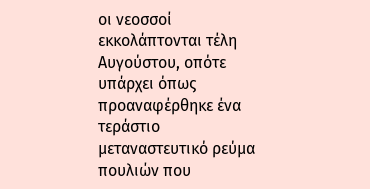οι νεοσσοί εκκολάπτονται τέλη Αυγούστου, οπότε υπάρχει όπως προαναφέρθηκε ένα τεράστιο μεταναστευτικό ρεύμα πουλιών που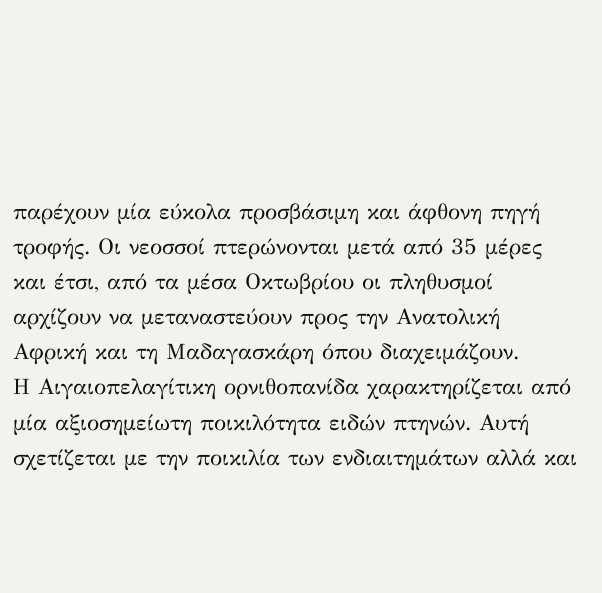παρέχουν μία εύκολα προσβάσιμη και άφθονη πηγή τροφής. Οι νεοσσοί πτερώνονται μετά από 35 μέρες και έτσι, από τα μέσα Οκτωβρίου οι πληθυσμοί αρχίζουν να μεταναστεύουν προς την Ανατολική Αφρική και τη Μαδαγασκάρη όπου διαχειμάζουν.
Η Αιγαιοπελαγίτικη ορνιθοπανίδα χαρακτηρίζεται από μία αξιοσημείωτη ποικιλότητα ειδών πτηνών. Αυτή σχετίζεται με την ποικιλία των ενδιαιτημάτων αλλά και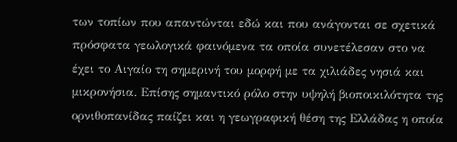των τοπίων που απαντώνται εδώ και που ανάγονται σε σχετικά πρόσφατα γεωλογικά φαινόμενα τα οποία συνετέλεσαν στο να έχει το Αιγαίο τη σημερινή του μορφή με τα χιλιάδες νησιά και μικρονήσια. Επίσης σημαντικό ρόλο στην υψηλή βιοποικιλότητα της ορνιθοπανίδας παίζει και η γεωγραφική θέση της Ελλάδας η οποία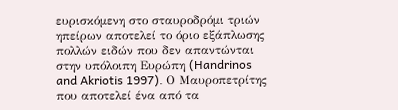ευρισκόμενη στο σταυροδρόμι τριών ηπείρων αποτελεί το όριο εξάπλωσης πολλών ειδών που δεν απαντώνται στην υπόλοιπη Ευρώπη (Handrinos and Akriotis 1997). Ο Μαυροπετρίτης που αποτελεί ένα από τα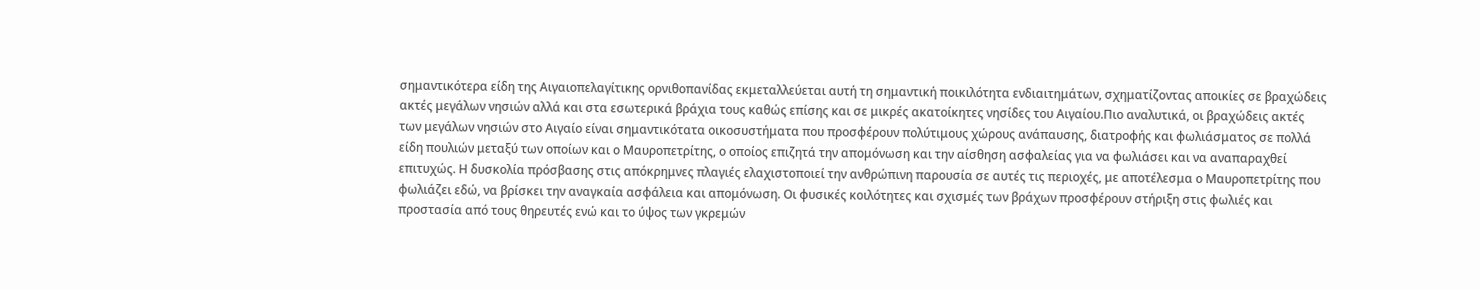σημαντικότερα είδη της Αιγαιοπελαγίτικης ορνιθοπανίδας εκμεταλλεύεται αυτή τη σημαντική ποικιλότητα ενδιαιτημάτων, σχηματίζοντας αποικίες σε βραχώδεις ακτές μεγάλων νησιών αλλά και στα εσωτερικά βράχια τους καθώς επίσης και σε μικρές ακατοίκητες νησίδες του Αιγαίου.Πιο αναλυτικά, οι βραχώδεις ακτές των μεγάλων νησιών στο Αιγαίο είναι σημαντικότατα οικοσυστήματα που προσφέρουν πολύτιμους χώρους ανάπαυσης, διατροφής και φωλιάσματος σε πολλά είδη πουλιών μεταξύ των οποίων και ο Μαυροπετρίτης, ο οποίος επιζητά την απομόνωση και την αίσθηση ασφαλείας για να φωλιάσει και να αναπαραχθεί επιτυχώς. Η δυσκολία πρόσβασης στις απόκρημνες πλαγιές ελαχιστοποιεί την ανθρώπινη παρουσία σε αυτές τις περιοχές, με αποτέλεσμα ο Μαυροπετρίτης που φωλιάζει εδώ, να βρίσκει την αναγκαία ασφάλεια και απομόνωση. Οι φυσικές κοιλότητες και σχισμές των βράχων προσφέρουν στήριξη στις φωλιές και προστασία από τους θηρευτές ενώ και το ύψος των γκρεμών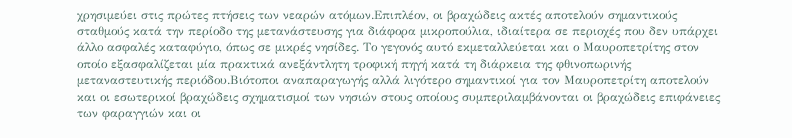χρησιμεύει στις πρώτες πτήσεις των νεαρών ατόμων.Επιπλέον, οι βραχώδεις ακτές αποτελούν σημαντικούς σταθμούς κατά την περίοδο της μετανάστευσης για διάφορα μικροπούλια, ιδιαίτερα σε περιοχές που δεν υπάρχει άλλο ασφαλές καταφύγιο, όπως σε μικρές νησίδες. Το γεγονός αυτό εκμεταλλεύεται και ο Μαυροπετρίτης στον οποίο εξασφαλίζεται μία πρακτικά ανεξάντλητη τροφική πηγή κατά τη διάρκεια της φθινοπωρινής μεταναστευτικής περιόδου.Βιότοποι αναπαραγωγής αλλά λιγότερο σημαντικοί για τον Μαυροπετρίτη αποτελούν και οι εσωτερικοί βραχώδεις σχηματισμοί των νησιών στους οποίους συμπεριλαμβάνονται οι βραχώδεις επιφάνειες των φαραγγιών και οι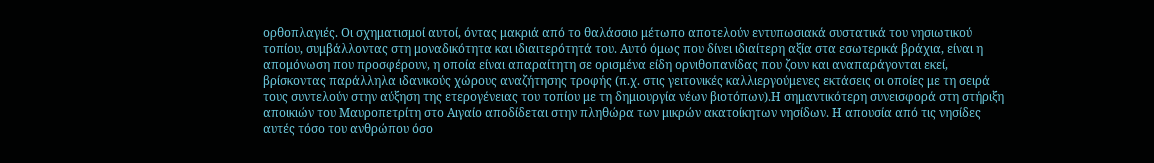ορθοπλαγιές. Οι σχηματισμοί αυτοί, όντας μακριά από το θαλάσσιο μέτωπο αποτελούν εντυπωσιακά συστατικά του νησιωτικού τοπίου, συμβάλλοντας στη μοναδικότητα και ιδιαιτερότητά του. Αυτό όμως που δίνει ιδιαίτερη αξία στα εσωτερικά βράχια, είναι η απομόνωση που προσφέρουν, η οποία είναι απαραίτητη σε ορισμένα είδη ορνιθοπανίδας που ζουν και αναπαράγονται εκεί, βρίσκοντας παράλληλα ιδανικούς χώρους αναζήτησης τροφής (π.χ. στις γειτονικές καλλιεργούμενες εκτάσεις οι οποίες με τη σειρά τους συντελούν στην αύξηση της ετερογένειας του τοπίου με τη δημιουργία νέων βιοτόπων).Η σημαντικότερη συνεισφορά στη στήριξη αποικιών του Μαυροπετρίτη στο Αιγαίο αποδίδεται στην πληθώρα των μικρών ακατοίκητων νησίδων. Η απουσία από τις νησίδες αυτές τόσο του ανθρώπου όσο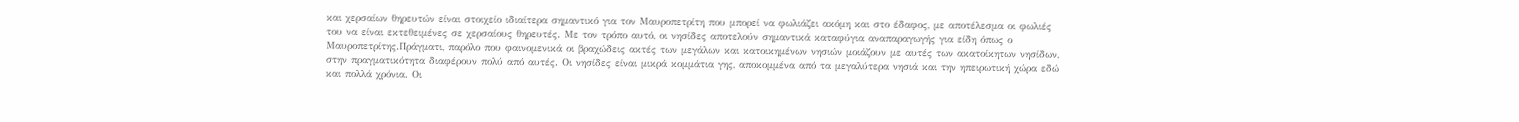και χερσαίων θηρευτών είναι στοιχείο ιδιαίτερα σημαντικό για τον Μαυροπετρίτη που μπορεί να φωλιάζει ακόμη και στο έδαφος, με αποτέλεσμα οι φωλιές του να είναι εκτεθειμένες σε χερσαίους θηρευτές. Με τον τρόπο αυτό, οι νησίδες αποτελούν σημαντικά καταφύγια αναπαραγωγής για είδη όπως ο Μαυροπετρίτης.Πράγματι, παρόλο που φαινομενικά οι βραχώδεις ακτές των μεγάλων και κατοικημένων νησιών μοιάζουν με αυτές των ακατοίκητων νησίδων, στην πραγματικότητα διαφέρουν πολύ από αυτές. Οι νησίδες είναι μικρά κομμάτια γης, αποκομμένα από τα μεγαλύτερα νησιά και την ηπειρωτική χώρα εδώ και πολλά χρόνια. Οι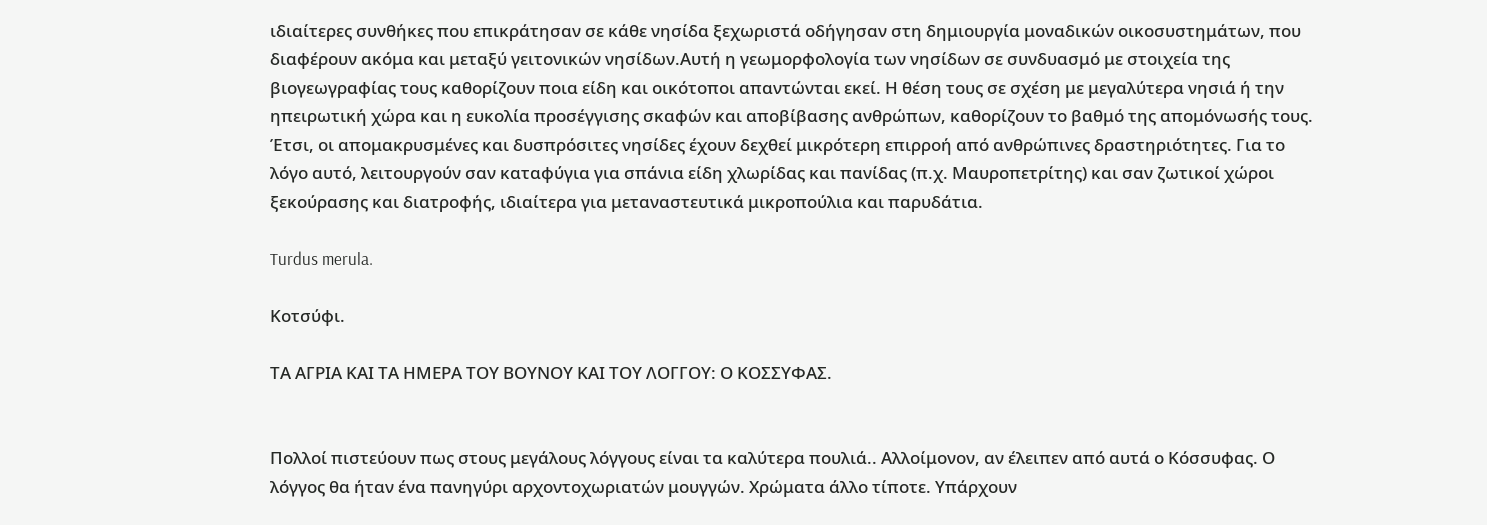ιδιαίτερες συνθήκες που επικράτησαν σε κάθε νησίδα ξεχωριστά οδήγησαν στη δημιουργία μοναδικών οικοσυστημάτων, που διαφέρουν ακόμα και μεταξύ γειτονικών νησίδων.Αυτή η γεωμορφολογία των νησίδων σε συνδυασμό με στοιχεία της βιογεωγραφίας τους καθορίζουν ποια είδη και οικότοποι απαντώνται εκεί. Η θέση τους σε σχέση με μεγαλύτερα νησιά ή την ηπειρωτική χώρα και η ευκολία προσέγγισης σκαφών και αποβίβασης ανθρώπων, καθορίζουν το βαθμό της απομόνωσής τους. Έτσι, οι απομακρυσμένες και δυσπρόσιτες νησίδες έχουν δεχθεί μικρότερη επιρροή από ανθρώπινες δραστηριότητες. Για το λόγο αυτό, λειτουργούν σαν καταφύγια για σπάνια είδη χλωρίδας και πανίδας (π.χ. Μαυροπετρίτης) και σαν ζωτικοί χώροι ξεκούρασης και διατροφής, ιδιαίτερα για μεταναστευτικά μικροπούλια και παρυδάτια.

Turdus merula.

Κοτσύφι.

ΤΑ ΑΓΡΙΑ ΚΑΙ ΤΑ ΗΜΕΡΑ ΤΟΥ ΒΟΥΝΟΥ ΚΑΙ ΤΟΥ ΛΟΓΓΟΥ: Ο ΚΟΣΣΥΦΑΣ.


Πολλοί πιστεύουν πως στους μεγάλους λόγγους είναι τα καλύτερα πουλιά.. Αλλοίμονον, αν έλειπεν από αυτά ο Κόσσυφας. Ο λόγγος θα ήταν ένα πανηγύρι αρχοντοχωριατών μουγγών. Χρώματα άλλο τίποτε. Υπάρχουν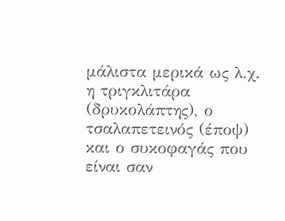μάλιστα μερικά ως λ.χ. η τριγκλιτάρα (δρυκολάπτης), ο τσαλαπετεινός (έποψ) και ο συκοφαγάς που είναι σαν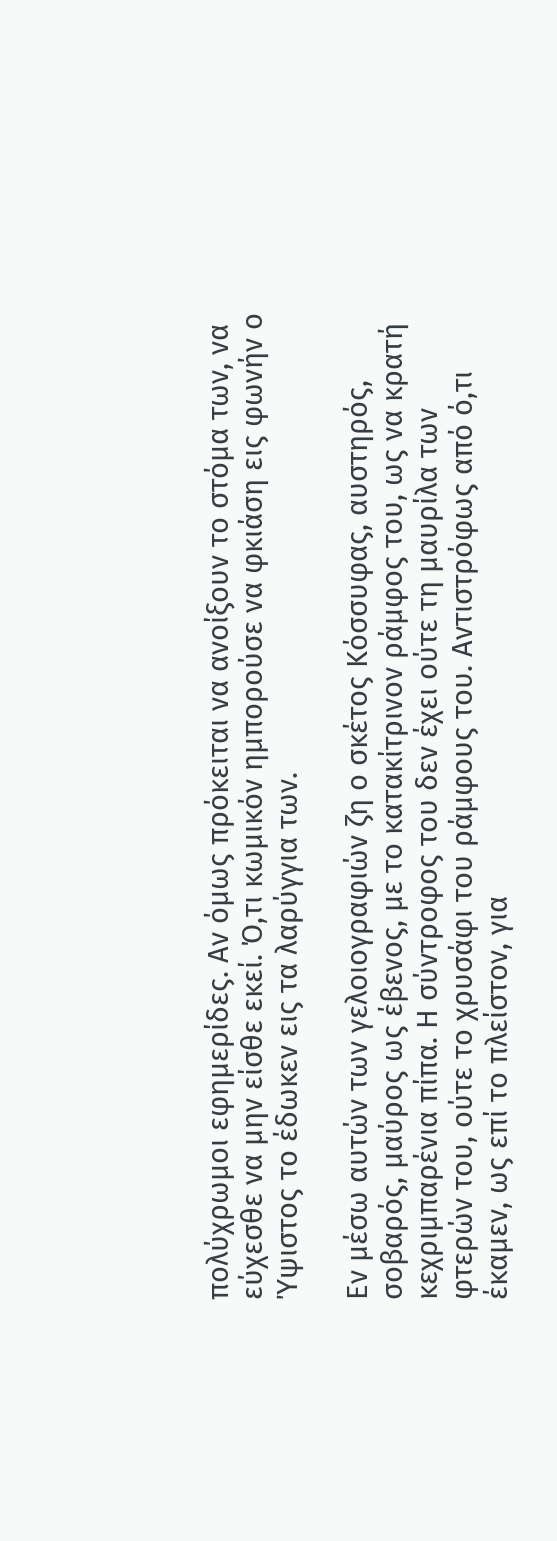πολύχρωμοι εφημερίδες. Αν όμως πρόκειται να ανοίξουν το στόμα των, να εύχεσθε να μην είσθε εκεί. Ό,τι κωμικόν ημπορούσε να φκιάση εις φωνήν ο Ύψιστος το έδωκεν εις τα λαρύγγια των.

Εν μέσω αυτών των γελοιογραφιών ζη ο σκέτος Κόσσυφας, αυστηρός, σοβαρός, μαύρος ως έβενος, με το κατακίτρινον ράμφος του, ως να κρατή κεχριμπαρένια πίπα. Η σύντροφος του δεν έχει ούτε τη μαυρίλα των φτερών του, ούτε το χρυσάφι του ράμφους του. Αντιστρόφως από ό,τι έκαμεν, ως επί το πλείστον, για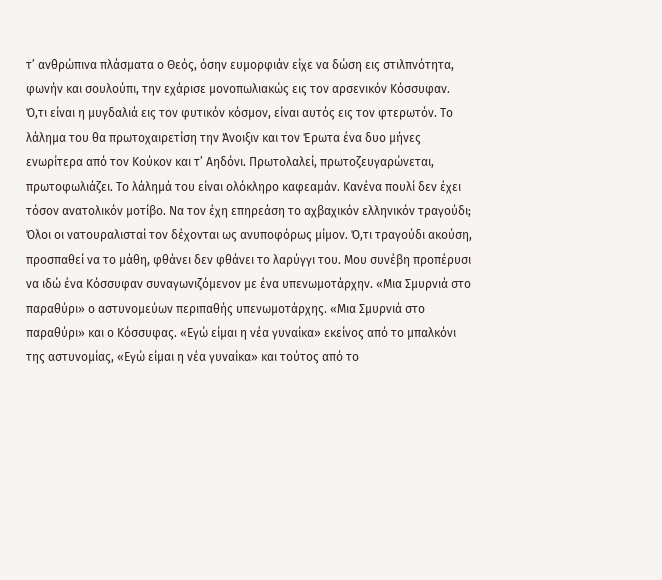τ’ ανθρώπινα πλάσματα ο Θεός, όσην ευμορφιάν είχε να δώση εις στιλπνότητα, φωνήν και σουλούπι, την εχάρισε μονοπωλιακώς εις τον αρσενικόν Κόσσυφαν.
Ό,τι είναι η μυγδαλιά εις τον φυτικόν κόσμον, είναι αυτός εις τον φτερωτόν. Το λάλημα του θα πρωτοχαιρετίση την Άνοιξιν και τον Έρωτα ένα δυο μήνες ενωρίτερα από τον Κούκον και τ’ Αηδόνι. Πρωτολαλεί, πρωτοζευγαρώνεται, πρωτοφωλιάζει. Το λάλημά του είναι ολόκληρο καφεαμάν. Κανένα πουλί δεν έχει τόσον ανατολικόν μοτίβο. Να τον έχη επηρεάση το αχβαχικόν ελληνικόν τραγούδι;
Όλοι οι νατουραλισταί τον δέχονται ως ανυποφόρως μίμον. Ό,τι τραγούδι ακούση, προσπαθεί να το μάθη, φθάνει δεν φθάνει το λαρύγγι του. Μου συνέβη προπέρυσι να ιδώ ένα Κόσσυφαν συναγωνιζόμενον με ένα υπενωμοτάρχην. «Μια Σμυρνιά στο παραθύρι» ο αστυνομεύων περιπαθής υπενωμοτάρχης. «Μια Σμυρνιά στο παραθύρι» και ο Κόσσυφας. «Εγώ είμαι η νέα γυναίκα» εκείνος από το μπαλκόνι της αστυνομίας, «Εγώ είμαι η νέα γυναίκα» και τούτος από το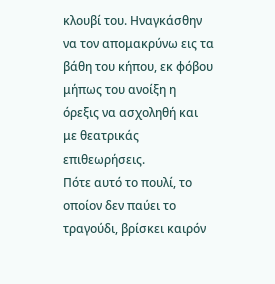κλουβί του. Ηναγκάσθην να τον απομακρύνω εις τα βάθη του κήπου, εκ φόβου μήπως του ανοίξη η όρεξις να ασχοληθή και με θεατρικάς επιθεωρήσεις.
Πότε αυτό το πουλί, το οποίον δεν παύει το τραγούδι, βρίσκει καιρόν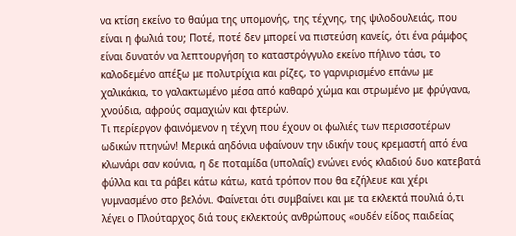να κτίση εκείνο το θαύμα της υπομονής, της τέχνης, της ψιλοδουλειάς, που είναι η φωλιά του; Ποτέ, ποτέ δεν μπορεί να πιστεύση κανείς, ότι ένα ράμφος είναι δυνατόν να λεπτουργήση το καταστρόγγυλο εκείνο πήλινο τάσι, το καλοδεμένο απέξω με πολυτρίχια και ρίζες, το γαρνιρισμένο επάνω με χαλικάκια, το γαλακτωμένο μέσα από καθαρό χώμα και στρωμένο με φρύγανα, χνούδια, αφρούς σαμαχιών και φτερών.
Τι περίεργον φαινόμενον η τέχνη που έχουν οι φωλιές των περισσοτέρων ωδικών πτηνών! Μερικά αηδόνια υφαίνουν την ιδικήν τους κρεμαστή από ένα κλωνάρι σαν κούνια, η δε ποταμίδα (υπολαΐς) ενώνει ενός κλαδιού δυο κατεβατά φύλλα και τα ράβει κάτω κάτω, κατά τρόπον που θα εζήλευε και χέρι γυμνασμένο στο βελόνι. Φαίνεται ότι συμβαίνει και με τα εκλεκτά πουλιά ό,τι λέγει ο Πλούταρχος διά τους εκλεκτούς ανθρώπους «ουδέν είδος παιδείας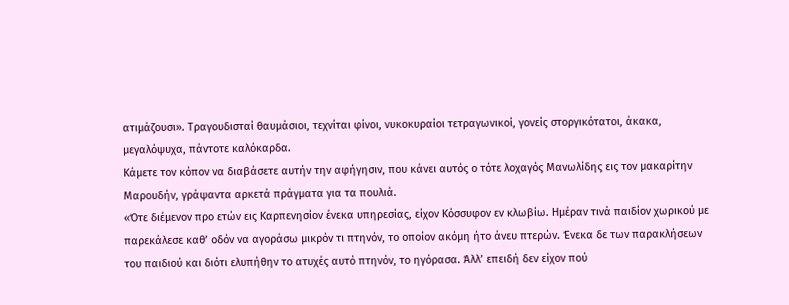ατιμάζουσι». Τραγουδισταί θαυμάσιοι, τεχνίται φίνοι, νυκοκυραίοι τετραγωνικοί, γονείς στοργικότατοι, άκακα, μεγαλόψυχα, πάντοτε καλόκαρδα.
Κάμετε τον κόπον να διαβάσετε αυτήν την αφήγησιν, που κάνει αυτός ο τότε λοχαγός Μανωλίδης εις τον μακαρίτην Μαρουδήν, γράψαντα αρκετά πράγματα για τα πουλιά.
«Ότε διέμενον προ ετών εις Καρπενησίον ένεκα υπηρεσίας, είχον Κόσσυφον εν κλωβίω. Ημέραν τινά παιδίον χωρικού με παρεκάλεσε καθ’ οδόν να αγοράσω μικρόν τι πτηνόν, το οποίον ακόμη ήτο άνευ πτερών. Ένεκα δε των παρακλήσεων του παιδιού και διότι ελυπήθην το ατυχές αυτό πτηνόν, το ηγόρασα. Άλλ’ επειδή δεν είχον πού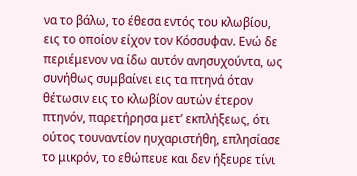να το βάλω, το έθεσα εντός του κλωβίου, εις το οποίον είχον τον Κόσσυφαν. Ενώ δε περιέμενον να ίδω αυτόν ανησυχούντα, ως συνήθως συμβαίνει εις τα πτηνά όταν θέτωσιν εις το κλωβίον αυτών έτερον πτηνόν, παρετήρησα μετ’ εκπλήξεως, ότι ούτος τουναντίον ηυχαριστήθη, επλησίασε το μικρόν, το εθώπευε και δεν ήξευρε τίνι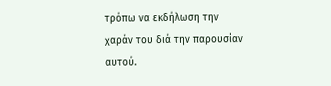τρόπω να εκδήλωση την χαράν του διά την παρουσίαν αυτού.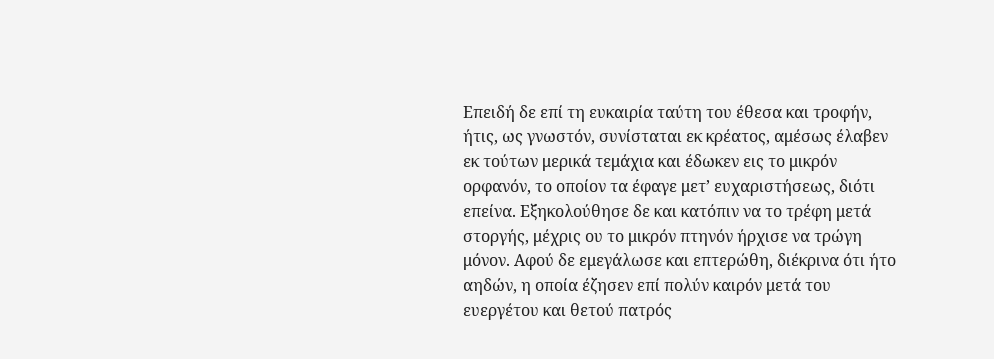Επειδή δε επί τη ευκαιρία ταύτη του έθεσα και τροφήν, ήτις, ως γνωστόν, συνίσταται εκ κρέατος, αμέσως έλαβεν εκ τούτων μερικά τεμάχια και έδωκεν εις το μικρόν ορφανόν, το οποίον τα έφαγε μετ’ ευχαριστήσεως, διότι επείνα. Εξηκολούθησε δε και κατόπιν να το τρέφη μετά στοργής, μέχρις ου το μικρόν πτηνόν ήρχισε να τρώγη μόνον. Αφού δε εμεγάλωσε και επτερώθη, διέκρινα ότι ήτο αηδών, η οποία έζησεν επί πολύν καιρόν μετά του ευεργέτου και θετού πατρός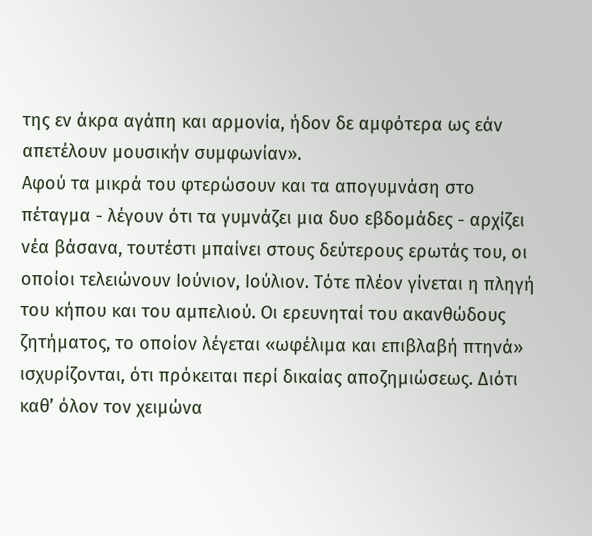της εν άκρα αγάπη και αρμονία, ήδον δε αμφότερα ως εάν απετέλουν μουσικήν συμφωνίαν».
Αφού τα μικρά του φτερώσουν και τα απογυμνάση στο πέταγμα - λέγουν ότι τα γυμνάζει μια δυο εβδομάδες - αρχίζει νέα βάσανα, τουτέστι μπαίνει στους δεύτερους ερωτάς του, οι οποίοι τελειώνουν Ιούνιον, Ιούλιον. Τότε πλέον γίνεται η πληγή του κήπου και του αμπελιού. Οι ερευνηταί του ακανθώδους ζητήματος, το οποίον λέγεται «ωφέλιμα και επιβλαβή πτηνά» ισχυρίζονται, ότι πρόκειται περί δικαίας αποζημιώσεως. Διότι καθ’ όλον τον χειμώνα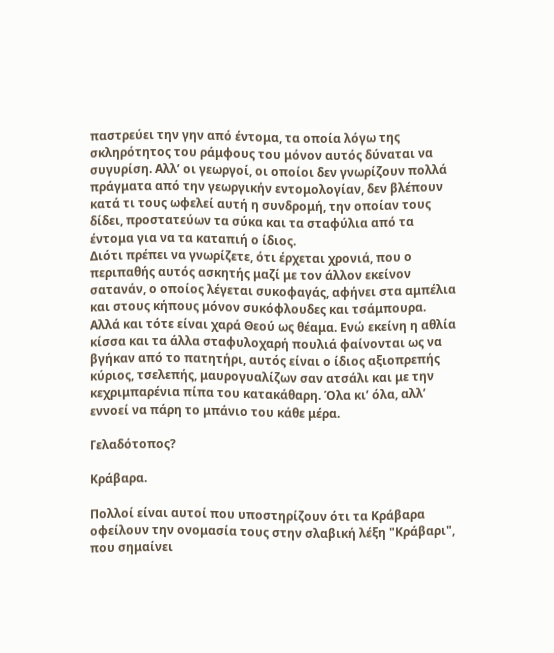παστρεύει την γην από έντομα, τα οποία λόγω της σκληρότητος του ράμφους του μόνον αυτός δύναται να συγυρίση. Αλλ’ οι γεωργοί, οι οποίοι δεν γνωρίζουν πολλά πράγματα από την γεωργικήν εντομολογίαν, δεν βλέπουν κατά τι τους ωφελεί αυτή η συνδρομή, την οποίαν τους δίδει, προστατεύων τα σύκα και τα σταφύλια από τα έντομα για να τα καταπιή ο ίδιος.
Διότι πρέπει να γνωρίζετε, ότι έρχεται χρονιά, που ο περιπαθής αυτός ασκητής μαζί με τον άλλον εκείνον σατανάν, ο οποίος λέγεται συκοφαγάς, αφήνει στα αμπέλια και στους κήπους μόνον συκόφλουδες και τσάμπουρα. Αλλά και τότε είναι χαρά Θεού ως θέαμα. Ενώ εκείνη η αθλία κίσσα και τα άλλα σταφυλοχαρή πουλιά φαίνονται ως να βγήκαν από το πατητήρι, αυτός είναι ο ίδιος αξιοπρεπής κύριος, τσελεπής, μαυρογυαλίζων σαν ατσάλι και με την κεχριμπαρένια πίπα του κατακάθαρη. Όλα κι’ όλα, αλλ’ εννοεί να πάρη το μπάνιο του κάθε μέρα.

Γελαδότοπος?

Κράβαρα.

Πολλοί είναι αυτοί που υποστηρίζουν ότι τα Κράβαρα οφείλουν την ονομασία τους στην σλαβική λέξη "Κράβαρι", που σημαίνει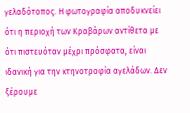γελαδότοπος. Η φωτογραφία αποδυκνείει ότι η περιοχή των Κραβάρων αντίθετα με ότι πιστευόταν μέχρι πρόσφατα, είναι ιδανική για την κτηνοτροφία αγελάδων. Δεν ξέρουμε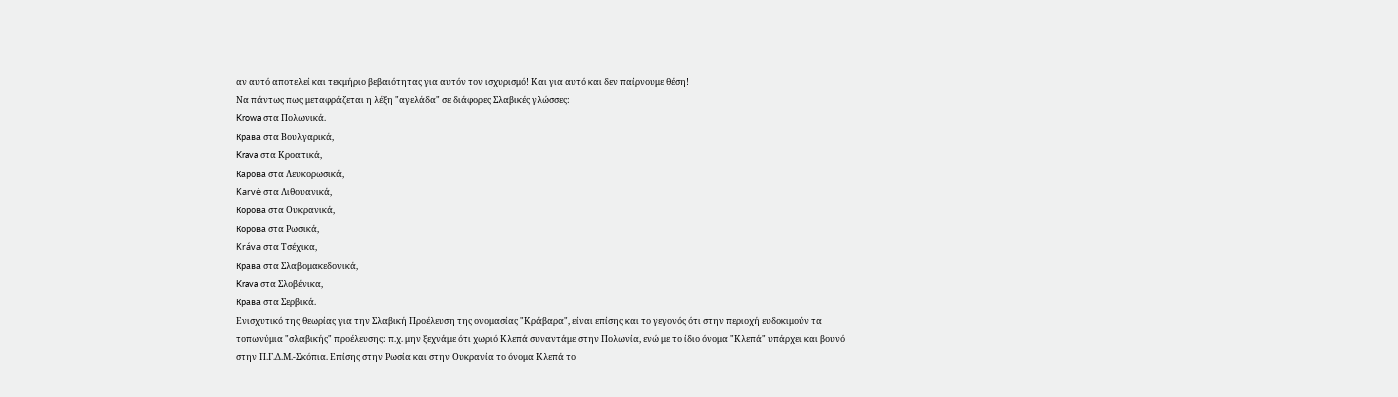αν αυτό αποτελεί και τεκμήριο βεβαιότητας για αυτόν τον ισχυρισμό! Και για αυτό και δεν παίρνουμε θέση!
Να πάντως πως μεταφράζεται η λέξη "αγελάδα" σε διάφορες Σλαβικές γλώσσες:
Krowa στα Πολωνικά.
Крава στα Βουλγαρικά,
Krava στα Κροατικά,
Карова στα Λευκορωσικά,
Karvė στα Λιθουανικά,
Корова στα Ουκρανικά,
Корова στα Ρωσικά,
Kráva στα Τσέχικα,
Крава στα Σλαβομακεδονικά,
Krava στα Σλοβένικα,
Крава στα Σερβικά.
Ενισχυτικό της θεωρίας για την Σλαβική Προέλευση της ονομασίας "Κράβαρα", είναι επίσης και το γεγονός ότι στην περιοχή ευδοκιμούν τα τοπωνύμια "σλαβικής" προέλευσης: π.χ. μην ξεχνάμε ότι χωριό Κλεπά συναντάμε στην Πολωνία, ενώ με το ίδιο όνομα "Κλεπά" υπάρχει και βουνό στην Π.Γ.Δ.Μ.-Σκόπια. Επίσης στην Ρωσία και στην Ουκρανία το όνομα Κλεπά το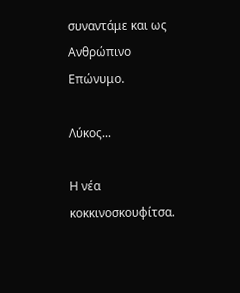συναντάμε και ως Ανθρώπινο Επώνυμο.

Λύκος...

Η νέα κοκκινοσκουφίτσα.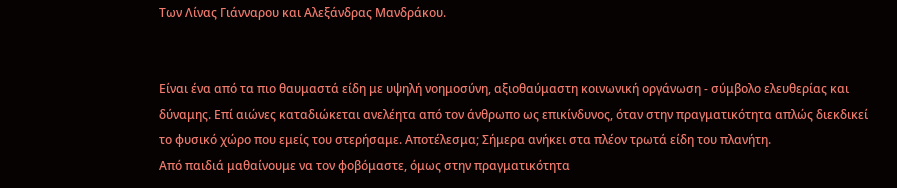Των Λίνας Γιάνναρου και Αλεξάνδρας Μανδράκου.


Είναι ένα από τα πιο θαυμαστά είδη με υψηλή νοημοσύνη, αξιοθαύμαστη κοινωνική οργάνωση - σύμβολο ελευθερίας και δύναμης. Επί αιώνες καταδιώκεται ανελέητα από τον άνθρωπο ως επικίνδυνος, όταν στην πραγματικότητα απλώς διεκδικεί το φυσικό χώρο που εμείς του στερήσαμε. Αποτέλεσμα; Σήμερα ανήκει στα πλέον τρωτά είδη του πλανήτη.
Από παιδιά μαθαίνουμε να τον φοβόμαστε, όμως στην πραγματικότητα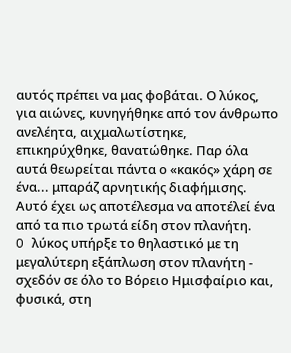αυτός πρέπει να μας φοβάται. Ο λύκος, για αιώνες, κυνηγήθηκε από τον άνθρωπο ανελέητα, αιχμαλωτίστηκε, επικηρύχθηκε, θανατώθηκε. Παρ όλα αυτά θεωρείται πάντα ο «κακός» χάρη σε ένα... μπαράζ αρνητικής διαφήμισης. Αυτό έχει ως αποτέλεσμα να αποτέλεί ένα από τα πιο τρωτά είδη στον πλανήτη.
O λύκος υπήρξε το θηλαστικό με τη μεγαλύτερη εξάπλωση στον πλανήτη - σχεδόν σε όλο το Βόρειο Ημισφαίριο και, φυσικά, στη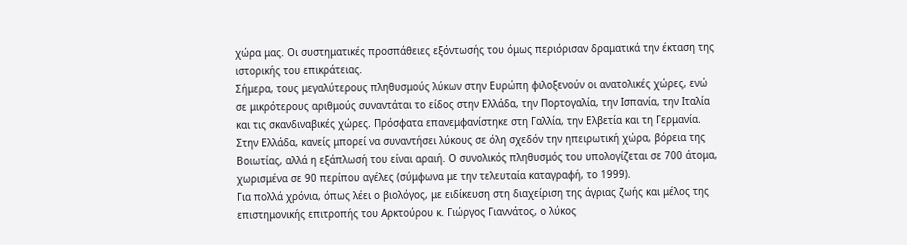χώρα μας. Οι συστηματικές προσπάθειες εξόντωσής του όμως περιόρισαν δραματικά την έκταση της ιστορικής του επικράτειας.
Σήμερα, τους μεγαλύτερους πληθυσμούς λύκων στην Ευρώπη φιλοξενούν οι ανατολικές χώρες, ενώ σε μικρότερους αριθμούς συναντάται το είδος στην Ελλάδα, την Πορτογαλία, την Ισπανία, την Ιταλία και τις σκανδιναβικές χώρες. Πρόσφατα επανεμφανίστηκε στη Γαλλία, την Ελβετία και τη Γερμανία. Στην Ελλάδα, κανείς μπορεί να συναντήσει λύκους σε όλη σχεδόν την ηπειρωτική χώρα, βόρεια της Βοιωτίας, αλλά η εξάπλωσή του είναι αραιή. Ο συνολικός πληθυσμός του υπολογίζεται σε 700 άτομα, χωρισμένα σε 90 περίπου αγέλες (σύμφωνα με την τελευταία καταγραφή, το 1999).
Για πολλά χρόνια, όπως λέει ο βιολόγος, με ειδίκευση στη διαχείριση της άγριας ζωής και μέλος της επιστημονικής επιτροπής του Αρκτούρου κ. Γιώργος Γιαννάτος, ο λύκος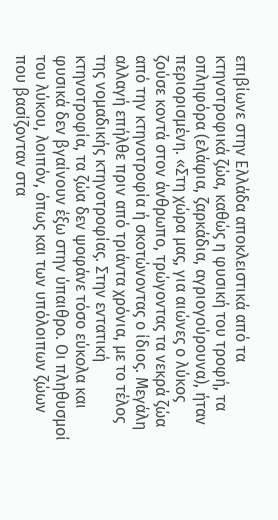επιβίωνε στην Ελλάδα αποκλειστικά από τα κτηνοτροφικά ζώα, καθώς η φυσική του τροφή, τα οπληφόρα (ελάφια, ζαρκάδια, αγριογούρουνα), ήταν περιορισμένη. «Στη χώρα μας, για αιώνες ο λύκος ζούσε κοντά στον άνθρωπο, τρώγοντας τα νεκρά ζώα από την κτηνοτροφία ή σκοτώνοντας ο ίδιος. Μεγάλη αλλαγή επήλθε πριν από τριάντα χρόνια, με το τέλος της νομαδικής κτηνοτροφίας. Στην εντατική κτηνοτροφία, τα ζώα δεν ψοφάνε τόσο εύκολα και φυσικά δεν βγαίνουν έξω στην ύπαιθρο. Οι πληθυσμοί του λύκου, λοιπόν, όπως και των υπόλοιπων ζώων που βασίζονταν στα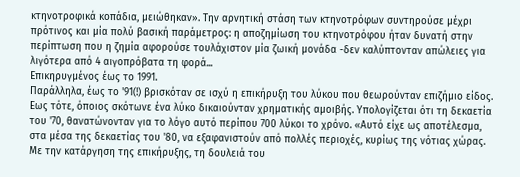κτηνοτροφικά κοπάδια, μειώθηκαν». Την αρνητική στάση των κτηνοτρόφων συντηρούσε μέχρι πρότινος και μία πολύ βασική παράμετρος: η αποζημίωση του κτηνοτρόφου ήταν δυνατή στην περίπτωση που η ζημία αφορούσε τουλάχιστον μία ζωική μονάδα -δεν καλύπτονταν απώλειες για λιγότερα από 4 αιγοπρόβατα τη φορά...
Επικηρυγμένος έως το 1991.
Παράλληλα, έως το '91(!) βρισκόταν σε ισχύ η επικήρυξη του λύκου που θεωρούνταν επιζήμιο είδος. Εως τότε, όποιος σκότωνε ένα λύκο δικαιούνταν χρηματικής αμοιβής. Υπολογίζεται ότι τη δεκαετία του '70, θανατώνονταν για το λόγο αυτό περίπου 700 λύκοι το χρόνο. «Αυτό είχε ως αποτέλεσμα, στα μέσα της δεκαετίας του '80, να εξαφανιστούν από πολλές περιοχές, κυρίως της νότιας χώρας. Με την κατάργηση της επικήρυξης, τη δουλειά του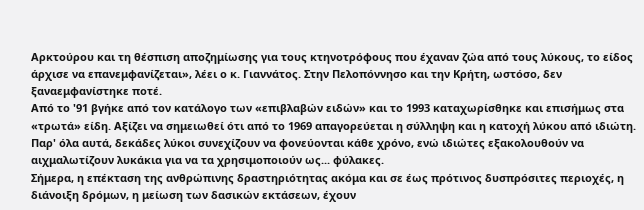Αρκτούρου και τη θέσπιση αποζημίωσης για τους κτηνοτρόφους που έχαναν ζώα από τους λύκους, το είδος άρχισε να επανεμφανίζεται», λέει ο κ. Γιαννάτος. Στην Πελοπόννησο και την Κρήτη, ωστόσο, δεν ξαναεμφανίστηκε ποτέ.
Από το '91 βγήκε από τον κατάλογο των «επιβλαβών ειδών» και το 1993 καταχωρίσθηκε και επισήμως στα «τρωτά» είδη. Αξίζει να σημειωθεί ότι από το 1969 απαγορεύεται η σύλληψη και η κατοχή λύκου από ιδιώτη. Παρ' όλα αυτά, δεκάδες λύκοι συνεχίζουν να φονεύονται κάθε χρόνο, ενώ ιδιώτες εξακολουθούν να αιχμαλωτίζουν λυκάκια για να τα χρησιμοποιούν ως... φύλακες.
Σήμερα, η επέκταση της ανθρώπινης δραστηριότητας ακόμα και σε έως πρότινος δυσπρόσιτες περιοχές, η διάνοιξη δρόμων, η μείωση των δασικών εκτάσεων, έχουν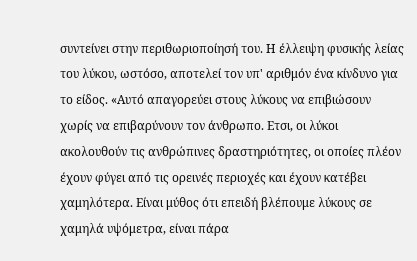συντείνει στην περιθωριοποίησή του. Η έλλειψη φυσικής λείας του λύκου, ωστόσο, αποτελεί τον υπ' αριθμόν ένα κίνδυνο για το είδος. «Αυτό απαγορεύει στους λύκους να επιβιώσουν χωρίς να επιβαρύνουν τον άνθρωπο. Ετσι, οι λύκοι ακολουθούν τις ανθρώπινες δραστηριότητες, οι οποίες πλέον έχουν φύγει από τις ορεινές περιοχές και έχουν κατέβει χαμηλότερα. Είναι μύθος ότι επειδή βλέπουμε λύκους σε χαμηλά υψόμετρα, είναι πάρα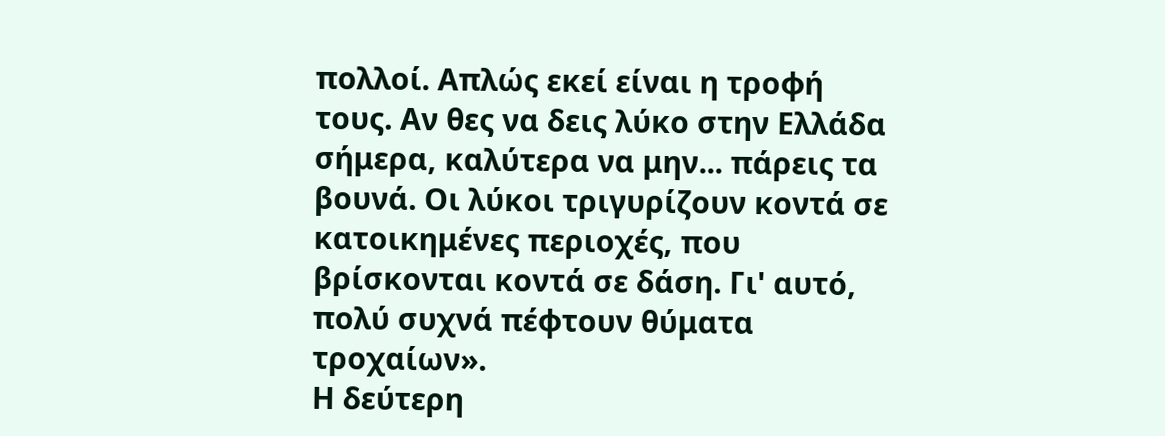πολλοί. Απλώς εκεί είναι η τροφή τους. Αν θες να δεις λύκο στην Ελλάδα σήμερα, καλύτερα να μην... πάρεις τα βουνά. Οι λύκοι τριγυρίζουν κοντά σε κατοικημένες περιοχές, που βρίσκονται κοντά σε δάση. Γι' αυτό, πολύ συχνά πέφτουν θύματα τροχαίων».
Η δεύτερη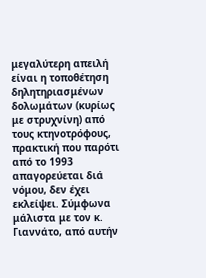μεγαλύτερη απειλή είναι η τοποθέτηση δηλητηριασμένων δολωμάτων (κυρίως με στρυχνίνη) από τους κτηνοτρόφους, πρακτική που παρότι από το 1993 απαγορεύεται διά νόμου, δεν έχει εκλείψει. Σύμφωνα μάλιστα με τον κ. Γιαννάτο, από αυτήν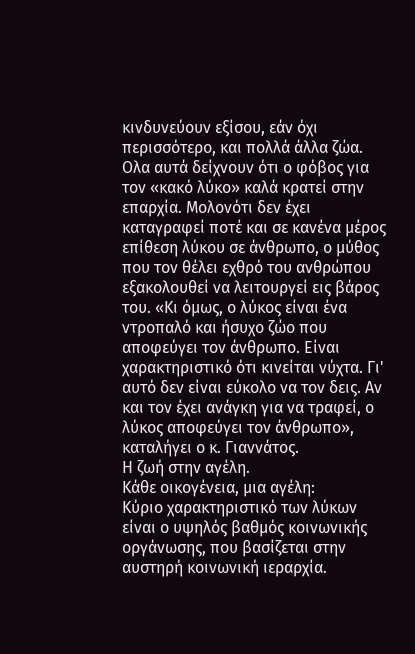κινδυνεύουν εξίσου, εάν όχι περισσότερο, και πολλά άλλα ζώα.
Ολα αυτά δείχνουν ότι ο φόβος για τον «κακό λύκο» καλά κρατεί στην επαρχία. Μολονότι δεν έχει καταγραφεί ποτέ και σε κανένα μέρος επίθεση λύκου σε άνθρωπο, ο μύθος που τον θέλει εχθρό του ανθρώπου εξακολουθεί να λειτουργεί εις βάρος του. «Κι όμως, ο λύκος είναι ένα ντροπαλό και ήσυχο ζώο που αποφεύγει τον άνθρωπο. Είναι χαρακτηριστικό ότι κινείται νύχτα. Γι' αυτό δεν είναι εύκολο να τον δεις. Αν και τον έχει ανάγκη για να τραφεί, ο λύκος αποφεύγει τον άνθρωπο», καταλήγει ο κ. Γιαννάτος.
Η ζωή στην αγέλη.
Κάθε οικογένεια, μια αγέλη:
Κύριο χαρακτηριστικό των λύκων είναι ο υψηλός βαθμός κοινωνικής οργάνωσης, που βασίζεται στην αυστηρή κοινωνική ιεραρχία.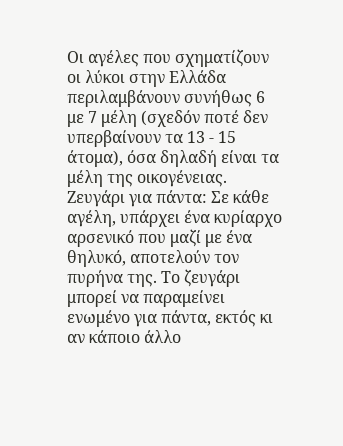Οι αγέλες που σχηματίζουν οι λύκοι στην Ελλάδα περιλαμβάνουν συνήθως 6 με 7 μέλη (σχεδόν ποτέ δεν υπερβαίνουν τα 13 - 15 άτομα), όσα δηλαδή είναι τα μέλη της οικογένειας.
Ζευγάρι για πάντα: Σε κάθε αγέλη, υπάρχει ένα κυρίαρχο αρσενικό που μαζί με ένα θηλυκό, αποτελούν τον πυρήνα της. Το ζευγάρι μπορεί να παραμείνει ενωμένο για πάντα, εκτός κι αν κάποιο άλλο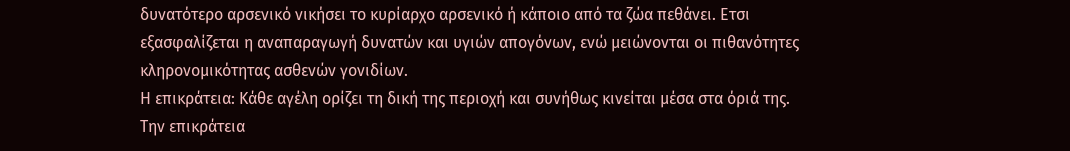δυνατότερο αρσενικό νικήσει το κυρίαρχο αρσενικό ή κάποιο από τα ζώα πεθάνει. Ετσι εξασφαλίζεται η αναπαραγωγή δυνατών και υγιών απογόνων, ενώ μειώνονται οι πιθανότητες κληρονομικότητας ασθενών γονιδίων.
Η επικράτεια: Κάθε αγέλη ορίζει τη δική της περιοχή και συνήθως κινείται μέσα στα όριά της. Την επικράτεια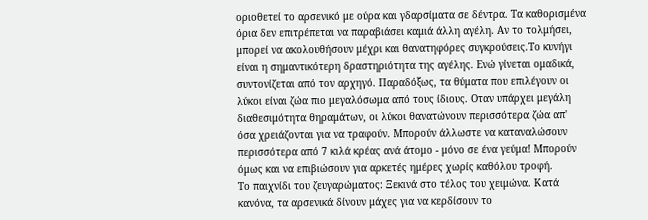οριοθετεί το αρσενικό με ούρα και γδαρσίματα σε δέντρα. Τα καθορισμένα όρια δεν επιτρέπεται να παραβιάσει καμιά άλλη αγέλη. Αν το τολμήσει, μπορεί να ακολουθήσουν μέχρι και θανατηφόρες συγκρούσεις.Το κυνήγι είναι η σημαντικότερη δραστηριότητα της αγέλης. Ενώ γίνεται ομαδικά, συντονίζεται από τον αρχηγό. Παραδόξως, τα θύματα που επιλέγουν οι λύκοι είναι ζώα πιο μεγαλόσωμα από τους ίδιους. Οταν υπάρχει μεγάλη διαθεσιμότητα θηραμάτων, οι λύκοι θανατώνουν περισσότερα ζώα απ' όσα χρειάζονται για να τραφούν. Μπορούν άλλωστε να καταναλώσουν περισσότερα από 7 κιλά κρέας ανά άτομο - μόνο σε ένα γεύμα! Μπορούν όμως και να επιβιώσουν για αρκετές ημέρες χωρίς καθόλου τροφή.
Το παιχνίδι του ζευγαρώματος: Ξεκινά στο τέλος του χειμώνα. Κατά κανόνα, τα αρσενικά δίνουν μάχες για να κερδίσουν το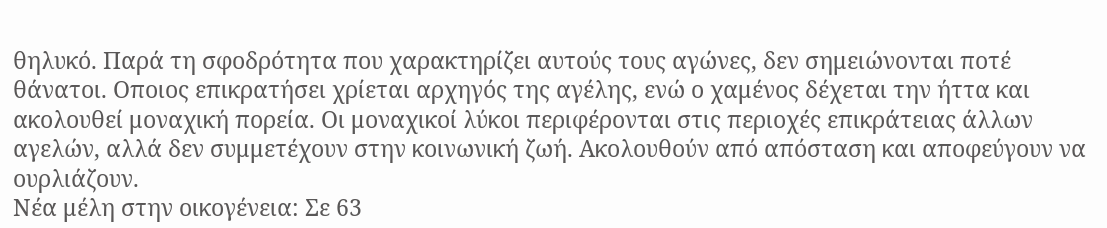θηλυκό. Παρά τη σφοδρότητα που χαρακτηρίζει αυτούς τους αγώνες, δεν σημειώνονται ποτέ θάνατοι. Οποιος επικρατήσει χρίεται αρχηγός της αγέλης, ενώ ο χαμένος δέχεται την ήττα και ακολουθεί μοναχική πορεία. Οι μοναχικοί λύκοι περιφέρονται στις περιοχές επικράτειας άλλων αγελών, αλλά δεν συμμετέχουν στην κοινωνική ζωή. Ακολουθούν από απόσταση και αποφεύγουν να ουρλιάζουν.
Νέα μέλη στην οικογένεια: Σε 63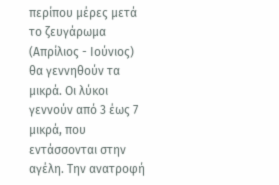περίπου μέρες μετά το ζευγάρωμα (Απρίλιος - Ιούνιος) θα γεννηθούν τα μικρά. Οι λύκοι γεννούν από 3 έως 7 μικρά, που εντάσσονται στην αγέλη. Την ανατροφή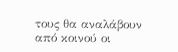τους θα αναλάβουν από κοινού οι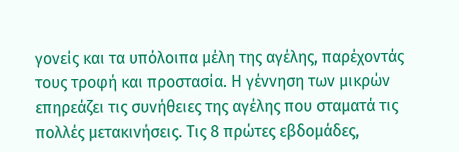γονείς και τα υπόλοιπα μέλη της αγέλης, παρέχοντάς τους τροφή και προστασία. Η γέννηση των μικρών επηρεάζει τις συνήθειες της αγέλης που σταματά τις πολλές μετακινήσεις. Τις 8 πρώτες εβδομάδες,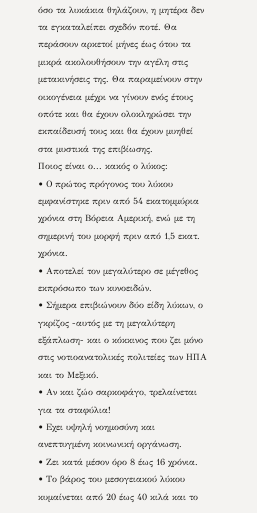όσο τα λυκάκια θηλάζουν, η μητέρα δεν τα εγκαταλείπει σχεδόν ποτέ. Θα περάσουν αρκετοί μήνες έως ότου τα μικρά ακολουθήσουν την αγέλη στις μετακινήσεις της. Θα παραμείνουν στην οικογένεια μέχρι να γίνουν ενός έτους οπότε και θα έχουν ολοκληρώσει την εκπαίδευσή τους και θα έχουν μυηθεί στα μυστικά της επιβίωσης.
Ποιος είναι ο... κακός ο λύκος:
• Ο πρώτος πρόγονος του λύκου εμφανίστηκε πριν από 54 εκατομμύρια χρόνια στη Βόρεια Αμερική, ενώ με τη σημερινή του μορφή πριν από 1,5 εκατ. χρόνια.
• Αποτελεί τον μεγαλύτερο σε μέγεθος εκπρόσωπο των κυνοειδών.
• Σήμερα επιβιώνουν δύο είδη λύκων, ο γκρίζος -αυτός με τη μεγαλύτερη εξάπλωση- και ο κόκκινος που ζει μόνο στις νοτιοανατολικές πολιτείες των ΗΠΑ και το Μεξικό.
• Αν και ζώο σαρκοφάγο, τρελαίνεται για τα σταφύλια!
• Εχει υψηλή νοημοσύνη και ανεπτυγμένη κοινωνική οργάνωση.
• Ζει κατά μέσον όρο 8 έως 16 χρόνια.
• Το βάρος του μεσογειακού λύκου κυμαίνεται από 20 έως 40 κιλά και το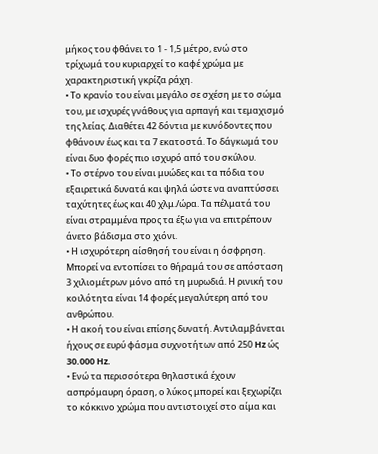μήκος του φθάνει το 1 - 1,5 μέτρο, ενώ στο τρίχωμά του κυριαρχεί το καφέ χρώμα με χαρακτηριστική γκρίζα ράχη.
• Το κρανίο του είναι μεγάλο σε σχέση με το σώμα του, με ισχυρές γνάθους για αρπαγή και τεμαχισμό της λείας. Διαθέτει 42 δόντια με κυνόδοντες που φθάνουν έως και τα 7 εκατοστά. Το δάγκωμά του είναι δυο φορές πιο ισχυρό από του σκύλου.
• Το στέρνο του είναι μυώδες και τα πόδια του εξαιρετικά δυνατά και ψηλά ώστε να αναπτύσσει ταχύτητες έως και 40 χλμ./ώρα. Τα πέλματά του είναι στραμμένα προς τα έξω για να επιτρέπουν άνετο βάδισμα στο χιόνι.
• Η ισχυρότερη αίσθησή του είναι η όσφρηση. Μπορεί να εντοπίσει το θήραμά του σε απόσταση 3 χιλιομέτρων μόνο από τη μυρωδιά. Η ρινική του κοιλότητα είναι 14 φορές μεγαλύτερη από του ανθρώπου.
• Η ακοή του είναι επίσης δυνατή. Αντιλαμβάνεται ήχους σε ευρύ φάσμα συχνοτήτων από 250 Hz ώς 30.000 Hz.
• Ενώ τα περισσότερα θηλαστικά έχουν ασπρόμαυρη όραση, ο λύκος μπορεί και ξεχωρίζει το κόκκινο χρώμα που αντιστοιχεί στο αίμα και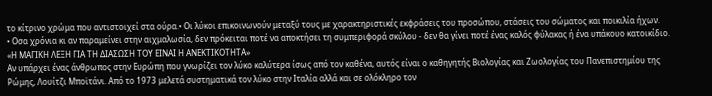το κίτρινο χρώμα που αντιστοιχεί στα ούρα.• Οι λύκοι επικοινωνούν μεταξύ τους με χαρακτηριστικές εκφράσεις του προσώπου, στάσεις του σώματος και ποικιλία ήχων.
• Οσα χρόνια κι αν παραμείνει στην αιχμαλωσία, δεν πρόκειται ποτέ να αποκτήσει τη συμπεριφορά σκύλου - δεν θα γίνει ποτέ ένας καλός φύλακας ή ένα υπάκουο κατοικίδιο.
«Η ΜΑΓΙΚΗ ΛΕΞΗ ΓΙΑ ΤΗ ΔΙΑΣΩΣΗ ΤΟΥ ΕΙΝΑΙ Η ΑΝΕΚΤΙΚΟΤΗΤΑ»
Aν υπάρχει ένας άνθρωπος στην Ευρώπη που γνωρίζει τον λύκο καλύτερα ίσως από τον καθένα, αυτός είναι ο καθηγητής Βιολογίας και Ζωολογίας του Πανεπιστημίου της Ρώμης, Λουίτζι Μποϊτάνι. Από το 1973 μελετά συστηματικά τον λύκο στην Ιταλία αλλά και σε ολόκληρο τον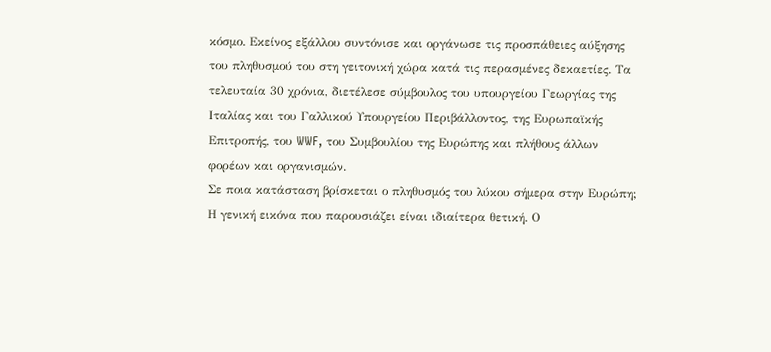κόσμο. Εκείνος εξάλλου συντόνισε και οργάνωσε τις προσπάθειες αύξησης του πληθυσμού του στη γειτονική χώρα κατά τις περασμένες δεκαετίες. Τα τελευταία 30 χρόνια, διετέλεσε σύμβουλος του υπουργείου Γεωργίας της Ιταλίας και του Γαλλικού Υπουργείου Περιβάλλοντος, της Ευρωπαϊκής Επιτροπής, του WWF, του Συμβουλίου της Ευρώπης και πλήθους άλλων φορέων και οργανισμών.
Σε ποια κατάσταση βρίσκεται ο πληθυσμός του λύκου σήμερα στην Ευρώπη;
Η γενική εικόνα που παρουσιάζει είναι ιδιαίτερα θετική. Ο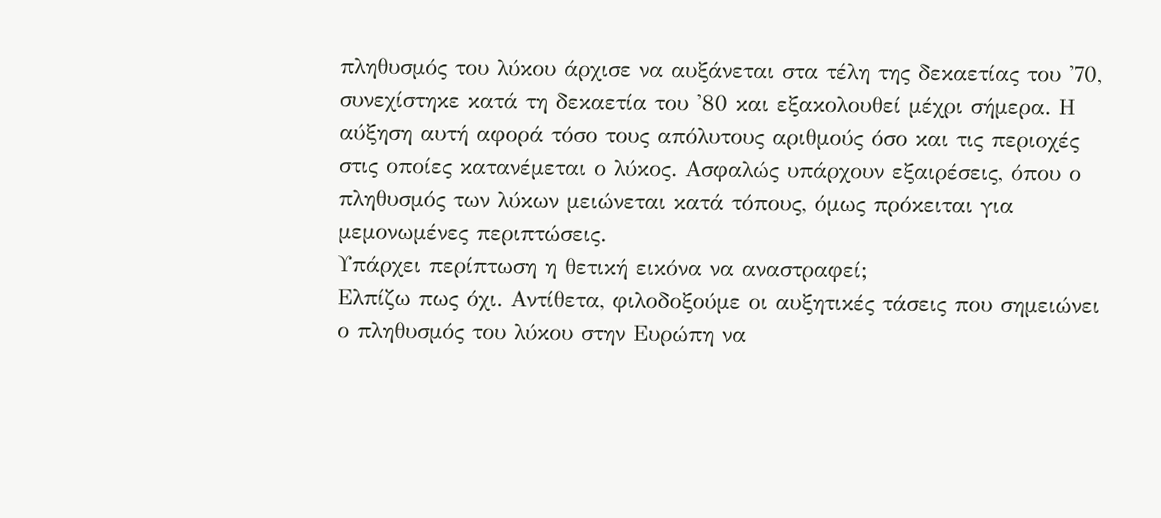πληθυσμός του λύκου άρχισε να αυξάνεται στα τέλη της δεκαετίας του '70, συνεχίστηκε κατά τη δεκαετία του '80 και εξακολουθεί μέχρι σήμερα. Η αύξηση αυτή αφορά τόσο τους απόλυτους αριθμούς όσο και τις περιοχές στις οποίες κατανέμεται ο λύκος. Ασφαλώς υπάρχουν εξαιρέσεις, όπου ο πληθυσμός των λύκων μειώνεται κατά τόπους, όμως πρόκειται για μεμονωμένες περιπτώσεις.
Υπάρχει περίπτωση η θετική εικόνα να αναστραφεί;
Ελπίζω πως όχι. Αντίθετα, φιλοδοξούμε οι αυξητικές τάσεις που σημειώνει ο πληθυσμός του λύκου στην Ευρώπη να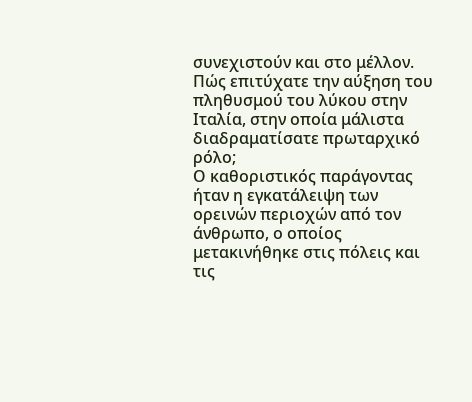συνεχιστούν και στο μέλλον.
Πώς επιτύχατε την αύξηση του πληθυσμού του λύκου στην Ιταλία, στην οποία μάλιστα διαδραματίσατε πρωταρχικό ρόλο;
Ο καθοριστικός παράγοντας ήταν η εγκατάλειψη των ορεινών περιοχών από τον άνθρωπο, ο οποίος μετακινήθηκε στις πόλεις και τις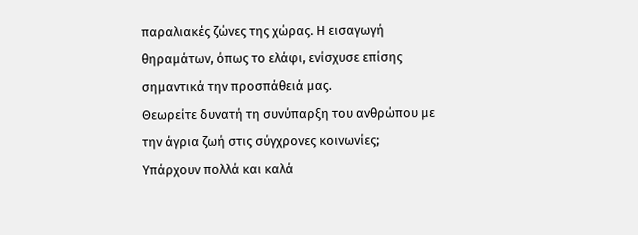παραλιακές ζώνες της χώρας. Η εισαγωγή θηραμάτων, όπως το ελάφι, ενίσχυσε επίσης σημαντικά την προσπάθειά μας.
Θεωρείτε δυνατή τη συνύπαρξη του ανθρώπου με την άγρια ζωή στις σύγχρονες κοινωνίες;
Υπάρχουν πολλά και καλά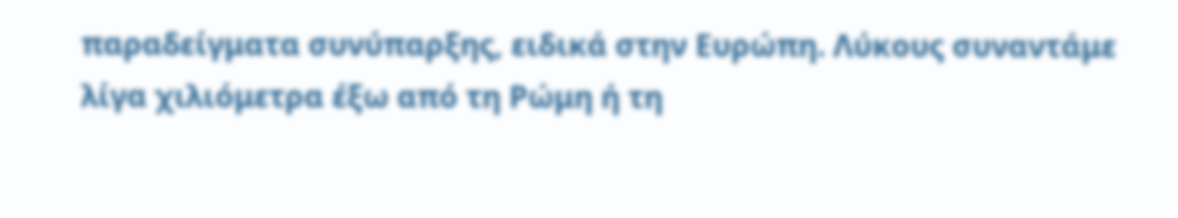παραδείγματα συνύπαρξης, ειδικά στην Ευρώπη. Λύκους συναντάμε λίγα χιλιόμετρα έξω από τη Ρώμη ή τη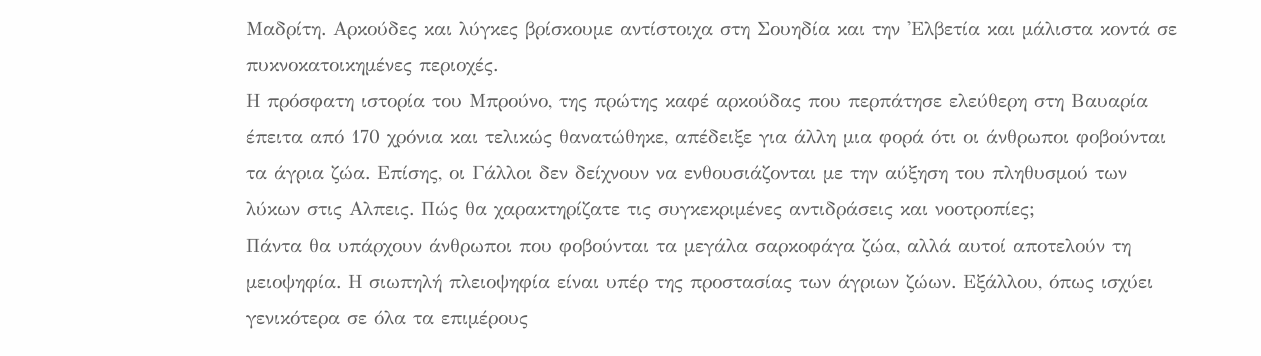Μαδρίτη. Αρκούδες και λύγκες βρίσκουμε αντίστοιχα στη Σουηδία και την 'Ελβετία και μάλιστα κοντά σε πυκνοκατοικημένες περιοχές.
Η πρόσφατη ιστορία του Μπρούνο, της πρώτης καφέ αρκούδας που περπάτησε ελεύθερη στη Βαυαρία έπειτα από 170 χρόνια και τελικώς θανατώθηκε, απέδειξε για άλλη μια φορά ότι οι άνθρωποι φοβούνται τα άγρια ζώα. Επίσης, οι Γάλλοι δεν δείχνουν να ενθουσιάζονται με την αύξηση του πληθυσμού των λύκων στις Αλπεις. Πώς θα χαρακτηρίζατε τις συγκεκριμένες αντιδράσεις και νοοτροπίες;
Πάντα θα υπάρχουν άνθρωποι που φοβούνται τα μεγάλα σαρκοφάγα ζώα, αλλά αυτοί αποτελούν τη μειοψηφία. Η σιωπηλή πλειοψηφία είναι υπέρ της προστασίας των άγριων ζώων. Εξάλλου, όπως ισχύει γενικότερα σε όλα τα επιμέρους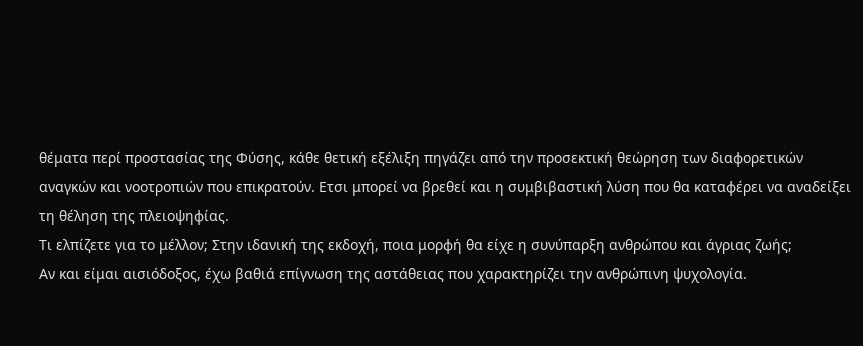θέματα περί προστασίας της Φύσης, κάθε θετική εξέλιξη πηγάζει από την προσεκτική θεώρηση των διαφορετικών αναγκών και νοοτροπιών που επικρατούν. Ετσι μπορεί να βρεθεί και η συμβιβαστική λύση που θα καταφέρει να αναδείξει τη θέληση της πλειοψηφίας.
Τι ελπίζετε για το μέλλον; Στην ιδανική της εκδοχή, ποια μορφή θα είχε η συνύπαρξη ανθρώπου και άγριας ζωής;
Αν και είμαι αισιόδοξος, έχω βαθιά επίγνωση της αστάθειας που χαρακτηρίζει την ανθρώπινη ψυχολογία.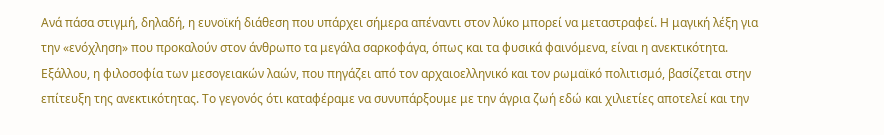Ανά πάσα στιγμή, δηλαδή, η ευνοϊκή διάθεση που υπάρχει σήμερα απέναντι στον λύκο μπορεί να μεταστραφεί. Η μαγική λέξη για την «ενόχληση» που προκαλούν στον άνθρωπο τα μεγάλα σαρκοφάγα, όπως και τα φυσικά φαινόμενα, είναι η ανεκτικότητα. Εξάλλου, η φιλοσοφία των μεσογειακών λαών, που πηγάζει από τον αρχαιοελληνικό και τον ρωμαϊκό πολιτισμό, βασίζεται στην επίτευξη της ανεκτικότητας. Το γεγονός ότι καταφέραμε να συνυπάρξουμε με την άγρια ζωή εδώ και χιλιετίες αποτελεί και την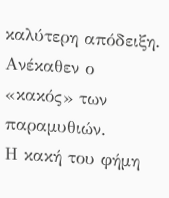καλύτερη απόδειξη.
Ανέκαθεν ο «κακός» των παραμυθιών.
Η κακή του φήμη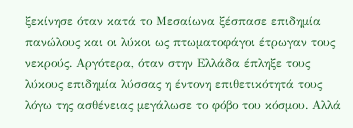ξεκίνησε όταν κατά το Μεσαίωνα ξέσπασε επιδημία πανώλους και οι λύκοι ως πτωματοφάγοι έτρωγαν τους νεκρούς. Αργότερα, όταν στην Ελλάδα έπληξε τους λύκους επιδημία λύσσας η έντονη επιθετικότητά τους λόγω της ασθένειας μεγάλωσε το φόβο του κόσμου. Αλλά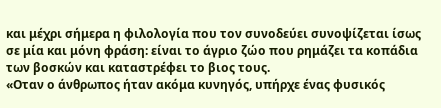και μέχρι σήμερα η φιλολογία που τον συνοδεύει συνοψίζεται ίσως σε μία και μόνη φράση: είναι το άγριο ζώο που ρημάζει τα κοπάδια των βοσκών και καταστρέφει το βιος τους.
«Οταν ο άνθρωπος ήταν ακόμα κυνηγός, υπήρχε ένας φυσικός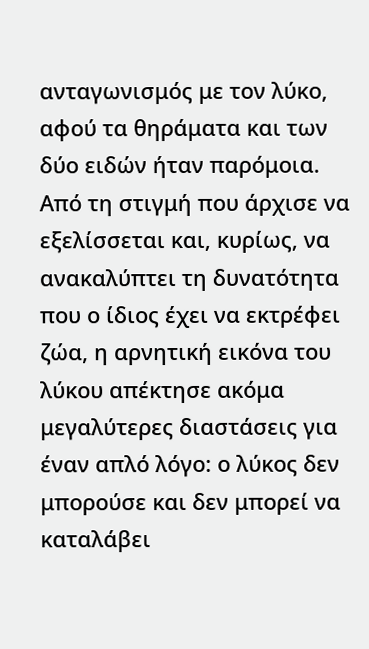ανταγωνισμός με τον λύκο, αφού τα θηράματα και των δύο ειδών ήταν παρόμοια. Από τη στιγμή που άρχισε να εξελίσσεται και, κυρίως, να ανακαλύπτει τη δυνατότητα που ο ίδιος έχει να εκτρέφει ζώα, η αρνητική εικόνα του λύκου απέκτησε ακόμα μεγαλύτερες διαστάσεις για έναν απλό λόγο: ο λύκος δεν μπορούσε και δεν μπορεί να καταλάβει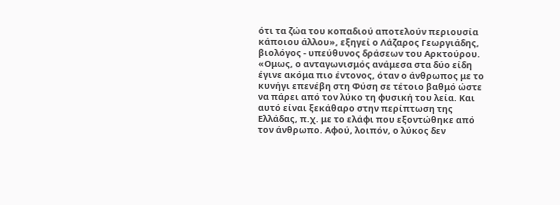ότι τα ζώα του κοπαδιού αποτελούν περιουσία κάποιου άλλου», εξηγεί ο Λάζαρος Γεωργιάδης, βιολόγος - υπεύθυνος δράσεων του Αρκτούρου. «Ομως, ο ανταγωνισμός ανάμεσα στα δύο είδη έγινε ακόμα πιο έντονος, όταν ο άνθρωπος με το κυνήγι επενέβη στη Φύση σε τέτοιο βαθμό ώστε να πάρει από τον λύκο τη φυσική του λεία. Και αυτό είναι ξεκάθαρο στην περίπτωση της Ελλάδας, π.χ. με το ελάφι που εξοντώθηκε από τον άνθρωπο. Αφού, λοιπόν, ο λύκος δεν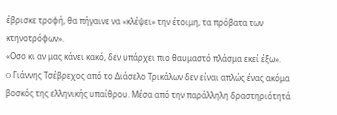έβρισκε τροφή, θα πήγαινε να «κλέψει» την έτοιμη, τα πρόβατα των κτηνοτρόφων».
«Οσο κι αν μας κάνει κακό, δεν υπάρχει πιο θαυμαστό πλάσμα εκεί έξω».
O Γιάννης Τσέβρεχος από το Διάσελο Τρικάλων δεν είναι απλώς ένας ακόμα βοσκός της ελληνικής υπαίθρου. Μέσα από την παράλληλη δραστηριότητά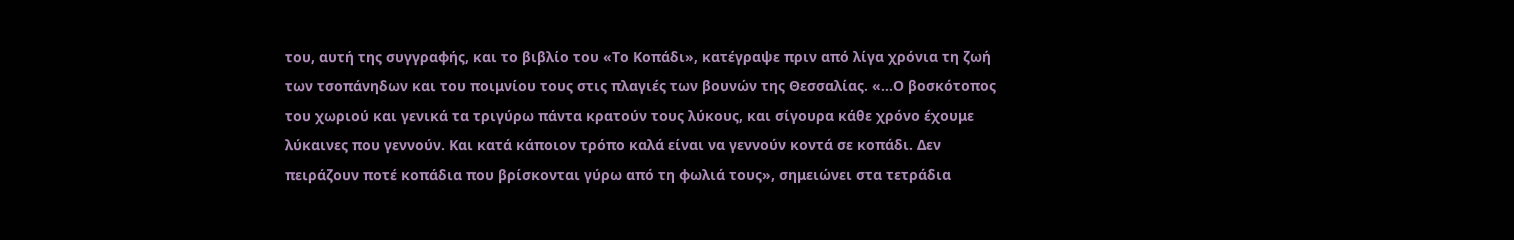του, αυτή της συγγραφής, και το βιβλίο του «Το Κοπάδι», κατέγραψε πριν από λίγα χρόνια τη ζωή των τσοπάνηδων και του ποιμνίου τους στις πλαγιές των βουνών της Θεσσαλίας. «...Ο βοσκότοπος του χωριού και γενικά τα τριγύρω πάντα κρατούν τους λύκους, και σίγουρα κάθε χρόνο έχουμε λύκαινες που γεννούν. Και κατά κάποιον τρόπο καλά είναι να γεννούν κοντά σε κοπάδι. Δεν πειράζουν ποτέ κοπάδια που βρίσκονται γύρω από τη φωλιά τους», σημειώνει στα τετράδια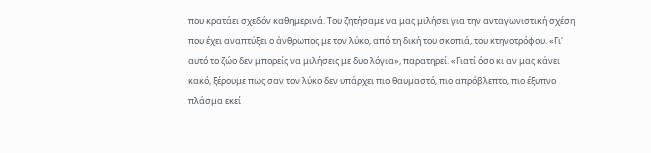που κρατάει σχεδόν καθημερινά. Του ζητήσαμε να μας μιλήσει για την ανταγωνιστική σχέση που έχει αναπτύξει ο άνθρωπος με τον λύκο, από τη δική του σκοπιά, του κτηνοτρόφου. «Γι' αυτό το ζώο δεν μπορείς να μιλήσεις με δυο λόγια», παρατηρεί. «Γιατί όσο κι αν μας κάνει κακό, ξέρουμε πως σαν τον λύκο δεν υπάρχει πιο θαυμαστό, πιο απρόβλεπτο, πιο έξυπνο πλάσμα εκεί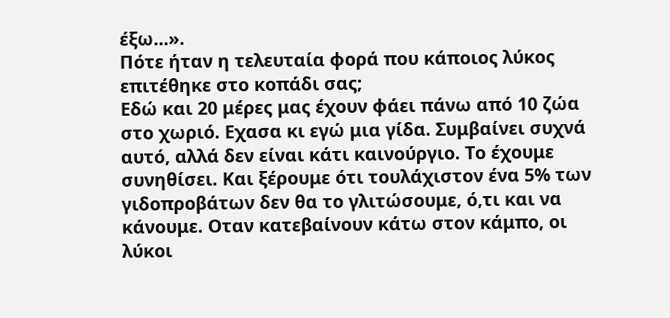έξω...».
Πότε ήταν η τελευταία φορά που κάποιος λύκος επιτέθηκε στο κοπάδι σας;
Εδώ και 20 μέρες μας έχουν φάει πάνω από 10 ζώα στο χωριό. Εχασα κι εγώ μια γίδα. Συμβαίνει συχνά αυτό, αλλά δεν είναι κάτι καινούργιο. Το έχουμε συνηθίσει. Και ξέρουμε ότι τουλάχιστον ένα 5% των γιδοπροβάτων δεν θα το γλιτώσουμε, ό,τι και να κάνουμε. Οταν κατεβαίνουν κάτω στον κάμπο, οι λύκοι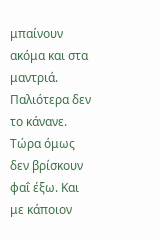μπαίνουν ακόμα και στα μαντριά. Παλιότερα δεν το κάνανε. Τώρα όμως δεν βρίσκουν φαΐ έξω. Και με κάποιον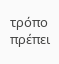τρόπο πρέπει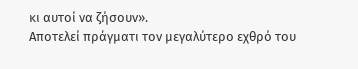κι αυτοί να ζήσουν».
Αποτελεί πράγματι τον μεγαλύτερο εχθρό του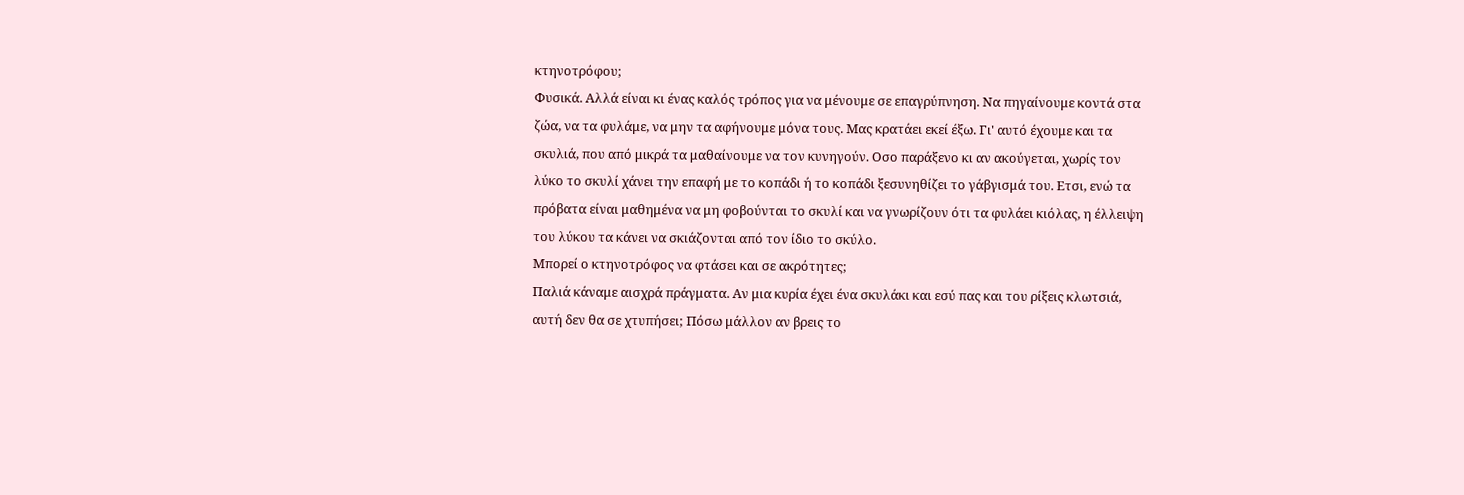κτηνοτρόφου;
Φυσικά. Αλλά είναι κι ένας καλός τρόπος για να μένουμε σε επαγρύπνηση. Να πηγαίνουμε κοντά στα ζώα, να τα φυλάμε, να μην τα αφήνουμε μόνα τους. Μας κρατάει εκεί έξω. Γι' αυτό έχουμε και τα σκυλιά, που από μικρά τα μαθαίνουμε να τον κυνηγούν. Οσο παράξενο κι αν ακούγεται, χωρίς τον λύκο το σκυλί χάνει την επαφή με το κοπάδι ή το κοπάδι ξεσυνηθίζει το γάβγισμά του. Ετσι, ενώ τα πρόβατα είναι μαθημένα να μη φοβούνται το σκυλί και να γνωρίζουν ότι τα φυλάει κιόλας, η έλλειψη του λύκου τα κάνει να σκιάζονται από τον ίδιο το σκύλο.
Μπορεί ο κτηνοτρόφος να φτάσει και σε ακρότητες;
Παλιά κάναμε αισχρά πράγματα. Αν μια κυρία έχει ένα σκυλάκι και εσύ πας και του ρίξεις κλωτσιά, αυτή δεν θα σε χτυπήσει; Πόσω μάλλον αν βρεις το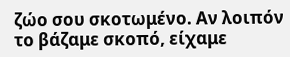ζώο σου σκοτωμένο. Αν λοιπόν το βάζαμε σκοπό, είχαμε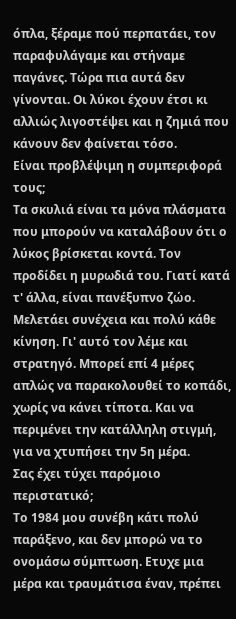όπλα, ξέραμε πού περπατάει, τον παραφυλάγαμε και στήναμε παγάνες. Τώρα πια αυτά δεν γίνονται. Οι λύκοι έχουν έτσι κι αλλιώς λιγοστέψει και η ζημιά που κάνουν δεν φαίνεται τόσο.
Είναι προβλέψιμη η συμπεριφορά τους;
Τα σκυλιά είναι τα μόνα πλάσματα που μπορούν να καταλάβουν ότι ο λύκος βρίσκεται κοντά. Τον προδίδει η μυρωδιά του. Γιατί κατά τ' άλλα, είναι πανέξυπνο ζώο. Μελετάει συνέχεια και πολύ κάθε κίνηση. Γι' αυτό τον λέμε και στρατηγό. Μπορεί επί 4 μέρες απλώς να παρακολουθεί το κοπάδι, χωρίς να κάνει τίποτα. Και να περιμένει την κατάλληλη στιγμή, για να χτυπήσει την 5η μέρα.
Σας έχει τύχει παρόμοιο περιστατικό;
Το 1984 μου συνέβη κάτι πολύ παράξενο, και δεν μπορώ να το ονομάσω σύμπτωση. Ετυχε μια μέρα και τραυμάτισα έναν, πρέπει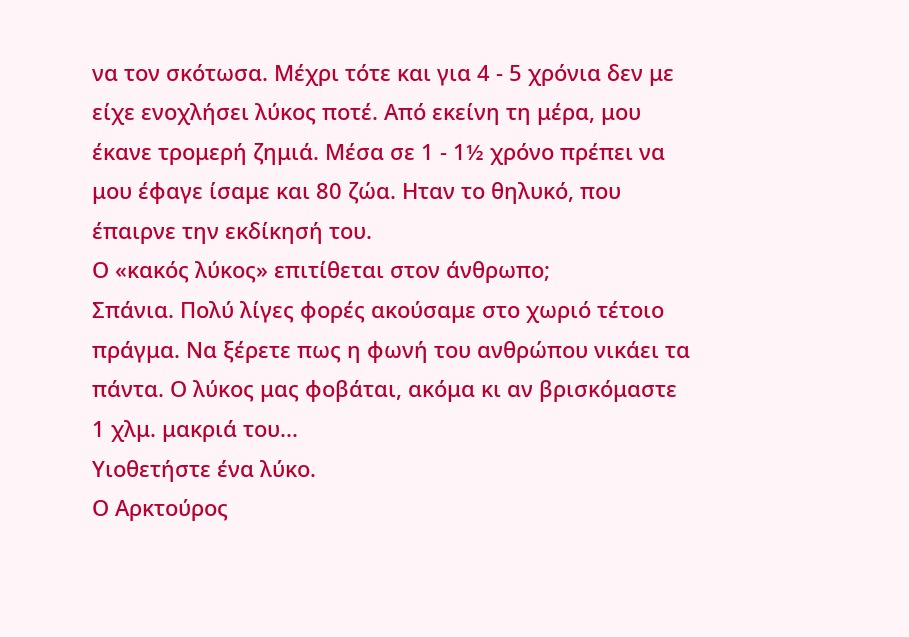να τον σκότωσα. Μέχρι τότε και για 4 - 5 χρόνια δεν με είχε ενοχλήσει λύκος ποτέ. Από εκείνη τη μέρα, μου έκανε τρομερή ζημιά. Μέσα σε 1 - 1½ χρόνο πρέπει να μου έφαγε ίσαμε και 80 ζώα. Ηταν το θηλυκό, που έπαιρνε την εκδίκησή του.
Ο «κακός λύκος» επιτίθεται στον άνθρωπο;
Σπάνια. Πολύ λίγες φορές ακούσαμε στο χωριό τέτοιο πράγμα. Να ξέρετε πως η φωνή του ανθρώπου νικάει τα πάντα. Ο λύκος μας φοβάται, ακόμα κι αν βρισκόμαστε 1 χλμ. μακριά του...
Υιοθετήστε ένα λύκο.
Ο Αρκτούρος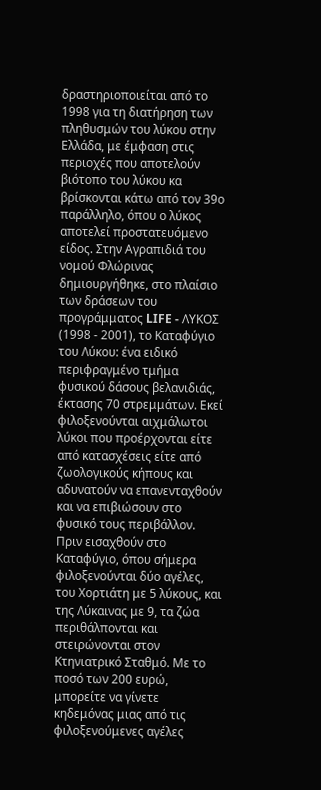δραστηριοποιείται από το 1998 για τη διατήρηση των πληθυσμών του λύκου στην Ελλάδα, με έμφαση στις περιοχές που αποτελούν βιότοπο του λύκου κα βρίσκονται κάτω από τον 39ο παράλληλο, όπου ο λύκος αποτελεί προστατευόμενο είδος. Στην Αγραπιδιά του νομού Φλώρινας δημιουργήθηκε, στο πλαίσιο των δράσεων του προγράμματος LIFE - ΛΥΚΟΣ (1998 - 2001), το Καταφύγιο του Λύκου: ένα ειδικό περιφραγμένο τμήμα φυσικού δάσους βελανιδιάς, έκτασης 70 στρεμμάτων. Εκεί φιλοξενούνται αιχμάλωτοι λύκοι που προέρχονται είτε από κατασχέσεις είτε από ζωολογικούς κήπους και αδυνατούν να επανενταχθούν και να επιβιώσουν στο φυσικό τους περιβάλλον. Πριν εισαχθούν στο Καταφύγιο, όπου σήμερα φιλοξενούνται δύο αγέλες, του Χορτιάτη με 5 λύκους, και της Λύκαινας με 9, τα ζώα περιθάλπονται και στειρώνονται στον Κτηνιατρικό Σταθμό. Με το ποσό των 200 ευρώ, μπορείτε να γίνετε κηδεμόνας μιας από τις φιλοξενούμενες αγέλες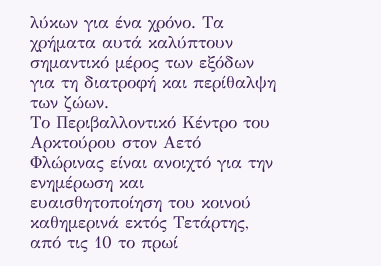λύκων για ένα χρόνο. Τα χρήματα αυτά καλύπτουν σημαντικό μέρος των εξόδων για τη διατροφή και περίθαλψη των ζώων.
Το Περιβαλλοντικό Κέντρο του Αρκτούρου στον Αετό Φλώρινας είναι ανοιχτό για την ενημέρωση και ευαισθητοποίηση του κοινού καθημερινά εκτός Τετάρτης, από τις 10 το πρωί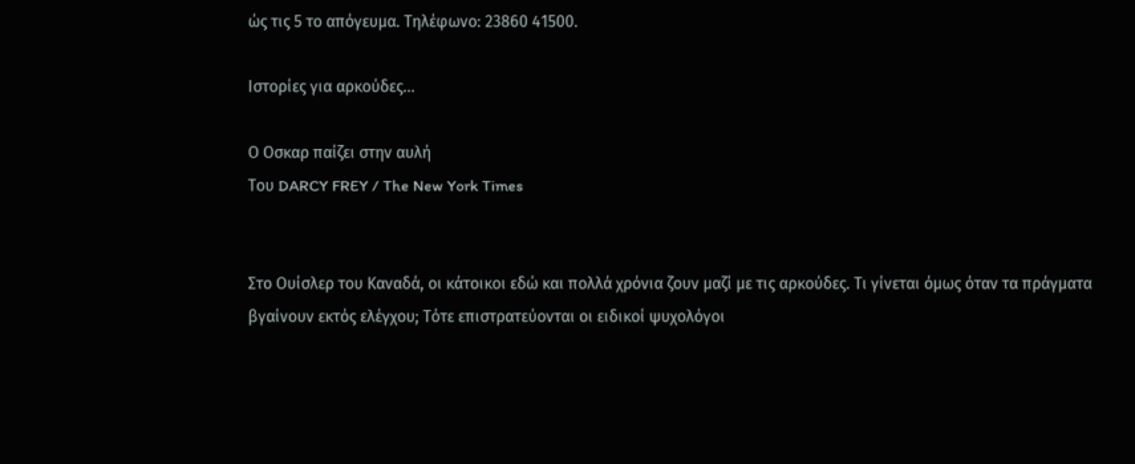ώς τις 5 το απόγευμα. Τηλέφωνο: 23860 41500.

Ιστορίες για αρκούδες...

Ο Οσκαρ παίζει στην αυλή
Του DARCY FREY / The New York Times


Στο Ουίσλερ του Καναδά, οι κάτοικοι εδώ και πολλά χρόνια ζουν μαζί με τις αρκούδες. Τι γίνεται όμως όταν τα πράγματα βγαίνουν εκτός ελέγχου; Τότε επιστρατεύονται οι ειδικοί ψυχολόγοι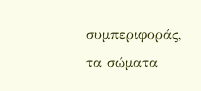συμπεριφοράς, τα σώματα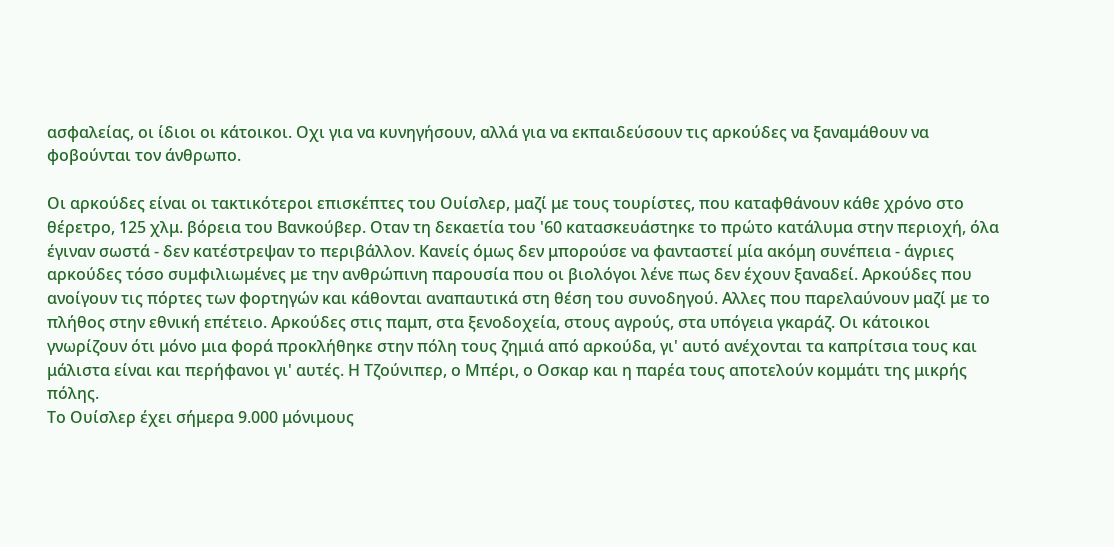ασφαλείας, οι ίδιοι οι κάτοικοι. Oχι για να κυνηγήσουν, αλλά για να εκπαιδεύσουν τις αρκούδες να ξαναμάθουν να φοβούνται τον άνθρωπο.

Oι αρκούδες είναι οι τακτικότεροι επισκέπτες του Ουίσλερ, μαζί με τους τουρίστες, που καταφθάνουν κάθε χρόνο στο θέρετρο, 125 χλμ. βόρεια του Βανκούβερ. Oταν τη δεκαετία του '60 κατασκευάστηκε το πρώτο κατάλυμα στην περιοχή, όλα έγιναν σωστά - δεν κατέστρεψαν το περιβάλλον. Κανείς όμως δεν μπορούσε να φανταστεί μία ακόμη συνέπεια - άγριες αρκούδες τόσο συμφιλιωμένες με την ανθρώπινη παρουσία που οι βιολόγοι λένε πως δεν έχουν ξαναδεί. Αρκούδες που ανοίγουν τις πόρτες των φορτηγών και κάθονται αναπαυτικά στη θέση του συνοδηγού. Αλλες που παρελαύνουν μαζί με το πλήθος στην εθνική επέτειο. Αρκούδες στις παμπ, στα ξενοδοχεία, στους αγρούς, στα υπόγεια γκαράζ. Οι κάτοικοι γνωρίζουν ότι μόνο μια φορά προκλήθηκε στην πόλη τους ζημιά από αρκούδα, γι' αυτό ανέχονται τα καπρίτσια τους και μάλιστα είναι και περήφανοι γι' αυτές. Η Τζούνιπερ, ο Μπέρι, ο Οσκαρ και η παρέα τους αποτελούν κομμάτι της μικρής πόλης.
Το Ουίσλερ έχει σήμερα 9.000 μόνιμους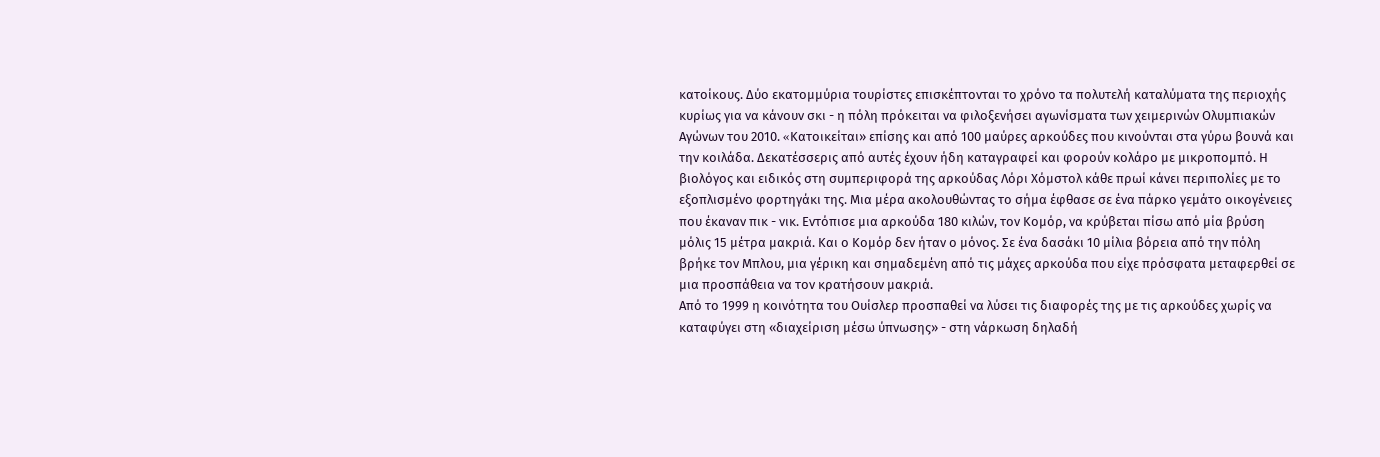κατοίκους. Δύο εκατομμύρια τουρίστες επισκέπτονται το χρόνο τα πολυτελή καταλύματα της περιοχής κυρίως για να κάνουν σκι - η πόλη πρόκειται να φιλοξενήσει αγωνίσματα των χειμερινών Ολυμπιακών Αγώνων του 2010. «Kατοικείται» επίσης και από 100 μαύρες αρκούδες που κινούνται στα γύρω βουνά και την κοιλάδα. Δεκατέσσερις από αυτές έχουν ήδη καταγραφεί και φορούν κολάρο με μικροπομπό. Η βιολόγος και ειδικός στη συμπεριφορά της αρκούδας Λόρι Χόμστολ κάθε πρωί κάνει περιπολίες με το εξοπλισμένο φορτηγάκι της. Μια μέρα ακολουθώντας το σήμα έφθασε σε ένα πάρκο γεμάτο οικογένειες που έκαναν πικ - νικ. Εντόπισε μια αρκούδα 180 κιλών, τον Κομόρ, να κρύβεται πίσω από μία βρύση μόλις 15 μέτρα μακριά. Και ο Κομόρ δεν ήταν ο μόνος. Σε ένα δασάκι 10 μίλια βόρεια από την πόλη βρήκε τον Μπλου, μια γέρικη και σημαδεμένη από τις μάχες αρκούδα που είχε πρόσφατα μεταφερθεί σε μια προσπάθεια να τον κρατήσουν μακριά.
Από το 1999 η κοινότητα του Ουίσλερ προσπαθεί να λύσει τις διαφορές της με τις αρκούδες χωρίς να καταφύγει στη «διαχείριση μέσω ύπνωσης» - στη νάρκωση δηλαδή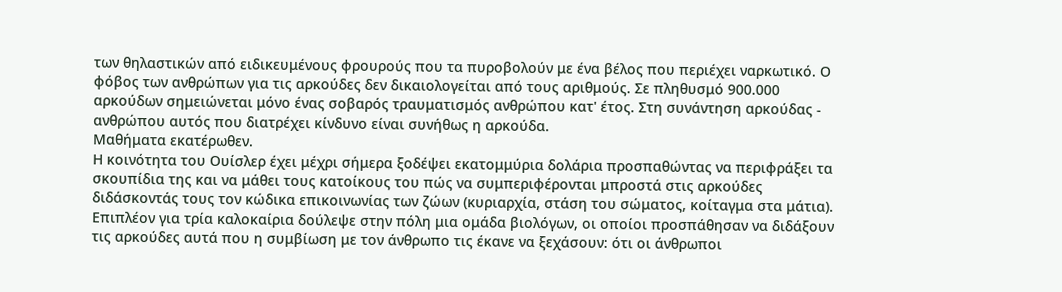των θηλαστικών από ειδικευμένους φρουρούς που τα πυροβολούν με ένα βέλος που περιέχει ναρκωτικό. Ο φόβος των ανθρώπων για τις αρκούδες δεν δικαιολογείται από τους αριθμούς. Σε πληθυσμό 900.000 αρκούδων σημειώνεται μόνο ένας σοβαρός τραυματισμός ανθρώπου κατ' έτος. Στη συνάντηση αρκούδας - ανθρώπου αυτός που διατρέχει κίνδυνο είναι συνήθως η αρκούδα.
Μαθήματα εκατέρωθεν.
Η κοινότητα του Ουίσλερ έχει μέχρι σήμερα ξοδέψει εκατομμύρια δολάρια προσπαθώντας να περιφράξει τα σκουπίδια της και να μάθει τους κατοίκους του πώς να συμπεριφέρονται μπροστά στις αρκούδες διδάσκοντάς τους τον κώδικα επικοινωνίας των ζώων (κυριαρχία, στάση του σώματος, κοίταγμα στα μάτια).
Επιπλέον για τρία καλοκαίρια δούλεψε στην πόλη μια ομάδα βιολόγων, οι οποίοι προσπάθησαν να διδάξουν τις αρκούδες αυτά που η συμβίωση με τον άνθρωπο τις έκανε να ξεχάσουν: ότι οι άνθρωποι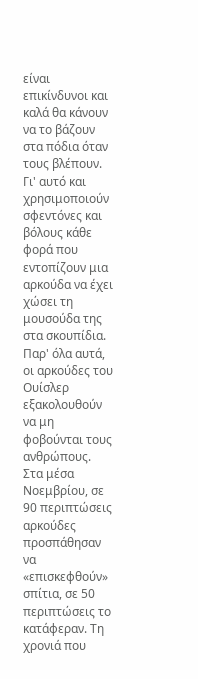είναι επικίνδυνοι και καλά θα κάνουν να το βάζουν στα πόδια όταν τους βλέπουν. Γι' αυτό και χρησιμοποιούν σφεντόνες και βόλους κάθε φορά που εντοπίζουν μια αρκούδα να έχει χώσει τη μουσούδα της στα σκουπίδια. Παρ' όλα αυτά, οι αρκούδες του Ουίσλερ εξακολουθούν να μη φοβούνται τους ανθρώπους. Στα μέσα Νοεμβρίου, σε 90 περιπτώσεις αρκούδες προσπάθησαν να «επισκεφθούν» σπίτια, σε 50 περιπτώσεις το κατάφεραν. Τη χρονιά που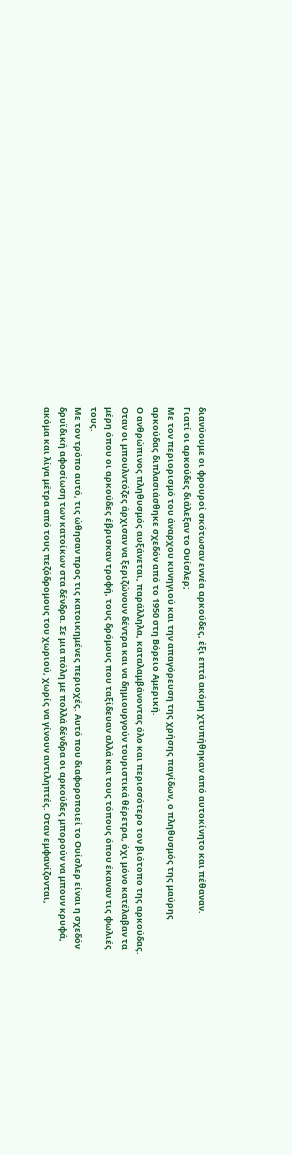διανύουμε οι φρουροί σκότωσαν εννέα αρκούδες, έξι επτά ακόμη χτυπήθηκαν από αυτοκίνητο και πέθαναν.
Γιατί οι αρκούδες διάλεξαν το Ουίσλερ;
Με τον περιορισμό του άναρχου κυνηγιού και την απαγόρευση της χρήσης παγίδων, ο πληθυσμός της μαύρης αρκούδας διπλασιάσθηκε σχεδόν από το 1950 στη Βόρειο Αμερική.
Ο ανθρώπινος πληθυσμός αυξάνεται, παράλληλα, καταλαμβάνοντας όλο και περισσότερο τον βιότοπο της αρκούδας. Οταν οι μπουλντόζες άρχισαν να ξεριζώνουν δέντρα και να δημιουργούν τουριστικά θέρετρα, όχι μόνο κατέλαβαν τα μέρη όπου οι αρκούδες έβρισκαν τροφή, τους δρόμους που ταξίδευαν αλλά και τους τόπους όπου έκαναν τις φωλιές τους.
Με τον τρόπο αυτό, τις ώθησαν προς τις κατοικημένες περιοχές. Αυτό που διαφοροποιεί το Ουίσλερ είναι η σχεδόν δρυϊδική αφοσίωση των κατοίκων στα δένδρα. Σε μια πόλη με πολλά δένδρα οι αρκούδες μπορούν να μπουν κρυφά, ακόμα και λίγα μέτρα από τους πεζόδρομους του χωριού, χωρίς να γίνουν αντιληπτές. Οταν εμφανίζονται,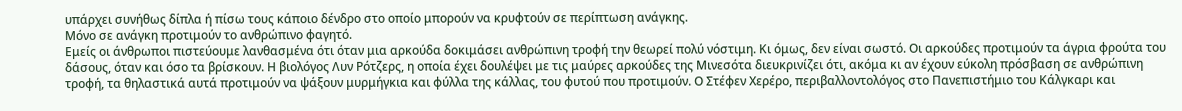υπάρχει συνήθως δίπλα ή πίσω τους κάποιο δένδρο στο οποίο μπορούν να κρυφτούν σε περίπτωση ανάγκης.
Μόνο σε ανάγκη προτιμούν το ανθρώπινο φαγητό.
Εμείς οι άνθρωποι πιστεύουμε λανθασμένα ότι όταν μια αρκούδα δοκιμάσει ανθρώπινη τροφή την θεωρεί πολύ νόστιμη. Κι όμως, δεν είναι σωστό. Οι αρκούδες προτιμούν τα άγρια φρούτα του δάσους, όταν και όσο τα βρίσκουν. Η βιολόγος Λυν Ρότζερς, η οποία έχει δουλέψει με τις μαύρες αρκούδες της Μινεσότα διευκρινίζει ότι, ακόμα κι αν έχουν εύκολη πρόσβαση σε ανθρώπινη τροφή, τα θηλαστικά αυτά προτιμούν να ψάξουν μυρμήγκια και φύλλα της κάλλας, του φυτού που προτιμούν. Ο Στέφεν Χερέρο, περιβαλλοντολόγος στο Πανεπιστήμιο του Κάλγκαρι και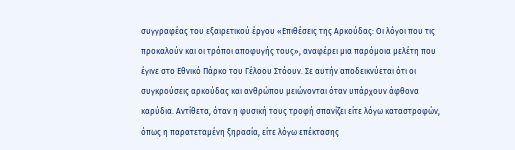συγγραφέας του εξαιρετικού έργου «Επιθέσεις της Αρκούδας: Οι λόγοι που τις προκαλούν και οι τρόποι αποφυγής τους», αναφέρει μια παρόμοια μελέτη που έγινε στο Εθνικό Πάρκο του Γέλοου Στόουν. Σε αυτήν αποδεικνύεται ότι οι συγκρούσεις αρκούδας και ανθρώπου μειώνονται όταν υπάρχουν άφθονα καρύδια. Αντίθετα, όταν η φυσική τους τροφή σπανίζει είτε λόγω καταστροφών, όπως η παρατεταμένη ξηρασία, είτε λόγω επέκτασης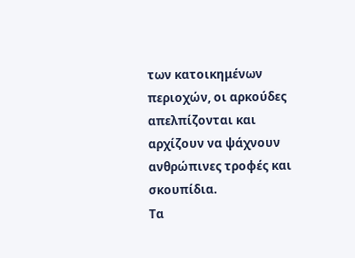των κατοικημένων περιοχών, οι αρκούδες απελπίζονται και αρχίζουν να ψάχνουν ανθρώπινες τροφές και σκουπίδια.
Τα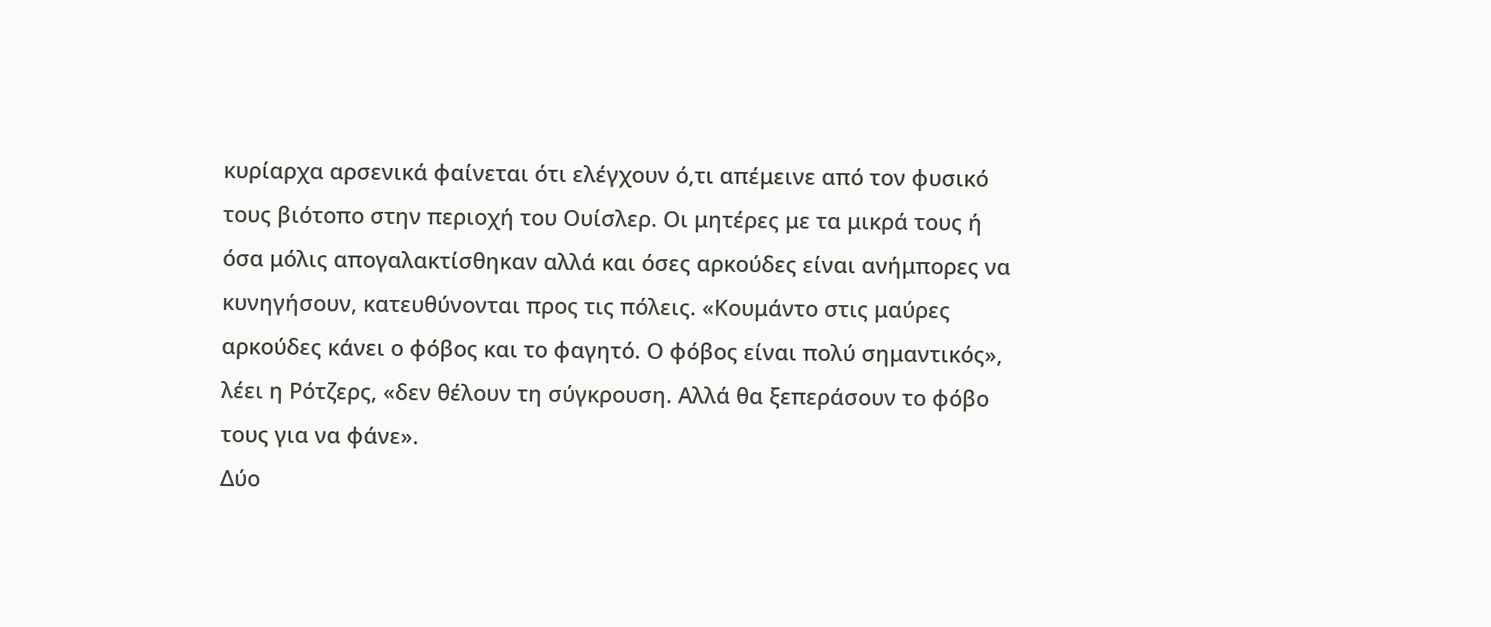κυρίαρχα αρσενικά φαίνεται ότι ελέγχουν ό,τι απέμεινε από τον φυσικό τους βιότοπο στην περιοχή του Ουίσλερ. Οι μητέρες με τα μικρά τους ή όσα μόλις απογαλακτίσθηκαν αλλά και όσες αρκούδες είναι ανήμπορες να κυνηγήσουν, κατευθύνονται προς τις πόλεις. «Κουμάντο στις μαύρες αρκούδες κάνει ο φόβος και το φαγητό. Ο φόβος είναι πολύ σημαντικός», λέει η Ρότζερς, «δεν θέλουν τη σύγκρουση. Αλλά θα ξεπεράσουν το φόβο τους για να φάνε».
Δύο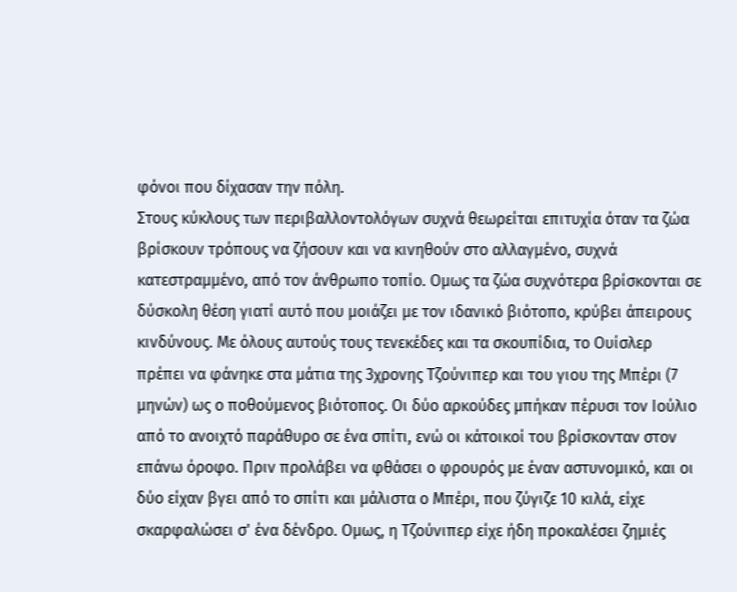φόνοι που δίχασαν την πόλη.
Στους κύκλους των περιβαλλοντολόγων συχνά θεωρείται επιτυχία όταν τα ζώα βρίσκουν τρόπους να ζήσουν και να κινηθούν στο αλλαγμένο, συχνά κατεστραμμένο, από τον άνθρωπο τοπίο. Ομως τα ζώα συχνότερα βρίσκονται σε δύσκολη θέση γιατί αυτό που μοιάζει με τον ιδανικό βιότοπο, κρύβει άπειρους κινδύνους. Με όλους αυτούς τους τενεκέδες και τα σκουπίδια, το Ουίσλερ πρέπει να φάνηκε στα μάτια της 3χρονης Τζούνιπερ και του γιου της Μπέρι (7 μηνών) ως ο ποθούμενος βιότοπος. Οι δύο αρκούδες μπήκαν πέρυσι τον Ιούλιο από το ανοιχτό παράθυρο σε ένα σπίτι, ενώ οι κάτοικοί του βρίσκονταν στον επάνω όροφο. Πριν προλάβει να φθάσει ο φρουρός με έναν αστυνομικό, και οι δύο είχαν βγει από το σπίτι και μάλιστα ο Μπέρι, που ζύγιζε 10 κιλά, είχε σκαρφαλώσει σ' ένα δένδρο. Ομως, η Τζούνιπερ είχε ήδη προκαλέσει ζημιές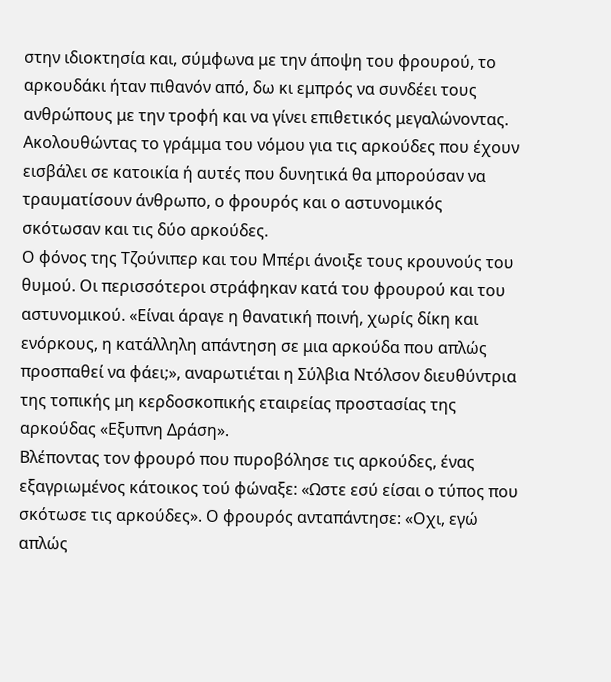στην ιδιοκτησία και, σύμφωνα με την άποψη του φρουρού, το αρκουδάκι ήταν πιθανόν από, δω κι εμπρός να συνδέει τους ανθρώπους με την τροφή και να γίνει επιθετικός μεγαλώνοντας. Ακολουθώντας το γράμμα του νόμου για τις αρκούδες που έχουν εισβάλει σε κατοικία ή αυτές που δυνητικά θα μπορούσαν να τραυματίσουν άνθρωπο, ο φρουρός και ο αστυνομικός σκότωσαν και τις δύο αρκούδες.
Ο φόνος της Τζούνιπερ και του Μπέρι άνοιξε τους κρουνούς του θυμού. Οι περισσότεροι στράφηκαν κατά του φρουρού και του αστυνομικού. «Είναι άραγε η θανατική ποινή, χωρίς δίκη και ενόρκους, η κατάλληλη απάντηση σε μια αρκούδα που απλώς προσπαθεί να φάει;», αναρωτιέται η Σύλβια Ντόλσον διευθύντρια της τοπικής μη κερδοσκοπικής εταιρείας προστασίας της αρκούδας «Εξυπνη Δράση».
Βλέποντας τον φρουρό που πυροβόλησε τις αρκούδες, ένας εξαγριωμένος κάτοικος τού φώναξε: «Ωστε εσύ είσαι ο τύπος που σκότωσε τις αρκούδες». Ο φρουρός ανταπάντησε: «Οχι, εγώ απλώς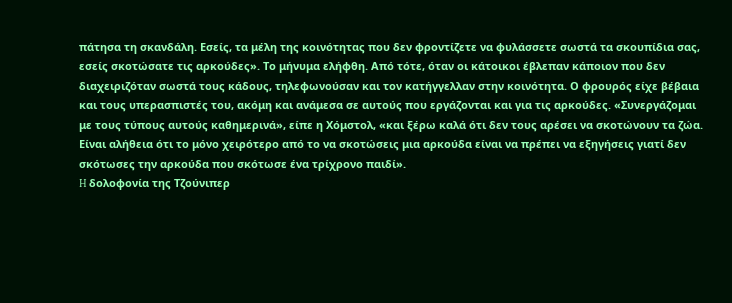πάτησα τη σκανδάλη. Εσείς, τα μέλη της κοινότητας που δεν φροντίζετε να φυλάσσετε σωστά τα σκουπίδια σας, εσείς σκοτώσατε τις αρκούδες». Το μήνυμα ελήφθη. Από τότε, όταν οι κάτοικοι έβλεπαν κάποιον που δεν διαχειριζόταν σωστά τους κάδους, τηλεφωνούσαν και τον κατήγγελλαν στην κοινότητα. Ο φρουρός είχε βέβαια και τους υπερασπιστές του, ακόμη και ανάμεσα σε αυτούς που εργάζονται και για τις αρκούδες. «Συνεργάζομαι με τους τύπους αυτούς καθημερινά», είπε η Χόμστολ, «και ξέρω καλά ότι δεν τους αρέσει να σκοτώνουν τα ζώα. Είναι αλήθεια ότι το μόνο χειρότερο από το να σκοτώσεις μια αρκούδα είναι να πρέπει να εξηγήσεις γιατί δεν σκότωσες την αρκούδα που σκότωσε ένα τρίχρονο παιδί».
H δολοφονία της Tζούνιπερ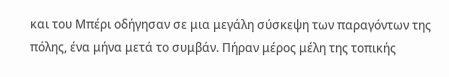και του Μπέρι οδήγησαν σε μια μεγάλη σύσκεψη των παραγόντων της πόλης, ένα μήνα μετά το συμβάν. Πήραν μέρος μέλη της τοπικής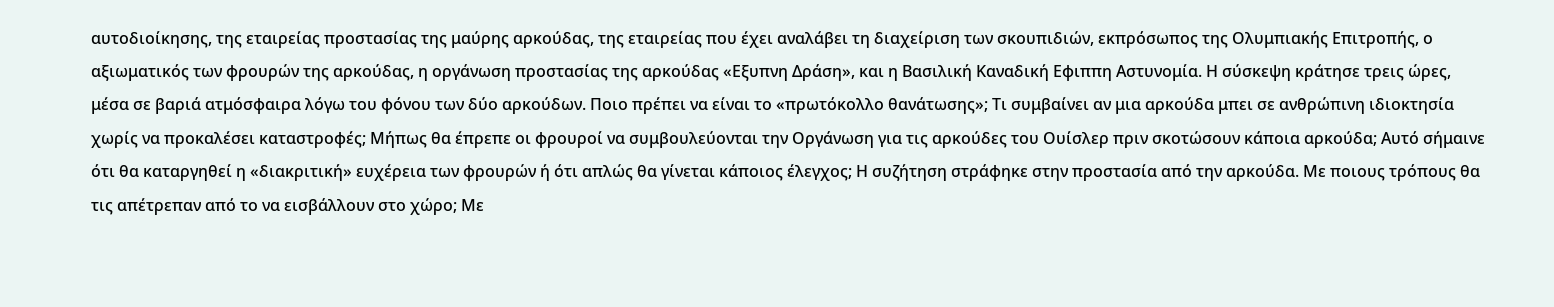αυτοδιοίκησης, της εταιρείας προστασίας της μαύρης αρκούδας, της εταιρείας που έχει αναλάβει τη διαχείριση των σκουπιδιών, εκπρόσωπος της Ολυμπιακής Επιτροπής, ο αξιωματικός των φρουρών της αρκούδας, η οργάνωση προστασίας της αρκούδας «Εξυπνη Δράση», και η Βασιλική Καναδική Εφιππη Αστυνομία. Η σύσκεψη κράτησε τρεις ώρες, μέσα σε βαριά ατμόσφαιρα λόγω του φόνου των δύο αρκούδων. Ποιο πρέπει να είναι το «πρωτόκολλο θανάτωσης»; Τι συμβαίνει αν μια αρκούδα μπει σε ανθρώπινη ιδιοκτησία χωρίς να προκαλέσει καταστροφές; Μήπως θα έπρεπε οι φρουροί να συμβουλεύονται την Οργάνωση για τις αρκούδες του Ουίσλερ πριν σκοτώσουν κάποια αρκούδα; Αυτό σήμαινε ότι θα καταργηθεί η «διακριτική» ευχέρεια των φρουρών ή ότι απλώς θα γίνεται κάποιος έλεγχος; Η συζήτηση στράφηκε στην προστασία από την αρκούδα. Με ποιους τρόπους θα τις απέτρεπαν από το να εισβάλλουν στο χώρο; Με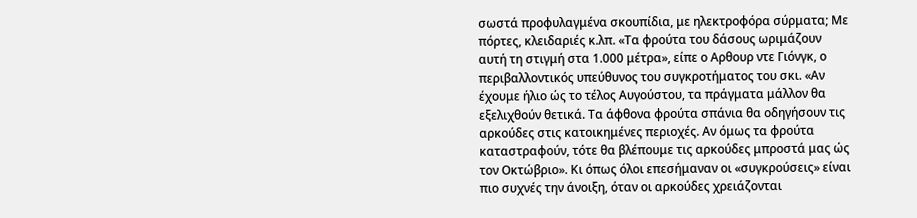σωστά προφυλαγμένα σκουπίδια, με ηλεκτροφόρα σύρματα; Με πόρτες, κλειδαριές κ.λπ. «Τα φρούτα του δάσους ωριμάζουν αυτή τη στιγμή στα 1.000 μέτρα», είπε ο Αρθουρ ντε Γιόνγκ, ο περιβαλλοντικός υπεύθυνος του συγκροτήματος του σκι. «Αν έχουμε ήλιο ώς το τέλος Αυγούστου, τα πράγματα μάλλον θα εξελιχθούν θετικά. Τα άφθονα φρούτα σπάνια θα οδηγήσουν τις αρκούδες στις κατοικημένες περιοχές. Αν όμως τα φρούτα καταστραφούν, τότε θα βλέπουμε τις αρκούδες μπροστά μας ώς τον Οκτώβριο». Κι όπως όλοι επεσήμαναν οι «συγκρούσεις» είναι πιο συχνές την άνοιξη, όταν οι αρκούδες χρειάζονται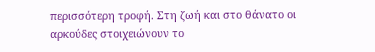περισσότερη τροφή. Στη ζωή και στο θάνατο οι αρκούδες στοιχειώνουν το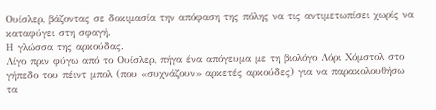Ουίσλερ, βάζοντας σε δοκιμασία την απόφαση της πόλης να τις αντιμετωπίσει χωρίς να καταφύγει στη σφαγή.
Η γλώσσα της αρκούδας.
Λίγο πριν φύγω από το Ουίσλερ, πήγα ένα απόγευμα με τη βιολόγο Λόρι Χόμστολ στο γήπεδο του πέιντ μπολ (που «συχνάζουν» αρκετές αρκούδες) για να παρακολουθήσω τα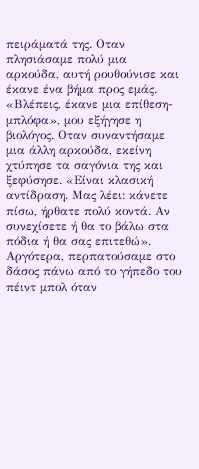πειράματά της. Οταν πλησιάσαμε πολύ μια αρκούδα, αυτή ρουθούνισε και έκανε ένα βήμα προς εμάς. «Βλέπεις, έκανε μια επίθεση-μπλόφα», μου εξήγησε η βιολόγος. Οταν συναντήσαμε μια άλλη αρκούδα, εκείνη χτύπησε τα σαγόνια της και ξεφύσησε. «Είναι κλασική αντίδραση. Μας λέει: κάνετε πίσω, ήρθατε πολύ κοντά. Αν συνεχίσετε ή θα το βάλω στα πόδια ή θα σας επιτεθώ».
Αργότερα, περπατούσαμε στο δάσος πάνω από το γήπεδο του πέιντ μπολ όταν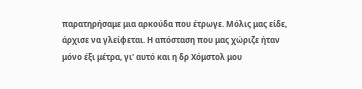παρατηρήσαμε μια αρκούδα που έτρωγε. Μόλις μας είδε, άρχισε να γλείφεται. Η απόσταση που μας χώριζε ήταν μόνο έξι μέτρα, γι' αυτό και η δρ Χόμστολ μου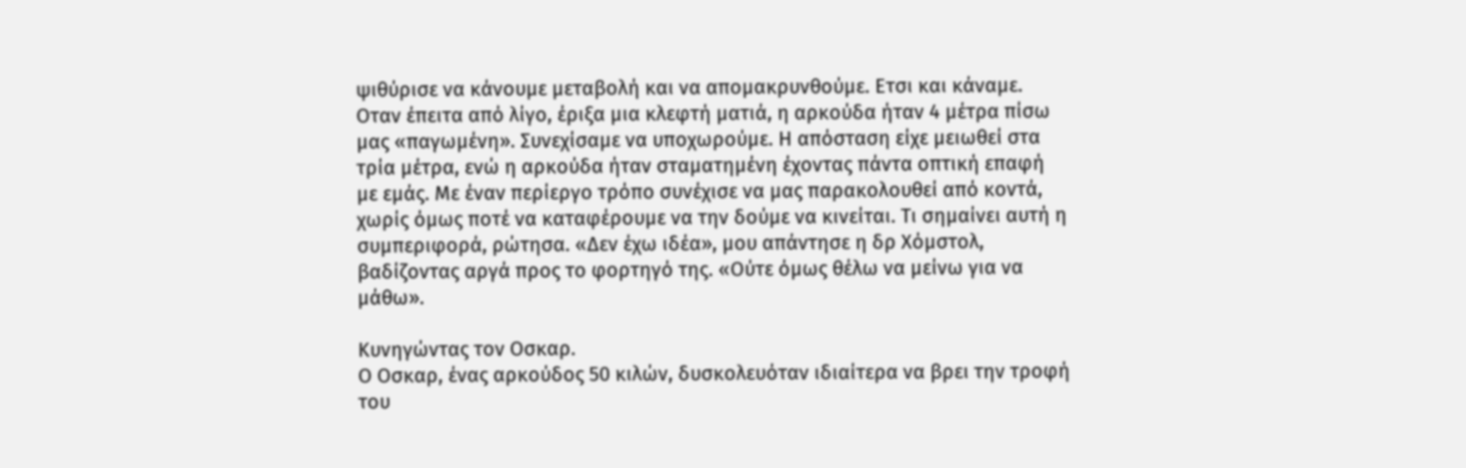ψιθύρισε να κάνουμε μεταβολή και να απομακρυνθούμε. Ετσι και κάναμε. Οταν έπειτα από λίγο, έριξα μια κλεφτή ματιά, η αρκούδα ήταν 4 μέτρα πίσω μας «παγωμένη». Συνεχίσαμε να υποχωρούμε. Η απόσταση είχε μειωθεί στα τρία μέτρα, ενώ η αρκούδα ήταν σταματημένη έχοντας πάντα οπτική επαφή με εμάς. Με έναν περίεργο τρόπο συνέχισε να μας παρακολουθεί από κοντά, χωρίς όμως ποτέ να καταφέρουμε να την δούμε να κινείται. Τι σημαίνει αυτή η συμπεριφορά, ρώτησα. «Δεν έχω ιδέα», μου απάντησε η δρ Χόμστολ, βαδίζοντας αργά προς το φορτηγό της. «Ούτε όμως θέλω να μείνω για να μάθω».

Κυνηγώντας τον Οσκαρ.
Ο Οσκαρ, ένας αρκούδος 50 κιλών, δυσκολευόταν ιδιαίτερα να βρει την τροφή του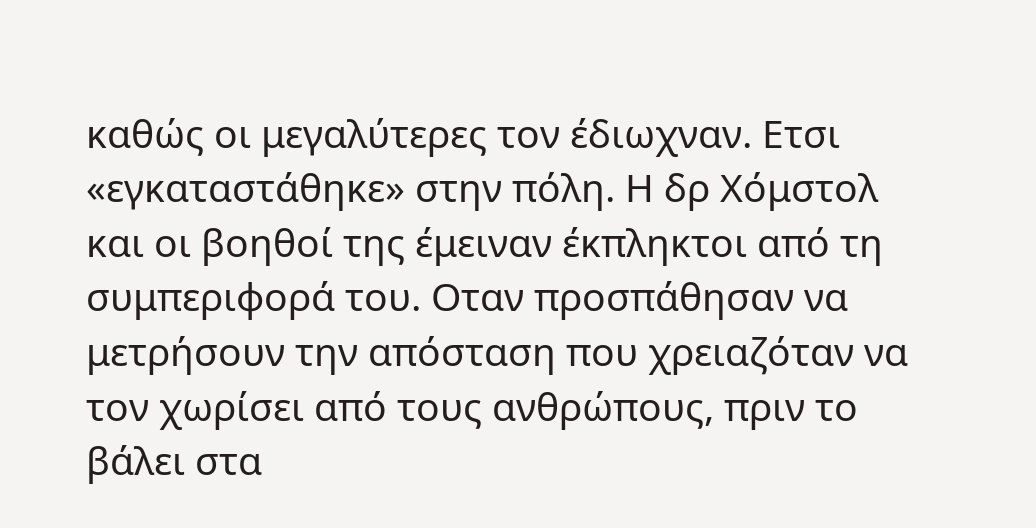καθώς οι μεγαλύτερες τον έδιωχναν. Ετσι «εγκαταστάθηκε» στην πόλη. Η δρ Χόμστολ και οι βοηθοί της έμειναν έκπληκτοι από τη συμπεριφορά του. Οταν προσπάθησαν να μετρήσουν την απόσταση που χρειαζόταν να τον χωρίσει από τους ανθρώπους, πριν το βάλει στα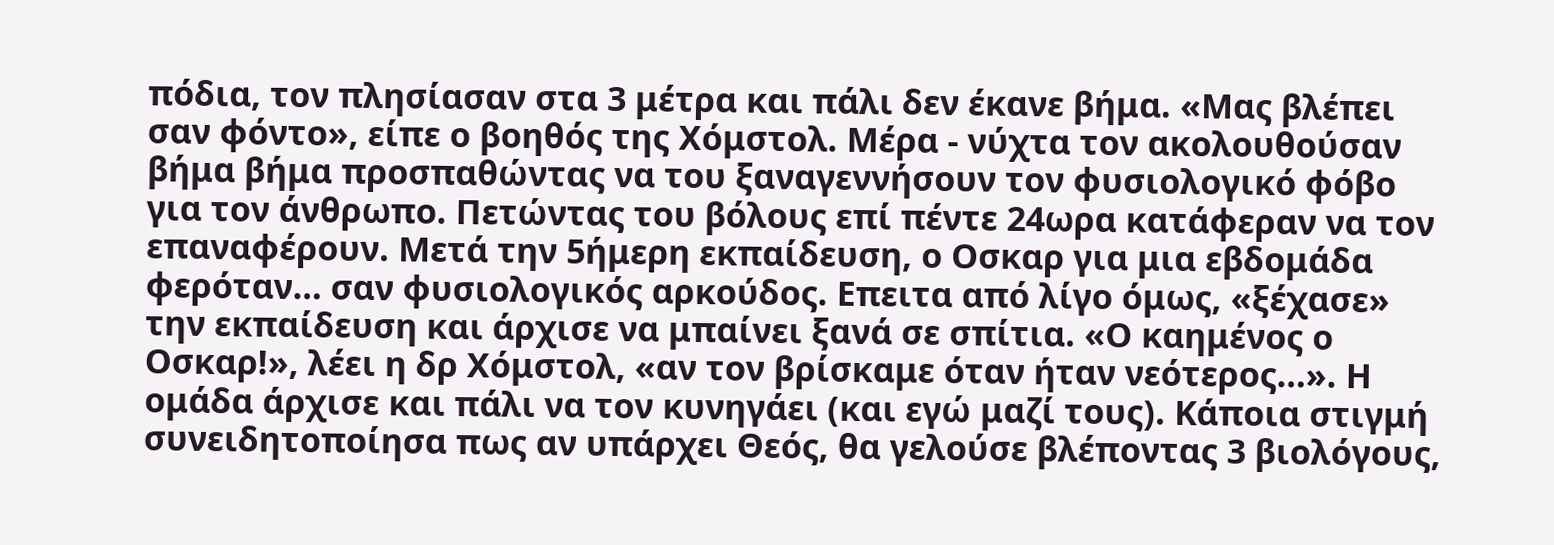πόδια, τον πλησίασαν στα 3 μέτρα και πάλι δεν έκανε βήμα. «Μας βλέπει σαν φόντο», είπε ο βοηθός της Χόμστολ. Μέρα - νύχτα τον ακολουθούσαν βήμα βήμα προσπαθώντας να του ξαναγεννήσουν τον φυσιολογικό φόβο για τον άνθρωπο. Πετώντας του βόλους επί πέντε 24ωρα κατάφεραν να τον επαναφέρουν. Μετά την 5ήμερη εκπαίδευση, ο Οσκαρ για μια εβδομάδα φερόταν… σαν φυσιολογικός αρκούδος. Επειτα από λίγο όμως, «ξέχασε» την εκπαίδευση και άρχισε να μπαίνει ξανά σε σπίτια. «Ο καημένος ο Οσκαρ!», λέει η δρ Χόμστολ, «αν τον βρίσκαμε όταν ήταν νεότερος…». Η ομάδα άρχισε και πάλι να τον κυνηγάει (και εγώ μαζί τους). Κάποια στιγμή συνειδητοποίησα πως αν υπάρχει Θεός, θα γελούσε βλέποντας 3 βιολόγους,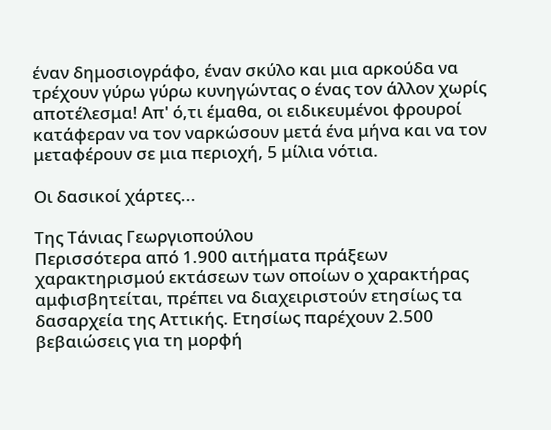έναν δημοσιογράφο, έναν σκύλο και μια αρκούδα να τρέχουν γύρω γύρω κυνηγώντας ο ένας τον άλλον χωρίς αποτέλεσμα! Απ' ό,τι έμαθα, οι ειδικευμένοι φρουροί κατάφεραν να τον ναρκώσουν μετά ένα μήνα και να τον μεταφέρουν σε μια περιοχή, 5 μίλια νότια.

Οι δασικοί χάρτες...

Tης Τάνιας Γεωργιοπούλου
Περισσότερα από 1.900 αιτήματα πράξεων χαρακτηρισμού εκτάσεων των οποίων ο χαρακτήρας αμφισβητείται, πρέπει να διαχειριστούν ετησίως τα δασαρχεία της Αττικής. Ετησίως παρέχουν 2.500 βεβαιώσεις για τη μορφή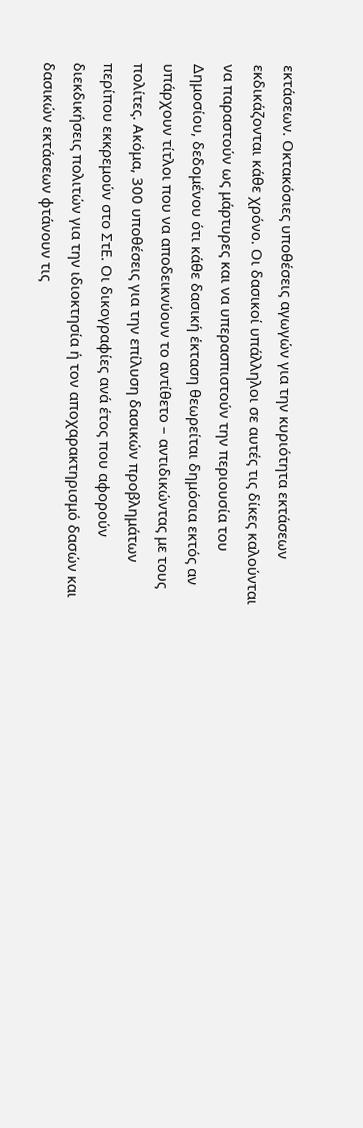εκτάσεων. Οκτακόσιες υποθέσεις αγωγών για την κυριότητα εκτάσεων εκδικάζονται κάθε χρόνο. Οι δασικοί υπάλληλοι σε αυτές τις δίκες καλούνται να παραστούν ως μάρτυρες και να υπερασπιστούν την περιουσία του Δημοσίου, δεδομένου ότι κάθε δασική έκταση θεωρείται δημόσια εκτός αν υπάρχουν τίτλοι που να αποδεικνύουν το αντίθετο – αντιδικώντας με τους πολίτες. Ακόμα, 300 υποθέσεις για την επίλυση δασικών προβλημάτων περίπου εκκρεμούν στο ΣτΕ. Οι δικογραφίες ανά έτος που αφορούν διεκδικήσεις πολιτών για την ιδιοκτησία ή τον αποχαρακτηρισμό δασών και δασικών εκτάσεων φτάνουν τις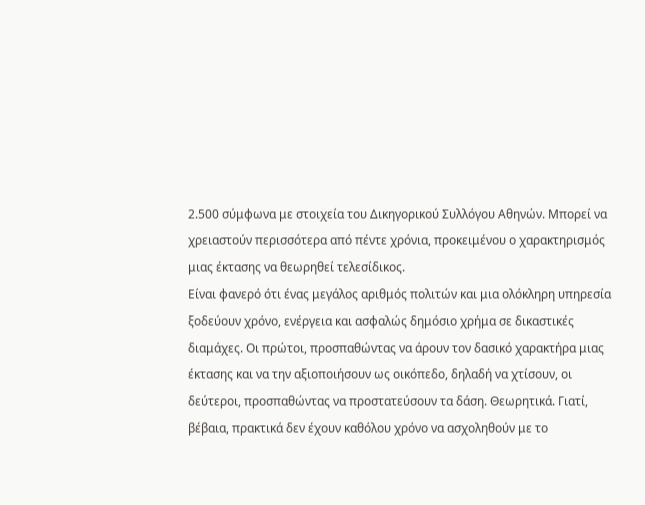2.500 σύμφωνα με στοιχεία του Δικηγορικού Συλλόγου Αθηνών. Μπορεί να χρειαστούν περισσότερα από πέντε χρόνια, προκειμένου ο χαρακτηρισμός μιας έκτασης να θεωρηθεί τελεσίδικος.
Είναι φανερό ότι ένας μεγάλος αριθμός πολιτών και μια ολόκληρη υπηρεσία ξοδεύουν χρόνο, ενέργεια και ασφαλώς δημόσιο χρήμα σε δικαστικές διαμάχες. Οι πρώτοι, προσπαθώντας να άρουν τον δασικό χαρακτήρα μιας έκτασης και να την αξιοποιήσουν ως οικόπεδο, δηλαδή να χτίσουν, οι δεύτεροι, προσπαθώντας να προστατεύσουν τα δάση. Θεωρητικά. Γιατί, βέβαια, πρακτικά δεν έχουν καθόλου χρόνο να ασχοληθούν με το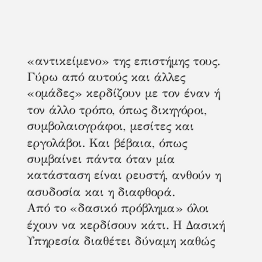«αντικείμενο» της επιστήμης τους. Γύρω από αυτούς και άλλες «ομάδες» κερδίζουν με τον έναν ή τον άλλο τρόπο, όπως δικηγόροι, συμβολαιογράφοι, μεσίτες και εργολάβοι. Και βέβαια, όπως συμβαίνει πάντα όταν μία κατάσταση είναι ρευστή, ανθούν η ασυδοσία και η διαφθορά.
Από το «δασικό πρόβλημα» όλοι έχουν να κερδίσουν κάτι. Η Δασική Υπηρεσία διαθέτει δύναμη καθώς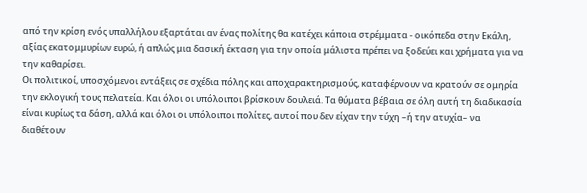από την κρίση ενός υπαλλήλου εξαρτάται αν ένας πολίτης θα κατέχει κάποια στρέμματα - οικόπεδα στην Εκάλη, αξίας εκατομμυρίων ευρώ, ή απλώς μια δασική έκταση για την οποία μάλιστα πρέπει να ξοδεύει και χρήματα για να την καθαρίσει.
Οι πολιτικοί, υποσχόμενοι εντάξεις σε σχέδια πόλης και αποχαρακτηρισμούς, καταφέρνουν να κρατούν σε ομηρία την εκλογική τους πελατεία. Και όλοι οι υπόλοιποι βρίσκουν δουλειά. Τα θύματα βέβαια σε όλη αυτή τη διαδικασία είναι κυρίως τα δάση, αλλά και όλοι οι υπόλοιποι πολίτες, αυτοί που δεν είχαν την τύχη –ή την ατυχία– να διαθέτουν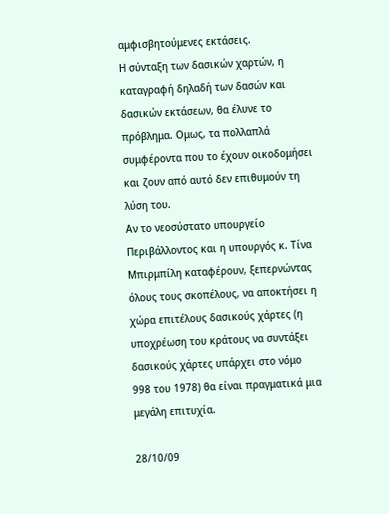αμφισβητούμενες εκτάσεις.
Η σύνταξη των δασικών χαρτών, η καταγραφή δηλαδή των δασών και δασικών εκτάσεων, θα έλυνε το πρόβλημα. Ομως, τα πολλαπλά συμφέροντα που το έχουν οικοδομήσει και ζουν από αυτό δεν επιθυμούν τη λύση του.
Αν το νεοσύστατο υπουργείο Περιβάλλοντος και η υπουργός κ. Τίνα Μπιρμπίλη καταφέρουν, ξεπερνώντας όλους τους σκοπέλους, να αποκτήσει η χώρα επιτέλους δασικούς χάρτες (η υποχρέωση του κράτους να συντάξει δασικούς χάρτες υπάρχει στο νόμο 998 του 1978) θα είναι πραγματικά μια μεγάλη επιτυχία.

28/10/09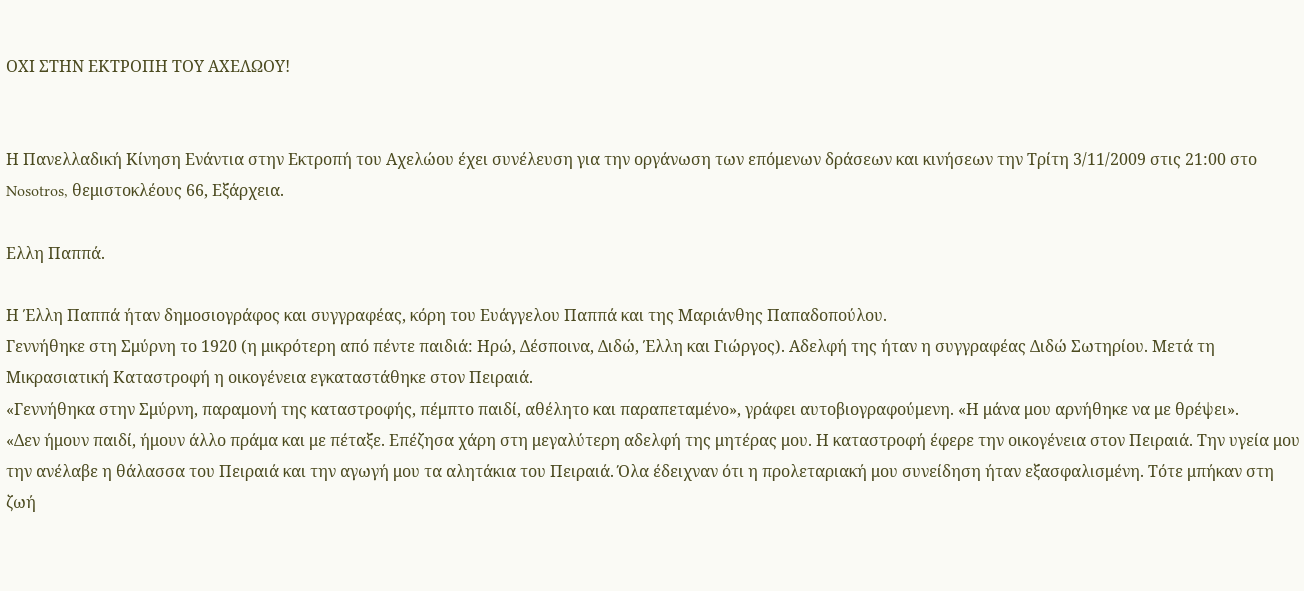ΟΧΙ ΣΤΗΝ ΕΚΤΡΟΠΗ ΤΟΥ ΑΧΕΛΩΟΥ!


Η Πανελλαδική Κίνηση Ενάντια στην Εκτροπή του Αχελώου έχει συνέλευση για την οργάνωση των επόμενων δράσεων και κινήσεων την Τρίτη 3/11/2009 στις 21:00 στο Nosotros, θεμιστοκλέους 66, Εξάρχεια.

Ελλη Παππά.

Η Έλλη Παππά ήταν δημοσιογράφος και συγγραφέας, κόρη του Ευάγγελου Παππά και της Μαριάνθης Παπαδοπούλου.
Γεννήθηκε στη Σμύρνη το 1920 (η μικρότερη από πέντε παιδιά: Ηρώ, Δέσποινα, Διδώ, Έλλη και Γιώργος). Αδελφή της ήταν η συγγραφέας Διδώ Σωτηρίου. Μετά τη Μικρασιατική Καταστροφή η οικογένεια εγκαταστάθηκε στον Πειραιά.
«Γεννήθηκα στην Σμύρνη, παραμονή της καταστροφής, πέμπτο παιδί, αθέλητο και παραπεταμένο», γράφει αυτοβιογραφούμενη. «Η μάνα μου αρνήθηκε να με θρέψει».
«Δεν ήμουν παιδί, ήμουν άλλο πράμα και με πέταξε. Επέζησα χάρη στη μεγαλύτερη αδελφή της μητέρας μου. Η καταστροφή έφερε την οικογένεια στον Πειραιά. Την υγεία μου την ανέλαβε η θάλασσα του Πειραιά και την αγωγή μου τα αλητάκια του Πειραιά. Όλα έδειχναν ότι η προλεταριακή μου συνείδηση ήταν εξασφαλισμένη. Τότε μπήκαν στη ζωή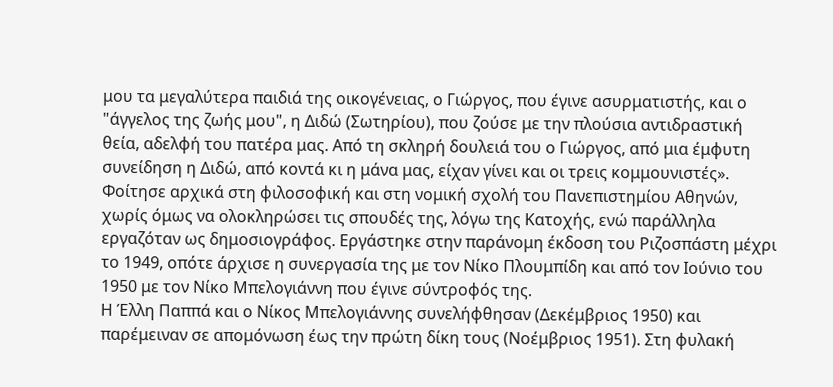μου τα μεγαλύτερα παιδιά της οικογένειας, ο Γιώργος, που έγινε ασυρματιστής, και ο "άγγελος της ζωής μου", η Διδώ (Σωτηρίου), που ζούσε με την πλούσια αντιδραστική θεία, αδελφή του πατέρα μας. Από τη σκληρή δουλειά του ο Γιώργος, από μια έμφυτη συνείδηση η Διδώ, από κοντά κι η μάνα μας, είχαν γίνει και οι τρεις κομμουνιστές».
Φοίτησε αρχικά στη φιλοσοφική και στη νομική σχολή του Πανεπιστημίου Αθηνών, χωρίς όμως να ολοκληρώσει τις σπουδές της, λόγω της Κατοχής, ενώ παράλληλα εργαζόταν ως δημοσιογράφος. Εργάστηκε στην παράνομη έκδοση του Ριζοσπάστη μέχρι το 1949, οπότε άρχισε η συνεργασία της με τον Νίκο Πλουμπίδη και από τον Ιούνιο του 1950 με τον Νίκο Μπελογιάννη που έγινε σύντροφός της.
Η Έλλη Παππά και ο Νίκος Μπελογιάννης συνελήφθησαν (Δεκέμβριος 1950) και παρέμειναν σε απομόνωση έως την πρώτη δίκη τους (Νοέμβριος 1951). Στη φυλακή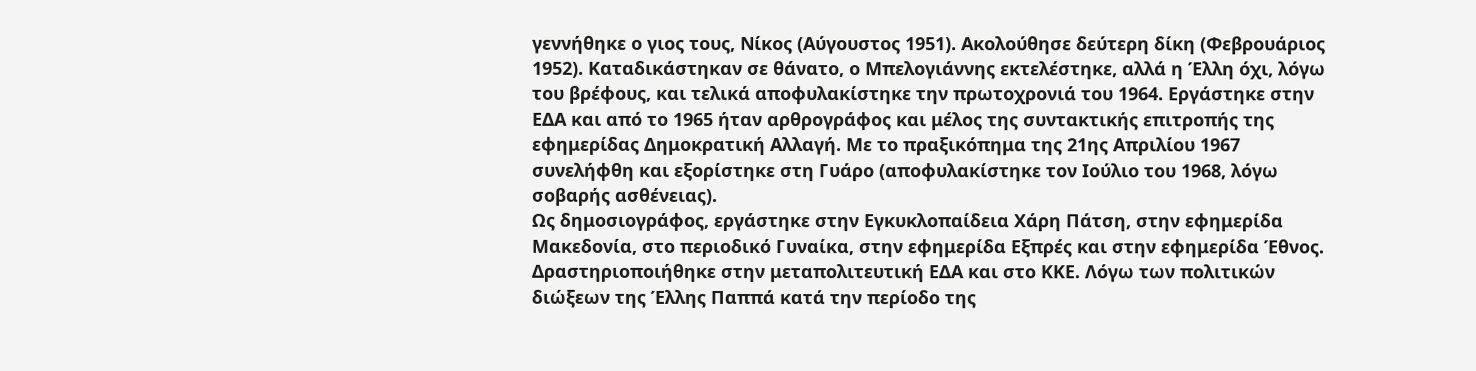γεννήθηκε ο γιος τους, Νίκος (Αύγουστος 1951). Ακολούθησε δεύτερη δίκη (Φεβρουάριος 1952). Καταδικάστηκαν σε θάνατο, ο Μπελογιάννης εκτελέστηκε, αλλά η Έλλη όχι, λόγω του βρέφους, και τελικά αποφυλακίστηκε την πρωτοχρονιά του 1964. Εργάστηκε στην ΕΔΑ και από το 1965 ήταν αρθρογράφος και μέλος της συντακτικής επιτροπής της εφημερίδας Δημοκρατική Αλλαγή. Με το πραξικόπημα της 21ης Απριλίου 1967 συνελήφθη και εξορίστηκε στη Γυάρο (αποφυλακίστηκε τον Ιούλιο του 1968, λόγω σοβαρής ασθένειας).
Ως δημοσιογράφος, εργάστηκε στην Εγκυκλοπαίδεια Χάρη Πάτση, στην εφημερίδα Μακεδονία, στο περιοδικό Γυναίκα, στην εφημερίδα Εξπρές και στην εφημερίδα Έθνος. Δραστηριοποιήθηκε στην μεταπολιτευτική ΕΔΑ και στο ΚΚΕ. Λόγω των πολιτικών διώξεων της Έλλης Παππά κατά την περίοδο της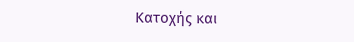Κατοχής και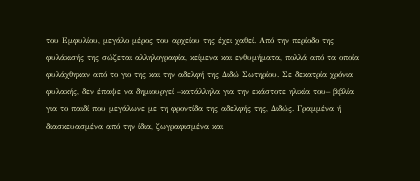του Εμφυλίου, μεγάλο μέρος του αρχείου της έχει χαθεί. Από την περίοδο της φυλάκισής της σώζεται αλληλογραφία, κείμενα και ενθυμήματα, πολλά από τα οποία φυλάχθηκαν από το γιο της και την αδελφή της Διδώ Σωτηρίου. Σε δεκατρία χρόνια φυλακής, δεν έπαψε να δημιουργεί –κατάλληλα για την εκάστοτε ηλικία του– βιβλία για το παιδί που μεγάλωνε με τη φροντίδα της αδελφής της, Διδώς. Γραμμένα ή διασκευασμένα από την ίδια, ζωγραφισμένα και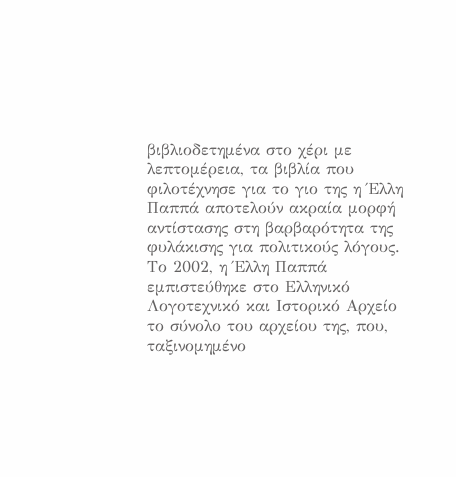βιβλιοδετημένα στο χέρι με λεπτομέρεια, τα βιβλία που φιλοτέχνησε για το γιο της η Έλλη Παππά αποτελούν ακραία μορφή αντίστασης στη βαρβαρότητα της φυλάκισης για πολιτικούς λόγους.
Το 2002, η Έλλη Παππά εμπιστεύθηκε στο Ελληνικό Λογοτεχνικό και Ιστορικό Αρχείο το σύνολο του αρχείου της, που, ταξινομημένο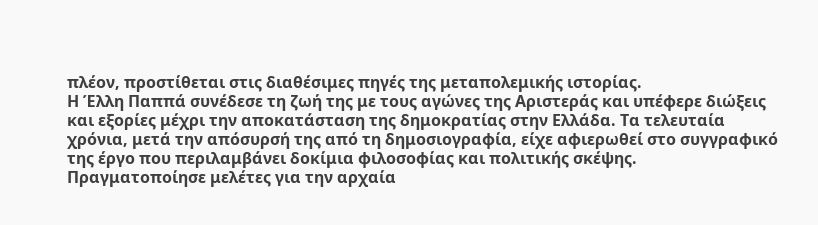πλέον, προστίθεται στις διαθέσιμες πηγές της μεταπολεμικής ιστορίας.
Η Έλλη Παππά συνέδεσε τη ζωή της με τους αγώνες της Αριστεράς και υπέφερε διώξεις και εξορίες μέχρι την αποκατάσταση της δημοκρατίας στην Ελλάδα. Τα τελευταία χρόνια, μετά την απόσυρσή της από τη δημοσιογραφία, είχε αφιερωθεί στο συγγραφικό της έργο που περιλαμβάνει δοκίμια φιλοσοφίας και πολιτικής σκέψης.
Πραγματοποίησε μελέτες για την αρχαία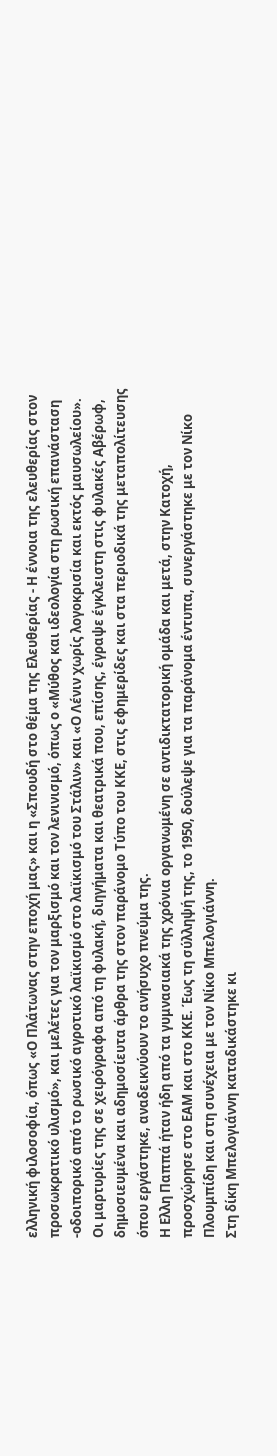ελληνική φιλοσοφία, όπως «Ο Πλάτωνας στην εποχή μας» και η «Σπουδή στο θέμα της Ελευθερίας - Η έννοια της ελευθερίας στον προσωκρατικό υλισμό», και μελέτες για τον μαρξισμό και τον λενινισμό, όπως ο «Μύθος και ιδεολογία στη ρωσική επανάσταση -οδοιπορικό από το ρωσικό αγροτικό λαϊκισμό στο λαϊκισμό του Στάλιν» και «Ο Λένιν χωρίς λογοκρισία και εκτός μαυσωλείου».
Οι μαρτυρίες της σε χειρόγραφα από τη φυλακή, διηγήματα και θεατρικά που, επίσης, έγραψε έγκλειστη στις φυλακές Αβέρωφ, δημοσιευμένα και αδημοσίευτα άρθρα της στον παράνομο Τύπο του ΚΚΕ, στις εφημερίδες και στα περιοδικά της μεταπολίτευσης όπου εργάστηκε, αναδεικνύουν το ανήσυχο πνεύμα της.
Η Ελλη Παππά ήταν ήδη από τα γυμνασιακά της χρόνια οργανωμένη σε αντιδικτατορική ομάδα και μετά, στην Κατοχή, προσχώρησε στο ΕΑΜ και στο ΚΚΕ. Έως τη σύλληψή της, το 1950, δούλεψε για τα παράνομα έντυπα, συνεργάστηκε με τον Νίκο Πλουμπίδη και στη συνέχεια με τον Νίκο Μπελογιάννη.
Στη δίκη Μπελογιάννη καταδικάστηκε κι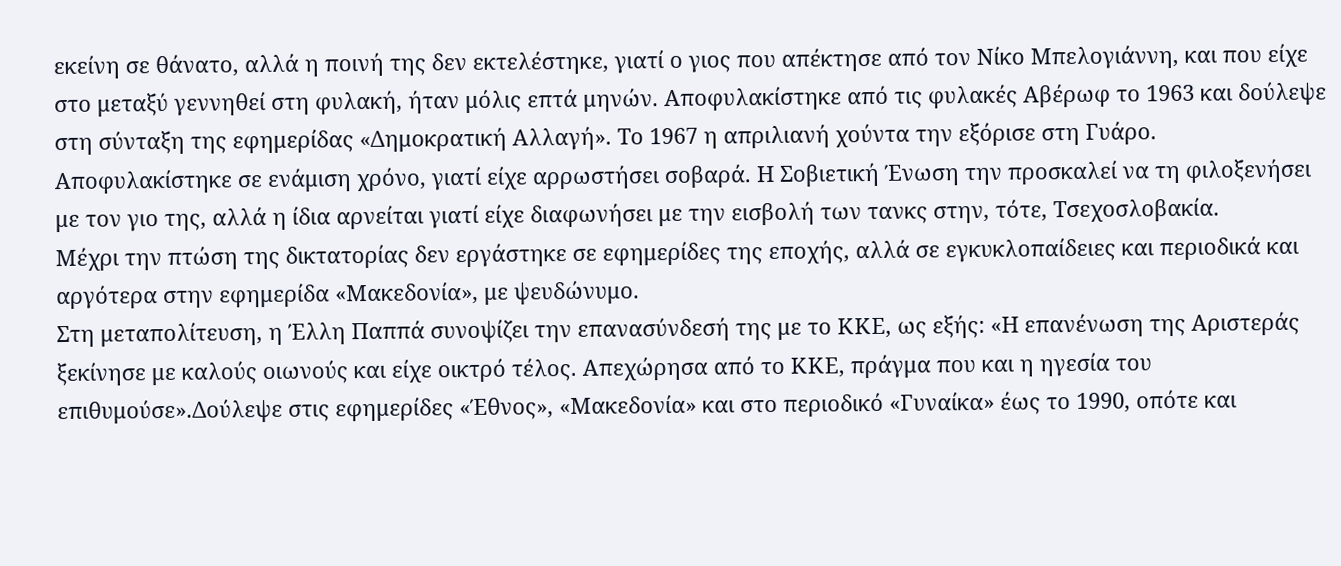εκείνη σε θάνατο, αλλά η ποινή της δεν εκτελέστηκε, γιατί ο γιος που απέκτησε από τον Νίκο Μπελογιάννη, και που είχε στο μεταξύ γεννηθεί στη φυλακή, ήταν μόλις επτά μηνών. Αποφυλακίστηκε από τις φυλακές Αβέρωφ το 1963 και δούλεψε στη σύνταξη της εφημερίδας «Δημοκρατική Αλλαγή». Το 1967 η απριλιανή χούντα την εξόρισε στη Γυάρο. Αποφυλακίστηκε σε ενάμιση χρόνο, γιατί είχε αρρωστήσει σοβαρά. Η Σοβιετική Ένωση την προσκαλεί να τη φιλοξενήσει με τον γιο της, αλλά η ίδια αρνείται γιατί είχε διαφωνήσει με την εισβολή των τανκς στην, τότε, Τσεχοσλοβακία.
Μέχρι την πτώση της δικτατορίας δεν εργάστηκε σε εφημερίδες της εποχής, αλλά σε εγκυκλοπαίδειες και περιοδικά και αργότερα στην εφημερίδα «Μακεδονία», με ψευδώνυμο.
Στη μεταπολίτευση, η Έλλη Παππά συνοψίζει την επανασύνδεσή της με το ΚΚΕ, ως εξής: «Η επανένωση της Αριστεράς ξεκίνησε με καλούς οιωνούς και είχε οικτρό τέλος. Απεχώρησα από το ΚΚΕ, πράγμα που και η ηγεσία του επιθυμούσε».Δούλεψε στις εφημερίδες «Έθνος», «Μακεδονία» και στο περιοδικό «Γυναίκα» έως το 1990, οπότε και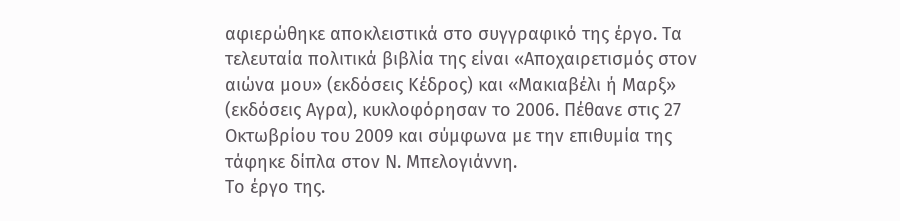αφιερώθηκε αποκλειστικά στο συγγραφικό της έργο. Τα τελευταία πολιτικά βιβλία της είναι «Αποχαιρετισμός στον αιώνα μου» (εκδόσεις Κέδρος) και «Μακιαβέλι ή Μαρξ» (εκδόσεις Αγρα), κυκλοφόρησαν το 2006. Πέθανε στις 27 Οκτωβρίου του 2009 και σύμφωνα με την επιθυμία της τάφηκε δίπλα στον Ν. Μπελογιάννη.
Το έργο της.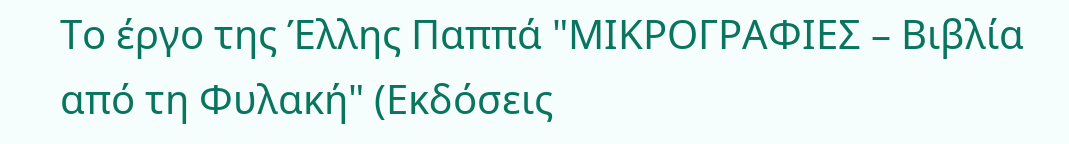Το έργο της Έλλης Παππά "ΜΙΚΡΟΓΡΑΦΙΕΣ – Βιβλία από τη Φυλακή" (Εκδόσεις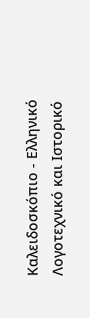Καλειδοσκόπιο - Ελληνικό Λογοτεχνικό και Ιστορικό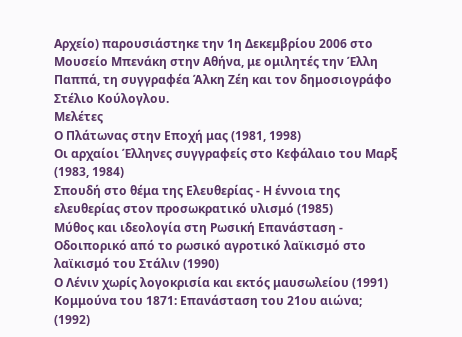Αρχείο) παρουσιάστηκε την 1η Δεκεμβρίου 2006 στο Μουσείο Μπενάκη στην Αθήνα, με ομιλητές την Έλλη Παππά, τη συγγραφέα Άλκη Ζέη και τον δημοσιογράφο Στέλιο Κούλογλου.
Μελέτες
Ο Πλάτωνας στην Εποχή μας (1981, 1998)
Οι αρχαίοι Έλληνες συγγραφείς στο Κεφάλαιο του Μαρξ (1983, 1984)
Σπουδή στο θέμα της Ελευθερίας - Η έννοια της ελευθερίας στον προσωκρατικό υλισμό (1985)
Μύθος και ιδεολογία στη Ρωσική Επανάσταση - Οδοιπορικό από το ρωσικό αγροτικό λαϊκισμό στο λαϊκισμό του Στάλιν (1990)
Ο Λένιν χωρίς λογοκρισία και εκτός μαυσωλείου (1991)
Κομμούνα του 1871: Επανάσταση του 21ου αιώνα; (1992)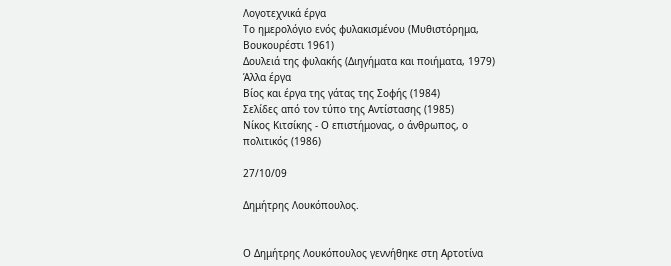Λογοτεχνικά έργα
Το ημερολόγιο ενός φυλακισμένου (Μυθιστόρημα, Βουκουρέστι 1961)
Δουλειά της φυλακής (Διηγήματα και ποιήματα, 1979)
Άλλα έργα
Βίος και έργα της γάτας της Σοφής (1984)
Σελίδες από τον τύπο της Αντίστασης (1985)
Νίκος Κιτσίκης - Ο επιστήμονας, ο άνθρωπος, ο πολιτικός (1986)

27/10/09

Δημήτρης Λουκόπουλος.


Ο Δημήτρης Λουκόπουλος γεννήθηκε στη Αρτοτίνα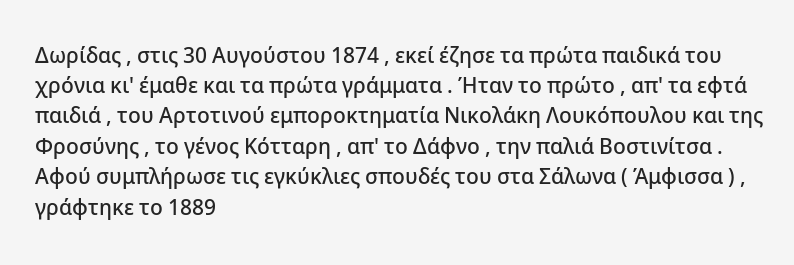Δωρίδας , στις 30 Αυγούστου 1874 , εκεί έζησε τα πρώτα παιδικά του χρόνια κι' έμαθε και τα πρώτα γράμματα . Ήταν το πρώτο , απ' τα εφτά παιδιά , του Αρτοτινού εμποροκτηματία Νικολάκη Λουκόπουλου και της Φροσύνης , το γένος Κότταρη , απ' το Δάφνο , την παλιά Βοστινίτσα . Αφού συμπλήρωσε τις εγκύκλιες σπουδές του στα Σάλωνα ( Άμφισσα ) , γράφτηκε το 1889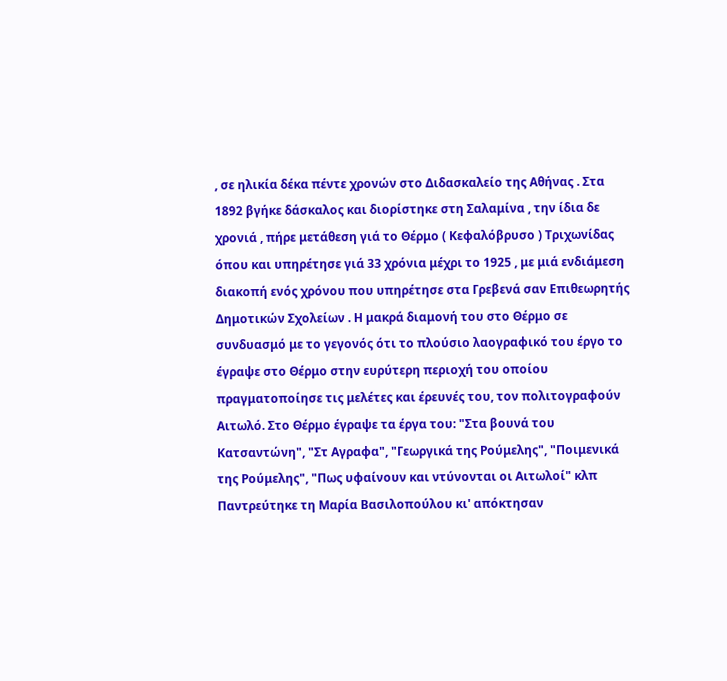, σε ηλικία δέκα πέντε χρονών στο Διδασκαλείο της Αθήνας . Στα 1892 βγήκε δάσκαλος και διορίστηκε στη Σαλαμίνα , την ίδια δε χρονιά , πήρε μετάθεση γιά το Θέρμο ( Κεφαλόβρυσο ) Τριχωνίδας όπου και υπηρέτησε γιά 33 χρόνια μέχρι το 1925 , με μιά ενδιάμεση διακοπή ενός χρόνου που υπηρέτησε στα Γρεβενά σαν Επιθεωρητής Δημοτικών Σχολείων . Η μακρά διαμονή του στο Θέρμο σε συνδυασμό με το γεγονός ότι το πλούσιο λαογραφικό του έργο το έγραψε στο Θέρμο στην ευρύτερη περιοχή του οποίου πραγματοποίησε τις μελέτες και έρευνές του, τον πολιτογραφούν Αιτωλό. Στο Θέρμο έγραψε τα έργα του: "Στα βουνά του Κατσαντώνη", "Στ Αγραφα", "Γεωργικά της Ρούμελης", "Ποιμενικά της Ρούμελης", "Πως υφαίνουν και ντύνονται οι Αιτωλοί" κλπ
Παντρεύτηκε τη Μαρία Βασιλοπούλου κι' απόκτησαν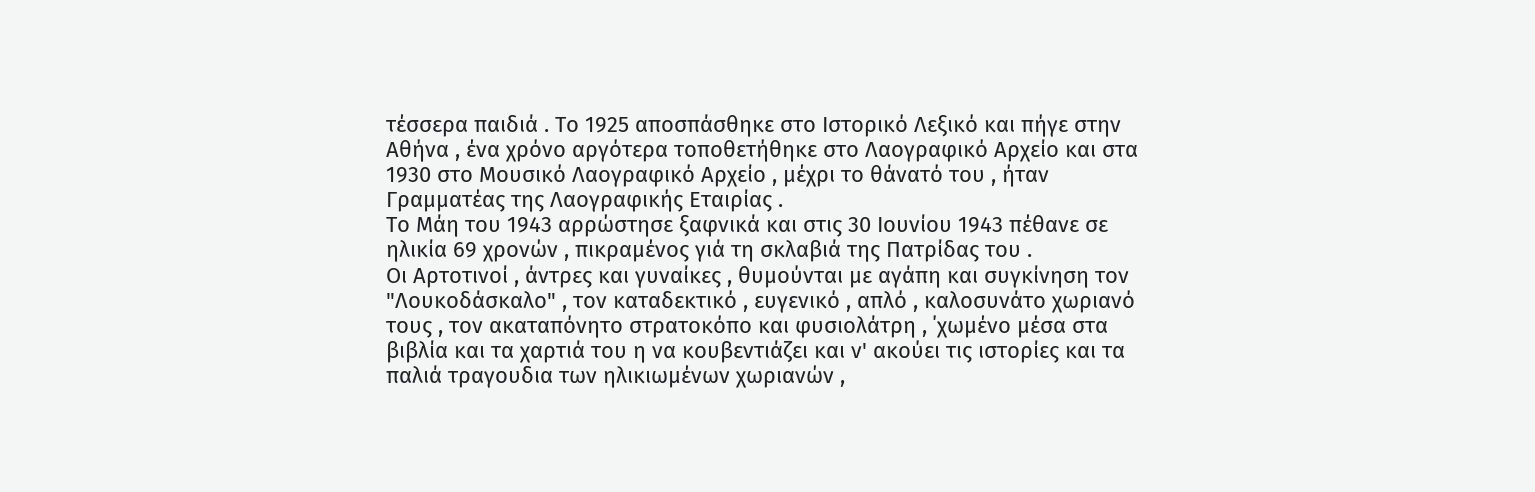τέσσερα παιδιά . Το 1925 αποσπάσθηκε στο Ιστορικό Λεξικό και πήγε στην Αθήνα , ένα χρόνο αργότερα τοποθετήθηκε στο Λαογραφικό Αρχείο και στα 1930 στο Μουσικό Λαογραφικό Αρχείο , μέχρι το θάνατό του , ήταν Γραμματέας της Λαογραφικής Εταιρίας .
Το Μάη του 1943 αρρώστησε ξαφνικά και στις 30 Ιουνίου 1943 πέθανε σε ηλικία 69 χρονών , πικραμένος γιά τη σκλαβιά της Πατρίδας του .
Οι Αρτοτινοί , άντρες και γυναίκες , θυμούνται με αγάπη και συγκίνηση τον "Λουκοδάσκαλο" , τον καταδεκτικό , ευγενικό , απλό , καλοσυνάτο χωριανό τους , τον ακαταπόνητο στρατοκόπο και φυσιολάτρη , ΄χωμένο μέσα στα βιβλία και τα χαρτιά του η να κουβεντιάζει και ν' ακούει τις ιστορίες και τα παλιά τραγουδια των ηλικιωμένων χωριανών ,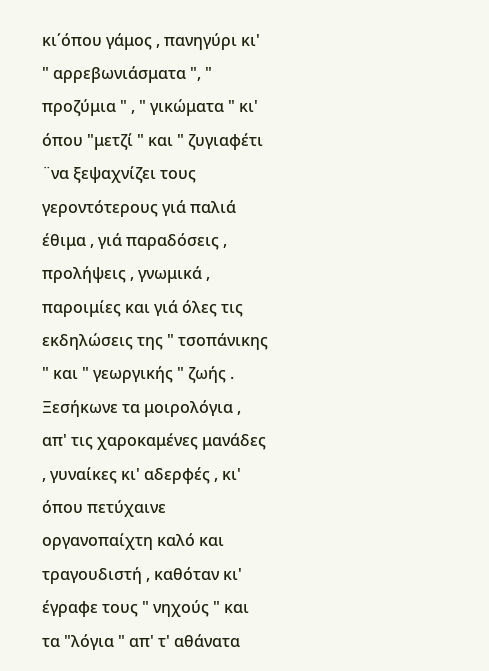κι΄όπου γάμος , πανηγύρι κι' " αρρεβωνιάσματα ", " προζύμια " , " γικώματα " κι' όπου "μετζί " και " ζυγιαφέτι ¨να ξεψαχνίζει τους γεροντότερους γιά παλιά έθιμα , γιά παραδόσεις , προλήψεις , γνωμικά , παροιμίες και γιά όλες τις εκδηλώσεις της " τσοπάνικης " και " γεωργικής " ζωής . Ξεσήκωνε τα μοιρολόγια , απ' τις χαροκαμένες μανάδες , γυναίκες κι' αδερφές , κι' όπου πετύχαινε οργανοπαίχτη καλό και τραγουδιστή , καθόταν κι' έγραφε τους " νηχούς " και τα "λόγια " απ' τ' αθάνατα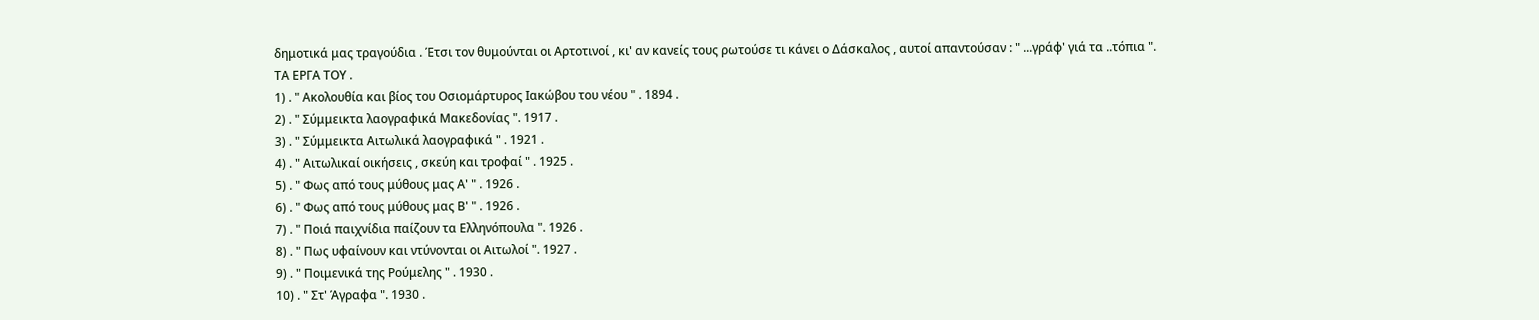δημοτικά μας τραγούδια . Έτσι τον θυμούνται οι Αρτοτινοί , κι' αν κανείς τους ρωτούσε τι κάνει ο Δάσκαλος , αυτοί απαντούσαν : " ...γράφ' γιά τα ..τόπια ".
ΤΑ ΕΡΓΑ ΤΟΥ .
1) . " Ακολουθία και βίος του Οσιομάρτυρος Ιακώβου του νέου " . 1894 .
2) . " Σύμμεικτα λαογραφικά Μακεδονίας ". 1917 .
3) . " Σύμμεικτα Αιτωλικά λαογραφικά " . 1921 .
4) . " Αιτωλικαί οικήσεις , σκεύη και τροφαί " . 1925 .
5) . " Φως από τους μύθους μας Α' " . 1926 .
6) . " Φως από τους μύθους μας Β' " . 1926 .
7) . " Ποιά παιχνίδια παίζουν τα Ελληνόπουλα ". 1926 .
8) . " Πως υφαίνουν και ντύνονται οι Αιτωλοί ". 1927 .
9) . " Ποιμενικά της Ρούμελης " . 1930 .
10) . " Στ' Άγραφα ". 1930 .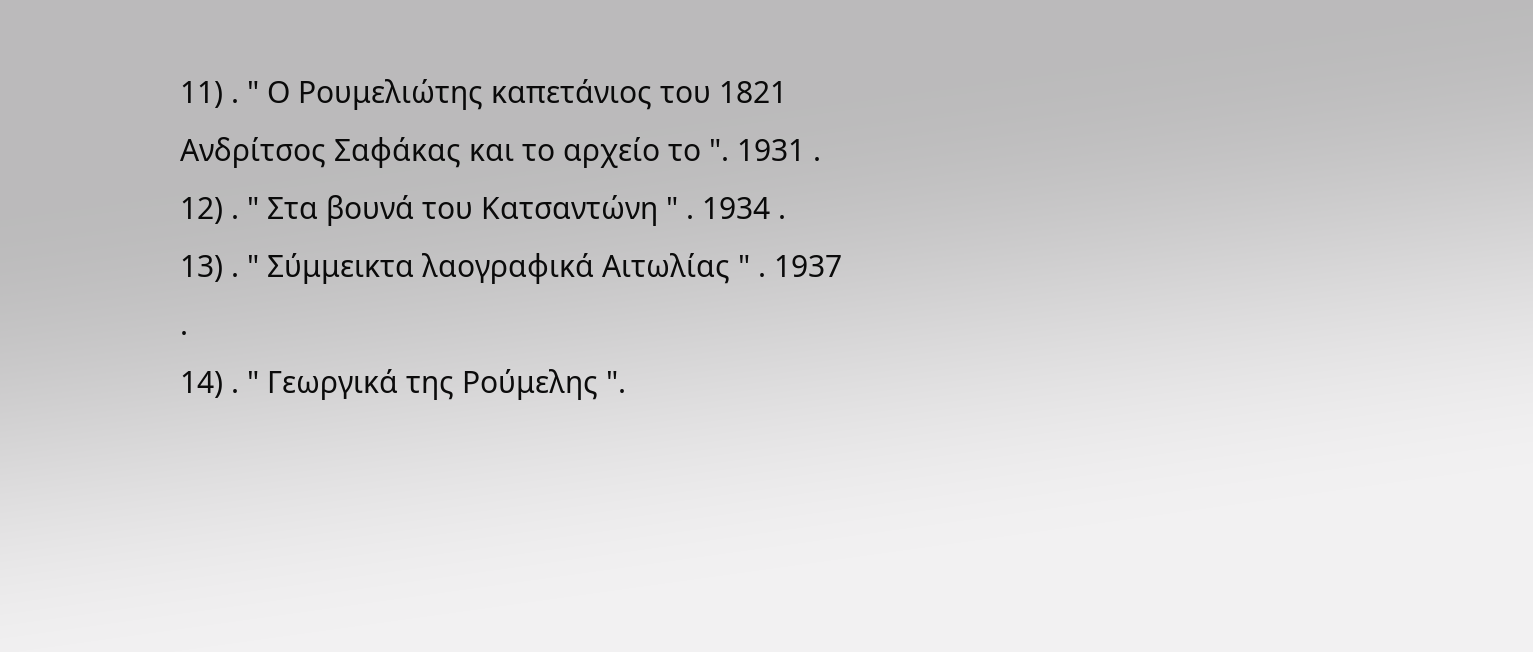11) . " Ο Ρουμελιώτης καπετάνιος του 1821 Ανδρίτσος Σαφάκας και το αρχείο το ". 1931 .
12) . " Στα βουνά του Κατσαντώνη " . 1934 .
13) . " Σύμμεικτα λαογραφικά Αιτωλίας " . 1937 .
14) . " Γεωργικά της Ρούμελης ".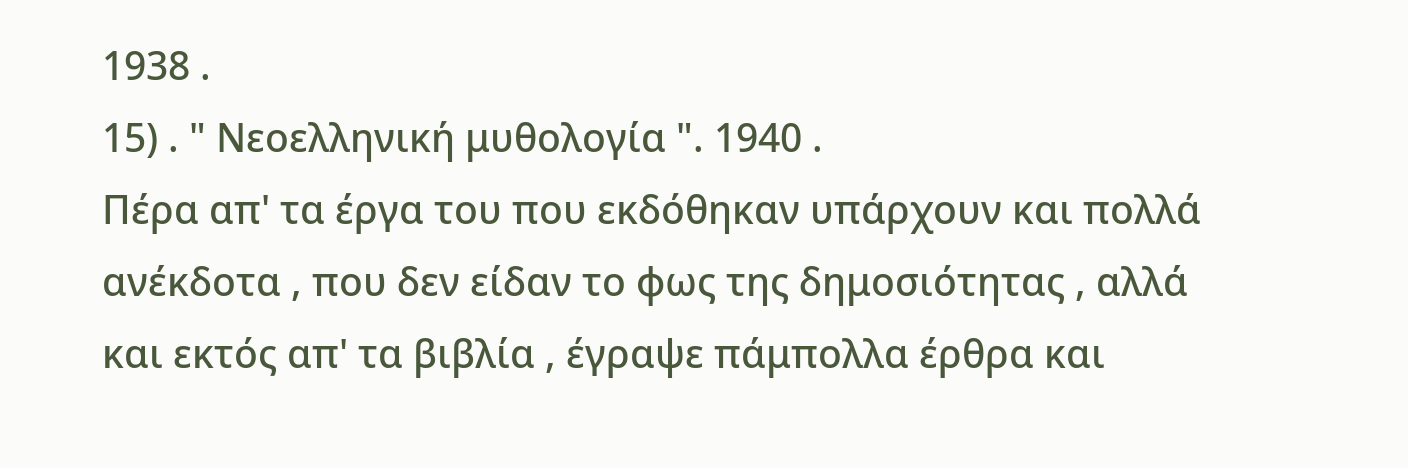1938 .
15) . " Νεοελληνική μυθολογία ". 1940 .
Πέρα απ' τα έργα του που εκδόθηκαν υπάρχουν και πολλά ανέκδοτα , που δεν είδαν το φως της δημοσιότητας , αλλά και εκτός απ' τα βιβλία , έγραψε πάμπολλα έρθρα και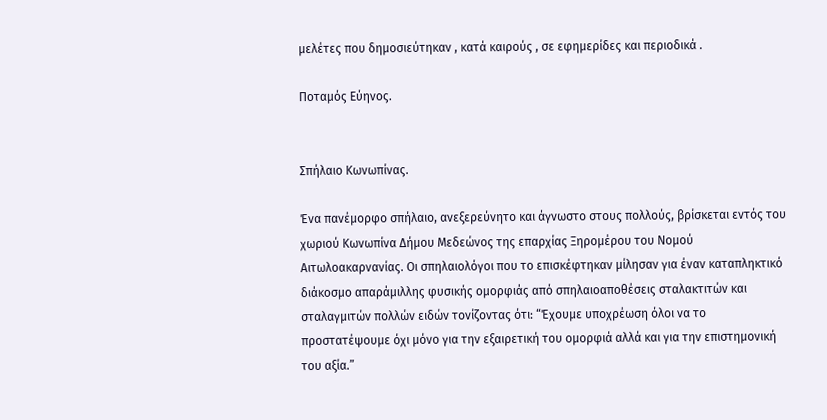μελέτες που δημοσιεύτηκαν , κατά καιρούς , σε εφημερίδες και περιοδικά .

Ποταμός Εύηνος.


Σπήλαιο Κωνωπίνας.

Ένα πανέμορφο σπήλαιο, ανεξερεύνητο και άγνωστο στους πολλούς, βρίσκεται εντός του χωριού Κωνωπίνα Δήμου Μεδεώνος της επαρχίας Ξηρομέρου του Νομού Αιτωλοακαρνανίας. Οι σπηλαιολόγοι που το επισκέφτηκαν μίλησαν για έναν καταπληκτικό διάκοσμο απαράμιλλης φυσικής ομορφιάς από σπηλαιοαποθέσεις σταλακτιτών και σταλαγμιτών πολλών ειδών τονίζοντας ότι: “Έχουμε υποχρέωση όλοι να το προστατέψουμε όχι μόνο για την εξαιρετική του ομορφιά αλλά και για την επιστημονική του αξία.”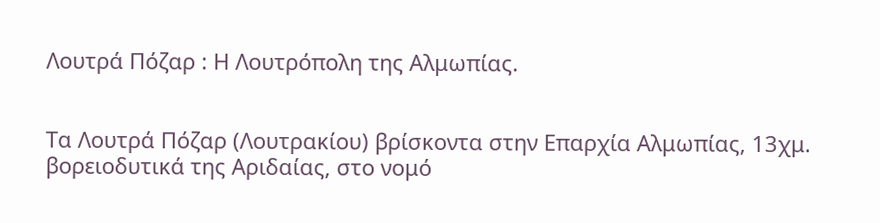Λουτρά Πόζαρ : Η Λουτρόπολη της Αλμωπίας.


Τα Λουτρά Πόζαρ (Λουτρακίου) βρίσκοντα στην Επαρχία Αλμωπίας, 13χμ. βορειοδυτικά της Αριδαίας, στο νομό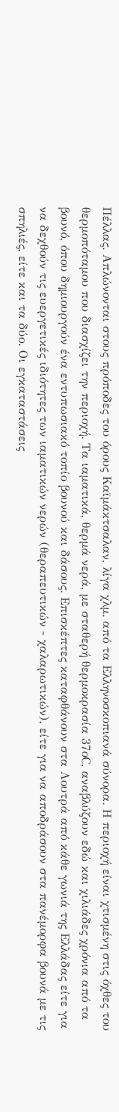Πέλλας. Απλώνονται στους πρόποδες του όρους Καϊμάκτσαλαν, λίγα χλμ. από τα Ελληνοσκοπιανά σύνορα. Η περιοχή είναι χτισμένη στις όχθες του θερμοπόταμου που διασχίζει την περιοχή. Τα ιαματικά, θερμά νερά, με σταθερή θερμοκρασία 37οC, αναβλύζουν εδώ και χιλιάδες χρόνια από τα βουνό, όπου δημιουργούν ένα εντυπωσιακό τοπίο βουνού και δάσους. Επισκέπτες καταφθάνουν στα Λουτρά από κάθε γωνιά της Ελλάδας είτε για να δεχθούν τις ευεργετικές ιδιότητες των ιαματικών νερών (θεραπευτικών - χαλαρωτικών), είτε για να αποδράσουν στα πανέμορφα βουνά με τις σπηλιές, είτε και τα δύο. Οι εγκαταστάσεις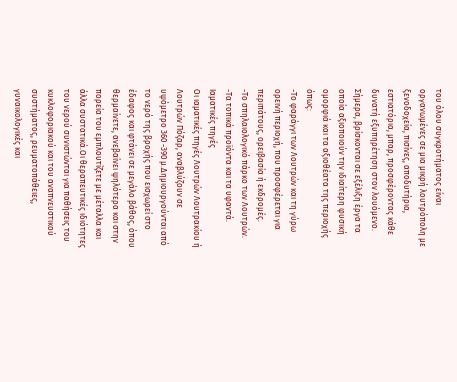του όλου συγκροτήματος είναι οργανωμένες σε μια μικρή λουτρόπολη με ξενοδοχεία, πισίνες, αποδυτήρια, εστιατόρια, μπαρ, προσφέροντας κάθε δυνατή εξυπηρέτηση στον λουόμενο. Σήμερα, βρίσκονται σε εξέλιξη έργα τα οποία αξιοποιούν την ιδιαίτερη φυσική ομορφιά και τα αξιοθέατα της περιοχής όπως:
-Το φαράγγι των Λουτρών και τη γύρω ορεινή περιοχή, που προσφέρεται για περιπάτους, ορειβασία ή εκδρομές.
-Το σπηλαιολογικό πάρκο των Λουτρών.
-Τα τοπικά προϊόντα και τα υφαντά.
Ιαματικές πηγές
Οι ιαματικές πηγές Λουτρών Λουτρακίου ή Λουτρών Πόζαρ, αναβλύζουν σε υψόμετρο 360 -390 μ.Δημιουργούνται από το νερό της βροχής που εισχωρεί στο έδαφος και φτάνει σε μεγάλο βάθος, όπου θερμαίνετε, ανεβαίνει ψηλότερα και στην πορεία του εμπλουτίζετε με μέταλλα και άλλα συστατικά.Οι θεραπευτικές ιδιότητες του νερού συνιστώνται για παθήσεις του κυκλοφοριακού και του αναπνευστικού συστήματος, ρευματοπάθειες, γυναικολογικές και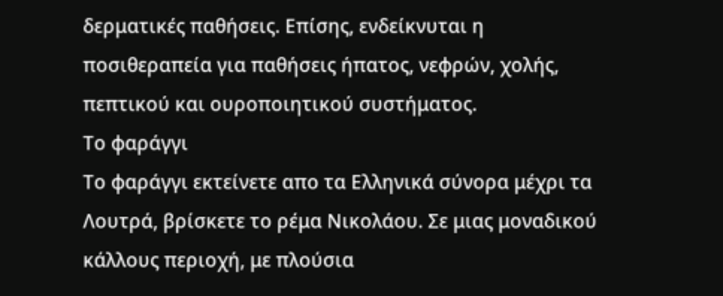δερματικές παθήσεις. Επίσης, ενδείκνυται η ποσιθεραπεία για παθήσεις ήπατος, νεφρών, χολής, πεπτικού και ουροποιητικού συστήματος.
Το φαράγγι
Το φαράγγι εκτείνετε απο τα Ελληνικά σύνορα μέχρι τα Λουτρά, βρίσκετε το ρέμα Νικολάου. Σε μιας μοναδικού κάλλους περιοχή, με πλούσια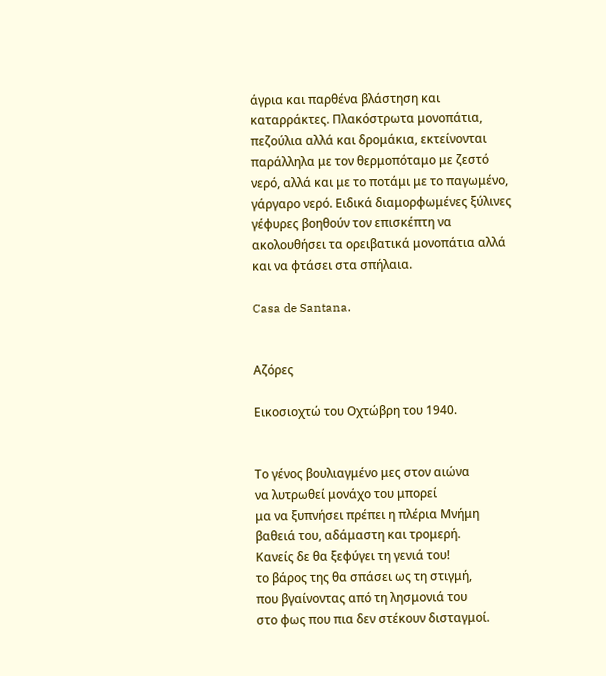άγρια και παρθένα βλάστηση και καταρράκτες. Πλακόστρωτα μονοπάτια, πεζούλια αλλά και δρομάκια, εκτείνονται παράλληλα με τον θερμοπόταμο με ζεστό νερό, αλλά και με το ποτάμι με το παγωμένο, γάργαρο νερό. Ειδικά διαμορφωμένες ξύλινες γέφυρες βοηθούν τον επισκέπτη να ακολουθήσει τα ορειβατικά μονοπάτια αλλά και να φτάσει στα σπήλαια.

Casa de Santana.


Αζόρες

Εικοσιοχτώ του Οχτώβρη του 1940.


Το γένος βουλιαγμένο μες στον αιώνα
να λυτρωθεί μονάχο του μπορεί
μα να ξυπνήσει πρέπει η πλέρια Μνήμη
βαθειά του, αδάμαστη και τρομερή.
Κανείς δε θα ξεφύγει τη γενιά του!
το βάρος της θα σπάσει ως τη στιγμή,
που βγαίνοντας από τη λησμονιά του
στο φως που πια δεν στέκουν δισταγμοί.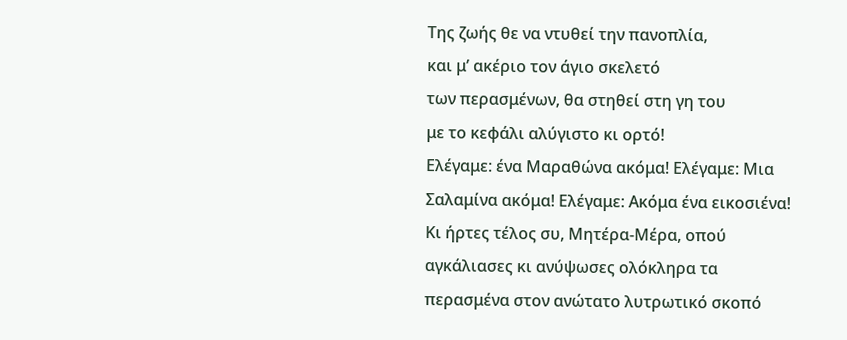Της ζωής θε να ντυθεί την πανοπλία,
και μ’ ακέριο τον άγιο σκελετό
των περασμένων, θα στηθεί στη γη του
με το κεφάλι αλύγιστο κι ορτό!
Ελέγαμε: ένα Μαραθώνα ακόμα! Ελέγαμε: Μια Σαλαμίνα ακόμα! Ελέγαμε: Ακόμα ένα εικοσιένα! Κι ήρτες τέλος συ, Μητέρα-Μέρα, οπού αγκάλιασες κι ανύψωσες ολόκληρα τα περασμένα στον ανώτατο λυτρωτικό σκοπό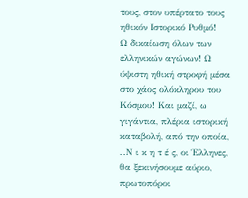τους, στον υπέρτατο τους ηθικόν Ιστορικό Ρυθμό!
Ω δικαίωση όλων των ελληνικών αγώνων! Ω ύψιστη ηθική στροφή μέσα στο χάος ολόκληρου του Κόσμου! Και μαζί, ω γιγάντια, πλέρια ιστορική καταβολή, από την οποία, ..Ν ι κ η τ έ ς, οι Έλληνες, θα ξεκινήσουμε αύριο, πρωτοπόροι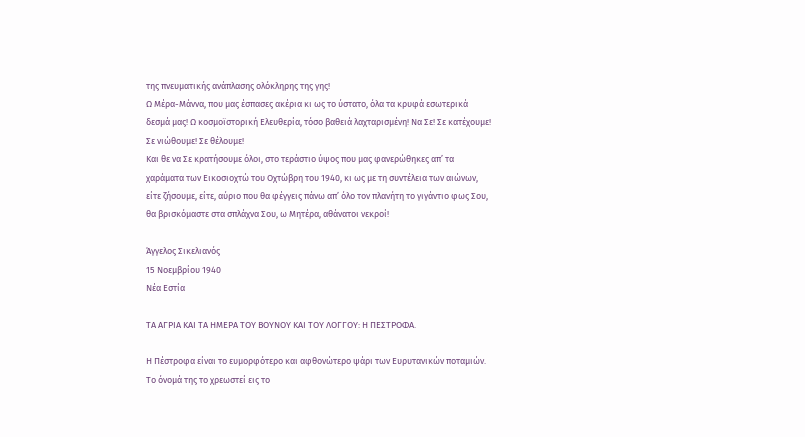της πνευματικής ανάπλασης ολόκληρης της γης!
Ω Μέρα-Μάννα, που μας έσπασες ακέρια κι ως το ύστατο, όλα τα κρυφά εσωτερικά δεσμά μας! Ω κοσμοϊστορική Ελευθερία, τόσο βαθειά λαχταρισμένη! Να Σε! Σε κατέχουμε! Σε νιώθουμε! Σε θέλουμε!
Και θε να Σε κρατήσουμε όλοι, στο τεράστιο ύψος που μας φανερώθηκες απ’ τα χαράματα των Εικοσιοχτώ του Οχτώβρη του 1940, κι ως με τη συντέλεια των αιώνων, είτε ζήσουμε, είτε, αύριο που θα φέγγεις πάνω απ’ όλο τον πλανήτη το γιγάντιο φως Σου, θα βρισκόμαστε στα σπλάχνα Σου, ω Μητέρα, αθάνατοι νεκροί!

Άγγελος Σικελιανός
15 Νοεμβρίου 1940
Νέα Εστία

ΤΑ ΑΓΡΙΑ ΚΑΙ ΤΑ ΗΜΕΡΑ ΤΟΥ ΒΟΥΝΟΥ ΚΑΙ ΤΟΥ ΛΟΓΓΟΥ: Η ΠΕΣΤΡΟΦΑ.

Η Πέστροφα είναι το ευμορφότερο και αφθονώτερο ψάρι των Ευρυτανικών ποταμιών. Το όνομά της το χρεωστεί εις το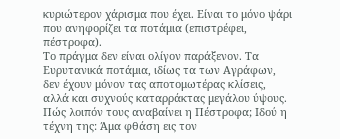κυριώτερον χάρισμα που έχει. Είναι το μόνο ψάρι που ανηφορίζει τα ποτάμια (επιστρέφει, πέστροφα).
Το πράγμα δεν είναι ολίγον παράξενον. Τα Ευρυτανικά ποτάμια, ιδίως τα των Αγράφων, δεν έχουν μόνον τας αποτομωτέρας κλίσεις, αλλά και συχνούς καταρράκτας μεγάλου ύψους. Πώς λοιπόν τους αναβαίνει η Πέστροφα; Ιδού η τέχνη της: Άμα φθάση εις τον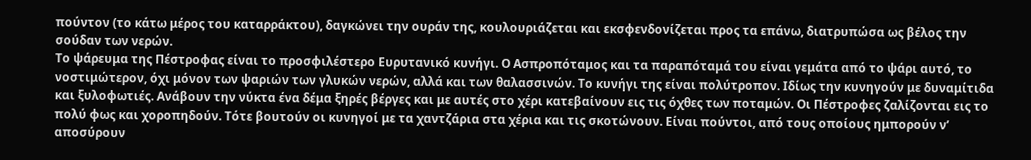πούντον (το κάτω μέρος του καταρράκτου), δαγκώνει την ουράν της, κουλουριάζεται και εκσφενδονίζεται προς τα επάνω, διατρυπώσα ως βέλος την σούδαν των νερών.
Το ψάρευμα της Πέστροφας είναι το προσφιλέστερο Ευρυτανικό κυνήγι. Ο Ασπροπόταμος και τα παραπόταμά του είναι γεμάτα από το ψάρι αυτό, το νοστιμώτερον, όχι μόνον των ψαριών των γλυκών νερών, αλλά και των θαλασσινών. Το κυνήγι της είναι πολύτροπον. Ιδίως την κυνηγούν με δυναμίτιδα και ξυλοφωτιές. Ανάβουν την νύκτα ένα δέμα ξηρές βέργες και με αυτές στο χέρι κατεβαίνουν εις τις όχθες των ποταμών. Οι Πέστροφες ζαλίζονται εις το πολύ φως και χοροπηδούν. Τότε βουτούν οι κυνηγοί με τα χαντζάρια στα χέρια και τις σκοτώνουν. Είναι πούντοι, από τους οποίους ημπορούν ν’ αποσύρουν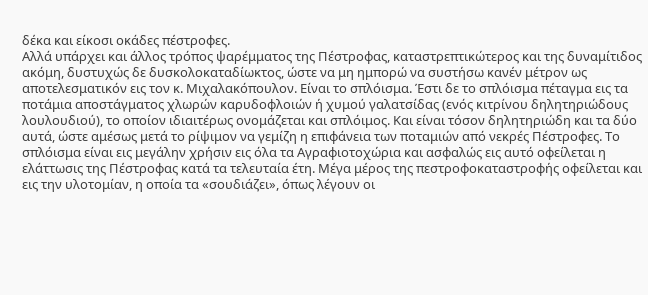δέκα και είκοσι οκάδες πέστροφες.
Αλλά υπάρχει και άλλος τρόπος ψαρέμματος της Πέστροφας, καταστρεπτικώτερος και της δυναμίτιδος ακόμη, δυστυχώς δε δυσκολοκαταδίωκτος, ώστε να μη ημπορώ να συστήσω κανέν μέτρον ως αποτελεσματικόν εις τον κ. Μιχαλακόπουλον. Είναι το σπλόισμα. Έστι δε το σπλόισμα πέταγμα εις τα ποτάμια αποστάγματος χλωρών καρυδοφλοιών ή χυμού γαλατσίδας (ενός κιτρίνου δηλητηριώδους λουλουδιού), το οποίον ιδιαιτέρως ονομάζεται και σπλόιμος. Και είναι τόσον δηλητηριώδη και τα δύο αυτά, ώστε αμέσως μετά το ρίψιμον να γεμίζη η επιφάνεια των ποταμιών από νεκρές Πέστροφες. Το σπλόισμα είναι εις μεγάλην χρήσιν εις όλα τα Αγραφιοτοχώρια και ασφαλώς εις αυτό οφείλεται η ελάττωσις της Πέστροφας κατά τα τελευταία έτη. Μέγα μέρος της πεστροφοκαταστροφής οφείλεται και εις την υλοτομίαν, η οποία τα «σουδιάζει», όπως λέγουν οι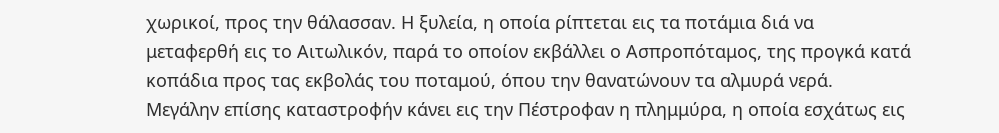χωρικοί, προς την θάλασσαν. Η ξυλεία, η οποία ρίπτεται εις τα ποτάμια διά να μεταφερθή εις το Αιτωλικόν, παρά το οποίον εκβάλλει ο Ασπροπόταμος, της προγκά κατά κοπάδια προς τας εκβολάς του ποταμού, όπου την θανατώνουν τα αλμυρά νερά.
Μεγάλην επίσης καταστροφήν κάνει εις την Πέστροφαν η πλημμύρα, η οποία εσχάτως εις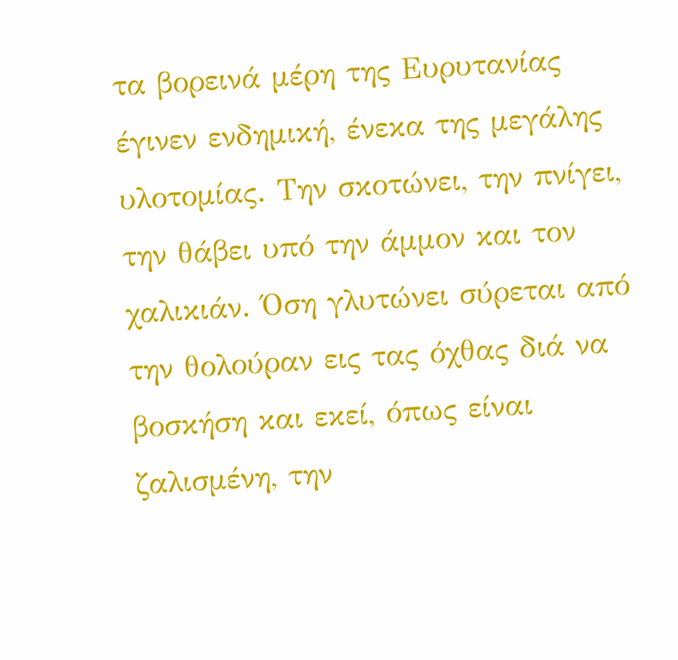τα βορεινά μέρη της Ευρυτανίας έγινεν ενδημική, ένεκα της μεγάλης υλοτομίας. Την σκοτώνει, την πνίγει, την θάβει υπό την άμμον και τον χαλικιάν. Όση γλυτώνει σύρεται από την θολούραν εις τας όχθας διά να βοσκήση και εκεί, όπως είναι ζαλισμένη, την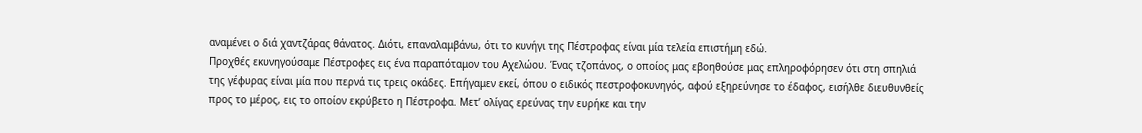αναμένει ο διά χαντζάρας θάνατος. Διότι, επαναλαμβάνω, ότι το κυνήγι της Πέστροφας είναι μία τελεία επιστήμη εδώ.
Προχθές εκυνηγούσαμε Πέστροφες εις ένα παραπόταμον του Αχελώου. Ένας τζοπάνος, ο οποίος μας εβοηθούσε μας επληροφόρησεν ότι στη σπηλιά της γέφυρας είναι μία που περνά τις τρεις οκάδες. Επήγαμεν εκεί, όπου ο ειδικός πεστροφοκυνηγός, αφού εξηρεύνησε το έδαφος, εισήλθε διευθυνθείς προς το μέρος, εις το οποίον εκρύβετο η Πέστροφα. Μετ’ ολίγας ερεύνας την ευρήκε και την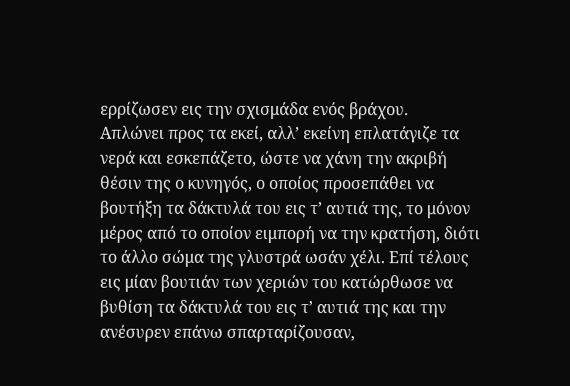ερρίζωσεν εις την σχισμάδα ενός βράχου.
Απλώνει προς τα εκεί, αλλ’ εκείνη επλατάγιζε τα νερά και εσκεπάζετο, ώστε να χάνη την ακριβή θέσιν της ο κυνηγός, ο οποίος προσεπάθει να βουτήξη τα δάκτυλά του εις τ’ αυτιά της, το μόνον μέρος από το οποίον ειμπορή να την κρατήση, διότι το άλλο σώμα της γλυστρά ωσάν χέλι. Επί τέλους εις μίαν βουτιάν των χεριών του κατώρθωσε να βυθίση τα δάκτυλά του εις τ’ αυτιά της και την ανέσυρεν επάνω σπαρταρίζουσαν,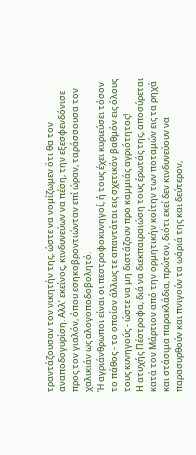τραντάζουσαν τον νικητήν της, ώστε να νομίζωμεν ότι θα τον αναποδογυρίση. Αλλ’ εκείνος, κινδυνεύων να πέση, την εξεσφενδόνισε προς τον γιαλόν, όπου εσηκοβροντιώνταν επί ώραν, ταράσσουσα τον χαλικιάν ως αλογοποδοβολητό.
Ή αγριάνθρωποι είναι οι πεστροφοκυνηγοί, ή τους έχει κυριεύσει τόσον το πάθος - το οποίον άλλως τε απαντάται εις σχετικόν βαθμόν εις όλους τους κυνηγούς - ώστε να μη διστάζουν προ καμμιάς αγριότητος!
Η ατυχής Πέστροφα, διά να διεκπαιραιώση τους έρωτάς της, αποσύρεται κατά τον Μάρτιον από την ορμητικήν κοίτην των ποταμών εις τα ρηχά και στάσιμα παρακλάδια, πρώτον, διότι εκεί δεν κινδυνεύουν να παρασυρθούν και πνιγούν τα ωάριά της και δεύτερον,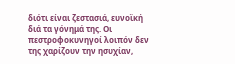διότι είναι ζεστασιά, ευνοϊκή διά τα γόνημά της. Οι πεστροφοκυνηγοί λοιπόν δεν της χαρίζουν την ησυχίαν,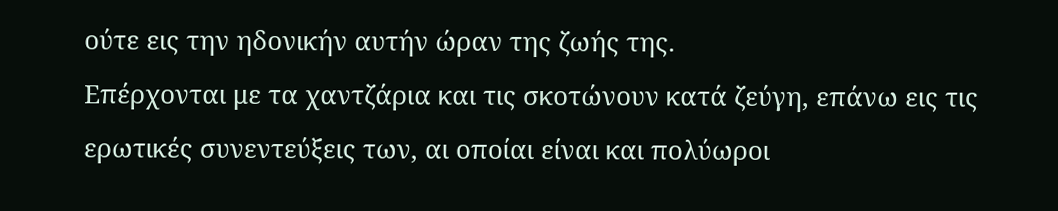ούτε εις την ηδονικήν αυτήν ώραν της ζωής της.
Επέρχονται με τα χαντζάρια και τις σκοτώνουν κατά ζεύγη, επάνω εις τις ερωτικές συνεντεύξεις των, αι οποίαι είναι και πολύωροι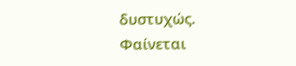δυστυχώς.
Φαίνεται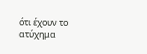ότι έχουν το ατύχημα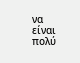να είναι πολύ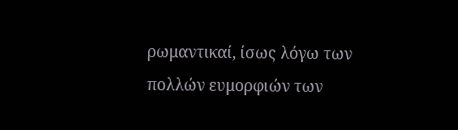ρωμαντικαί, ίσως λόγω των πολλών ευμορφιών των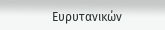Ευρυτανικών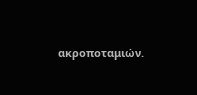ακροποταμιών.